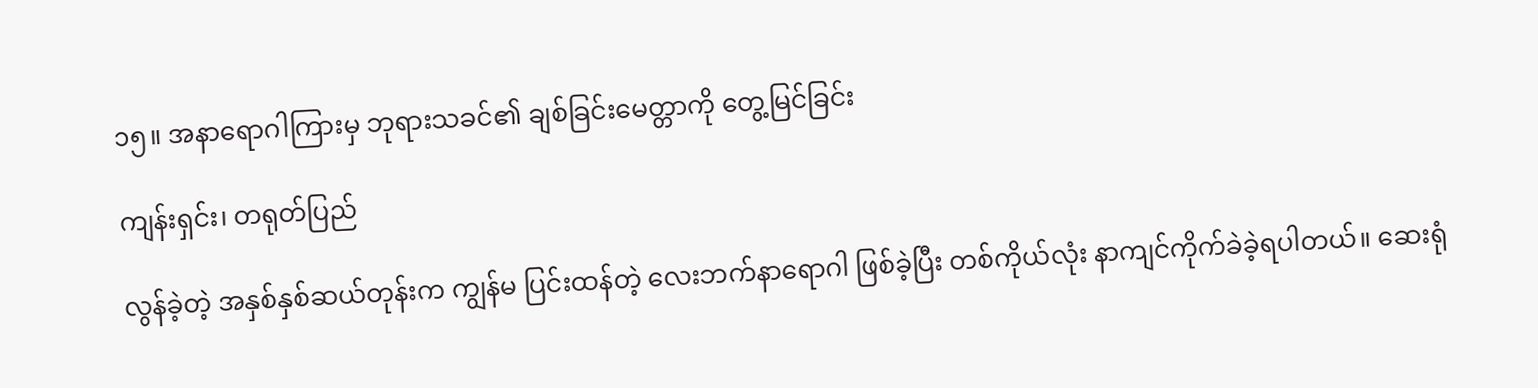၁၅။ အနာရောဂါကြားမှ ဘုရားသခင်၏ ချစ်ခြင်းမေတ္တာကို တွေ့မြင်ခြင်း

ကျန်းရှင်း၊ တရုတ်ပြည်

လွန်ခဲ့တဲ့ အနှစ်နှစ်ဆယ်တုန်းက ကျွန်မ ပြင်းထန်တဲ့ လေးဘက်နာရောဂါ ဖြစ်ခဲ့ပြီး တစ်ကိုယ်လုံး နာကျင်ကိုက်ခဲခဲ့ရပါတယ်။ ဆေးရုံ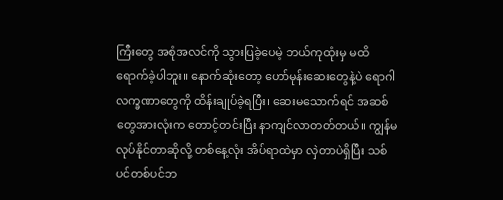ကြီးတွေ အစုံအလင်ကို သွားပြခဲ့ပေမဲ့ ဘယ်ကုထုံးမှ မထိရောက်ခဲ့ပါဘူး။ နောက်ဆုံးတော့ ဟော်မုန်းဆေးတွေနဲ့ပဲ ရောဂါလက္ခဏာတွေကို ထိန်းချုပ်ခဲ့ရပြီး၊ ဆေးမသောက်ရင် အဆစ်တွေအားလုံးက တောင့်တင်းပြီး နာကျင်လာတတ်တယ်။ ကျွန်မလုပ်နိုင်တာဆိုလို့ တစ်နေ့လုံး အိပ်ရာထဲမှာ လှဲတာပဲရှိပြီး သစ်ပင်တစ်ပင်ဘ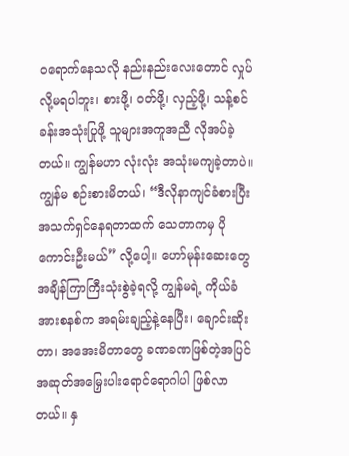ဝရောက်နေသလို နည်းနည်းလေးတောင် လှုပ်လို့မရပါဘူး၊ စားဖို့၊ ဝတ်ဖို့၊ လှည့်ဖို့၊ သန့်စင်ခန်းအသုံးပြုဖို့ သူများအကူအညီ လိုအပ်ခဲ့တယ်။ ကျွန်မဟာ လုံးလုံး အသုံးမကျခဲ့တာပဲ။ ကျွန်မ စဉ်းစားမိတယ်၊ “ဒီလိုနာကျင်ခံစားပြီး အသက်ရှင်နေရတာထက် သေတာကမှ ပိုကောင်းဦးမယ်” လို့ပေါ့။ ဟော်မုန်းဆေးတွေ အချိန်ကြာကြီးသုံးစွဲခဲ့ရလို့ ကျွန်မရဲ့ ကိုယ်ခံအားစနစ်က အရမ်းချည့်နဲ့နေပြီး၊ ချောင်းဆိုးတာ၊ အအေးမိတာတွေ ခဏခဏဖြစ်တဲ့အပြင် အဆုတ်အမြှေးပါးရောင်ရောဂါပါ ဖြစ်လာတယ်။ နှ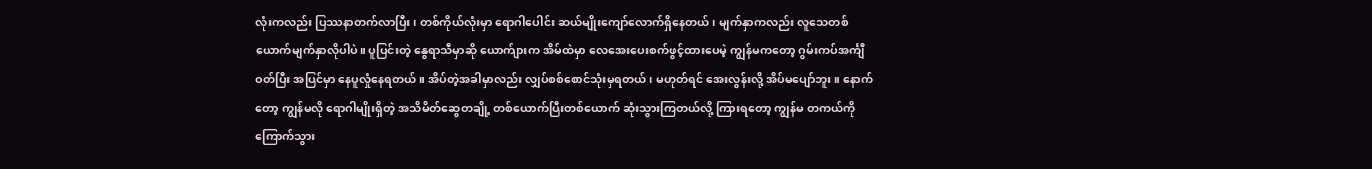လုံးကလည်း ပြဿနာတက်လာပြီး၊ တစ်ကိုယ်လုံးမှာ ရောဂါပေါင်း ဆယ်မျိုးကျော်လောက်ရှိနေတယ်၊ မျက်နှာကလည်း လူသေတစ်ယောက်မျက်နှာလိုပါပဲ။ ပူပြင်းတဲ့ နွေရာသီမှာဆို ယောက်ျားက အိမ်ထဲမှာ လေအေးပေးစက်ဖွင့်ထားပေမဲ့ ကျွန်မကတော့ ဂွမ်းကပ်အင်္ကျီဝတ်ပြီး အပြင်မှာ နေပူလှုံနေရတယ်။ အိပ်တဲ့အခါမှာလည်း လျှပ်စစ်စောင်သုံးမှရတယ်၊ မဟုတ်ရင် အေးလွန်းလို့ အိပ်မပျော်ဘူး။ နောက်တော့ ကျွန်မလို ရောဂါမျိုးရှိတဲ့ အသိမိတ်ဆွေတချို့ တစ်ယောက်ပြီးတစ်ယောက် ဆုံးသွားကြတယ်လို့ ကြားရတော့ ကျွန်မ တကယ်ကို ကြောက်သွား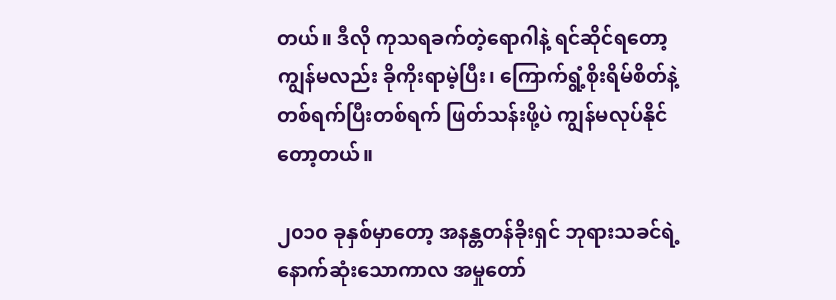တယ်။ ဒီလို ကုသရခက်တဲ့ရောဂါနဲ့ ရင်ဆိုင်ရတော့ ကျွန်မလည်း ခိုကိုးရာမဲ့ပြီး၊ ကြောက်ရွံ့စိုးရိမ်စိတ်နဲ့ တစ်ရက်ပြီးတစ်ရက် ဖြတ်သန်းဖို့ပဲ ကျွန်မလုပ်နိုင်တော့တယ်။

၂၀၁၀ ခုနှစ်မှာတော့ အနန္တတန်ခိုးရှင် ဘုရားသခင်ရဲ့ နောက်ဆုံးသောကာလ အမှုတော်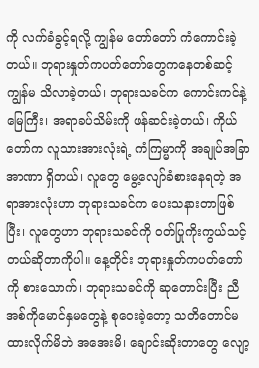ကို လက်ခံခွင့်ရလို့ ကျွန်မ တော်တော် ကံကောင်းခဲ့တယ်။ ဘုရားနှုတ်ကပတ်တော်တွေကနေတစ်ဆင့် ကျွန်မ သိလာခဲ့တယ်၊ ဘုရားသခင်က ကောင်းကင်နဲ့မြေကြီး၊ အရာခပ်သိမ်းကို ဖန်ဆင်းခဲ့တယ်၊ ကိုယ်တော်က လူသားအားလုံးရဲ့ ကံကြမ္မာကို အချုပ်အခြာအာဏာ ရှိတယ်၊ လူတွေ မွေ့လျော်ခံစားနေရတဲ့ အရာအားလုံးဟာ ဘုရားသခင်က ပေးသနားတာဖြစ်ပြီး၊ လူတွေဟာ ဘုရားသခင်ကို ဝတ်ပြုကိုးကွယ်သင့်တယ်ဆိုတာကိုပါ။ နေ့တိုင်း ဘုရားနှုတ်ကပတ်တော်ကို စားသောက်၊ ဘုရားသခင်ကို ဆုတောင်းပြီး ညီအစ်ကိုမောင်နှမတွေနဲ့ စုဝေးခဲ့တော့ သတိတောင်မထားလိုက်မိဘဲ အအေးမိ၊ ချောင်းဆိုးတာတွေ လျော့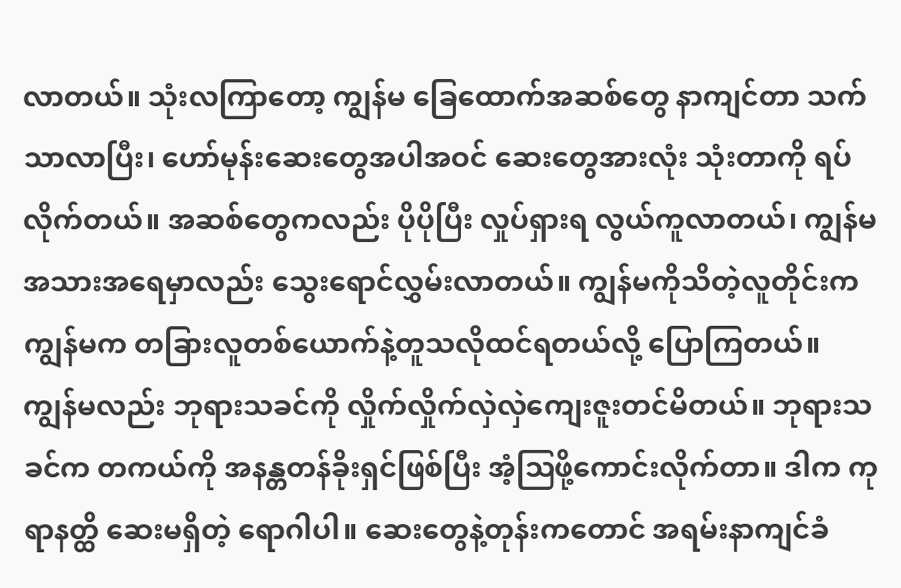လာတယ်။ သုံးလကြာတော့ ကျွန်မ ခြေထောက်အဆစ်တွေ နာကျင်တာ သက်သာလာပြီး၊ ဟော်မုန်းဆေးတွေအပါအဝင် ဆေးတွေအားလုံး သုံးတာကို ရပ်လိုက်တယ်။ အဆစ်တွေကလည်း ပိုပိုပြီး လှုပ်ရှားရ လွယ်ကူလာတယ်၊ ကျွန်မအသားအရေမှာလည်း သွေးရောင်လွှမ်းလာတယ်။ ကျွန်မကိုသိတဲ့လူတိုင်းက ကျွန်မက တခြားလူတစ်ယောက်နဲ့တူသလိုထင်ရတယ်လို့ ပြောကြတယ်။ ကျွန်မလည်း ဘုရားသခင်ကို လှိုက်လှိုက်လှဲလှဲကျေးဇူးတင်မိတယ်။ ဘုရားသခင်က တကယ်ကို အနန္တတန်ခိုးရှင်ဖြစ်ပြီး အံ့ဩဖို့ကောင်းလိုက်တာ။ ဒါက ကုရာနတ္ထိ ဆေးမရှိတဲ့ ရောဂါပါ။ ဆေးတွေနဲ့တုန်းကတောင် အရမ်းနာကျင်ခံ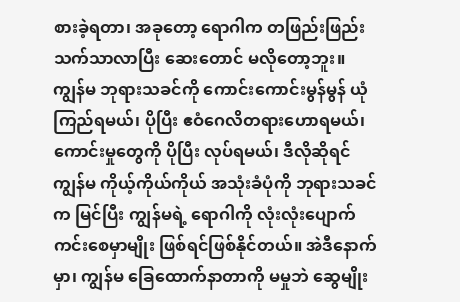စားခဲ့ရတာ၊ အခုတော့ ရောဂါက တဖြည်းဖြည်း သက်သာလာပြီး ဆေးတောင် မလိုတော့ဘူး။ ကျွန်မ ဘုရားသခင်ကို ကောင်းကောင်းမွန်မွန် ယုံကြည်ရမယ်၊ ပိုပြီး ဧဝံဂေလိတရားဟောရမယ်၊ ကောင်းမှုတွေကို ပိုပြီး လုပ်ရမယ်၊ ဒီလိုဆိုရင် ကျွန်မ ကိုယ့်ကိုယ်ကိုယ် အသုံးခံပုံကို ဘုရားသခင်က မြင်ပြီး ကျွန်မရဲ့ ရောဂါကို လုံးလုံးပျောက်ကင်းစေမှာမျိုး ဖြစ်ရင်ဖြစ်နိုင်တယ်။ အဲဒီနောက်မှာ၊ ကျွန်မ ခြေထောက်နာတာကို မမှုဘဲ ဆွေမျိုး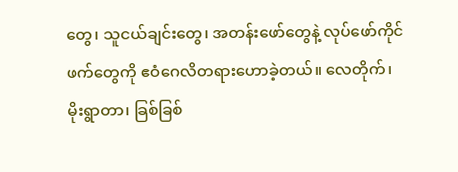တွေ၊ သူငယ်ချင်းတွေ၊ အတန်းဖော်တွေနဲ့ လုပ်ဖော်ကိုင်ဖက်တွေကို ဧဝံဂေလိတရားဟောခဲ့တယ်။ လေတိုက်၊ မိုးရွာတာ၊ ခြစ်ခြစ်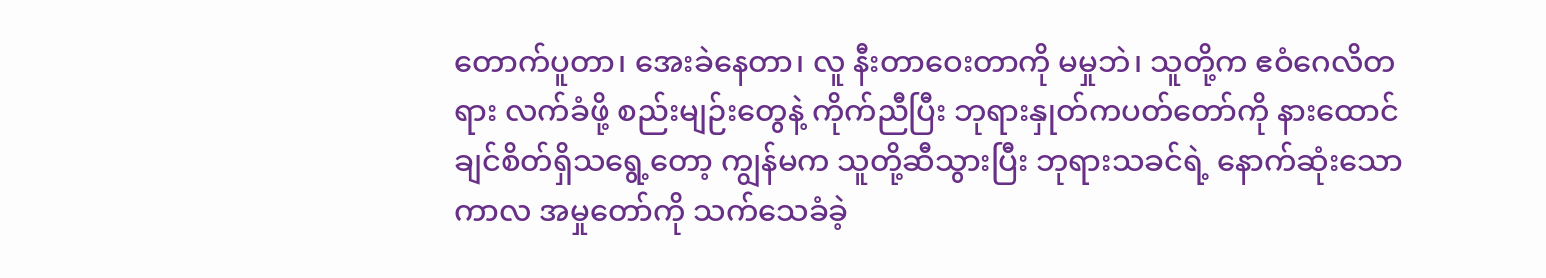တောက်ပူတာ၊ အေးခဲနေတာ၊ လူ နီးတာဝေးတာကို မမှုဘဲ၊ သူတို့က ဧဝံဂေလိတရား လက်ခံဖို့ စည်းမျဉ်းတွေနဲ့ ကိုက်ညီပြီး ဘုရားနှုတ်ကပတ်တော်ကို နားထောင်ချင်စိတ်ရှိသရွေ့တော့ ကျွန်မက သူတို့ဆီသွားပြီး ဘုရားသခင်ရဲ့ နောက်ဆုံးသောကာလ အမှုတော်ကို သက်သေခံခဲ့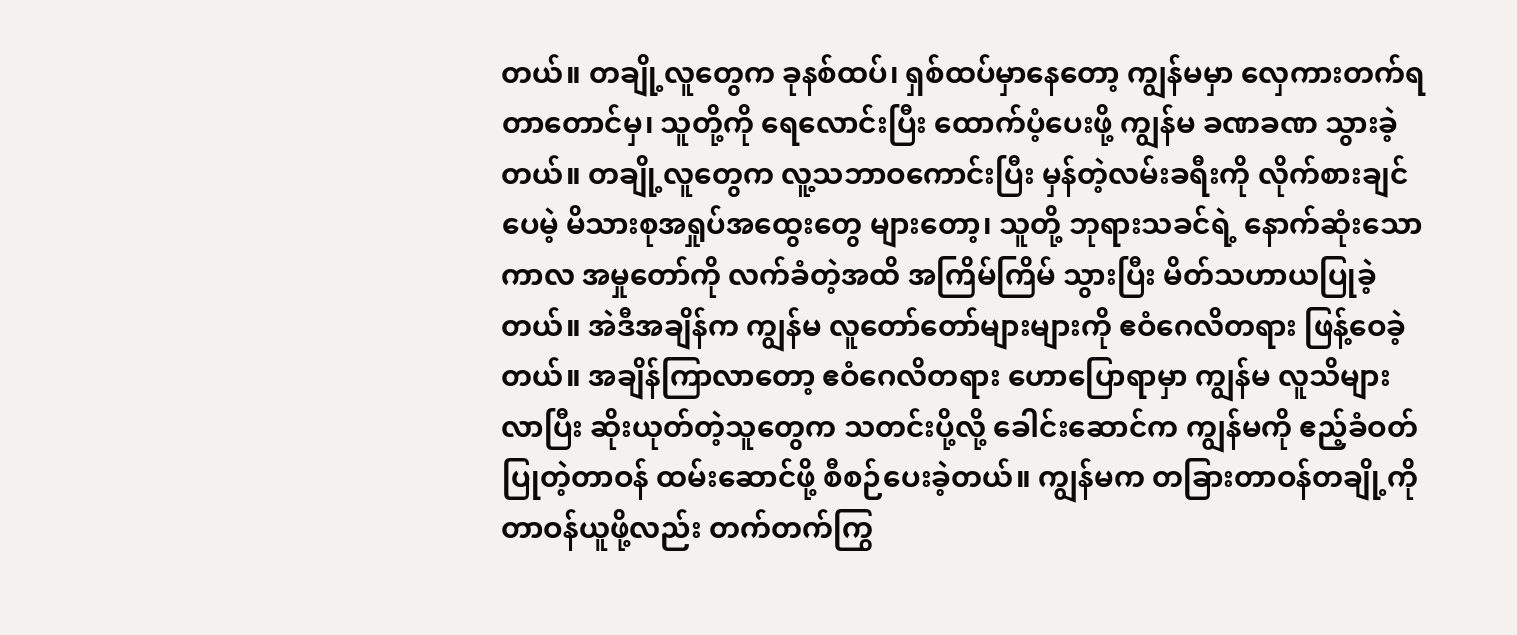တယ်။ တချို့လူတွေက ခုနစ်ထပ်၊ ရှစ်ထပ်မှာနေတော့ ကျွန်မမှာ လှေကားတက်ရတာတောင်မှ၊ သူတို့ကို ရေလောင်းပြီး ထောက်ပံ့ပေးဖို့ ကျွန်မ ခဏခဏ သွားခဲ့တယ်။ တချို့လူတွေက လူ့သဘာဝကောင်းပြီး မှန်တဲ့လမ်းခရီးကို လိုက်စားချင်ပေမဲ့ မိသားစုအရှုပ်အထွေးတွေ များတော့၊ သူတို့ ဘုရားသခင်ရဲ့ နောက်ဆုံးသောကာလ အမှုတော်ကို လက်ခံတဲ့အထိ အကြိမ်ကြိမ် သွားပြီး မိတ်သဟာယပြုခဲ့တယ်။ အဲဒီအချိန်က ကျွန်မ လူတော်တော်များများကို ဧဝံဂေလိတရား ဖြန့်ဝေခဲ့တယ်။ အချိန်ကြာလာတော့ ဧဝံဂေလိတရား ဟောပြောရာမှာ ကျွန်မ လူသိများလာပြီး ဆိုးယုတ်တဲ့သူတွေက သတင်းပို့လို့ ခေါင်းဆောင်က ကျွန်မကို ဧည့်ခံဝတ်ပြုတဲ့တာဝန် ထမ်းဆောင်ဖို့ စီစဉ်ပေးခဲ့တယ်။ ကျွန်မက တခြားတာဝန်တချို့ကို တာဝန်ယူဖို့လည်း တက်တက်ကြွ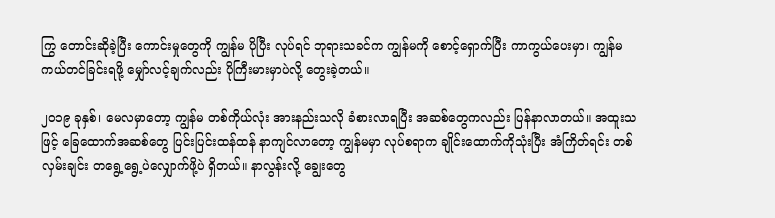ကြွ တောင်းဆိုခဲ့ပြီး ကောင်းမှုတွေကို ကျွန်မ ပိုပြီး လုပ်ရင် ဘုရားသခင်က ကျွန်မကို စောင့်ရှောက်ပြီး ကာကွယ်ပေးမှာ၊ ကျွန်မ ကယ်တင်ခြင်းရဖို့ မျှော်လင့်ချက်လည်း ပိုကြီးမားမှာပဲလို့ တွေးခဲ့တယ်။

၂၀၁၉ ခုနှစ်၊ မေလမှာတော့ ကျွန်မ တစ်ကိုယ်လုံး အားနည်းသလို ခံစားလာရပြီး အဆစ်တွေကလည်း ပြန်နာလာတယ်။ အထူးသဖြင့် ခြေထောက်အဆစ်တွေ ပြင်းပြင်းထန်ထန် နာကျင်လာတော့ ကျွန်မမှာ လုပ်စရာက ချိုင်းထောက်ကိုသုံးပြီး အံကြိတ်ရင်း တစ်လှမ်းချင်း တရွေ့ရွေ့ပဲလျှောက်ဖို့ပဲ ရှိတယ်။ နာလွန်းလို့ ချွေးတွေ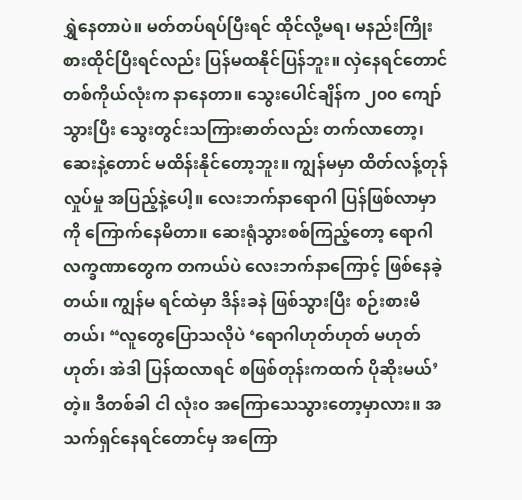ရွှဲနေတာပဲ။ မတ်တပ်ရပ်ပြီးရင် ထိုင်လို့မရ၊ မနည်းကြိုးစားထိုင်ပြီးရင်လည်း ပြန်မထနိုင်ပြန်ဘူး။ လှဲနေရင်တောင် တစ်ကိုယ်လုံးက နာနေတာ။ သွေးပေါင်ချိန်က ၂၀၀ ကျော်သွားပြီး သွေးတွင်းသကြားဓာတ်လည်း တက်လာတော့၊ ဆေးနဲ့တောင် မထိန်းနိုင်တော့ဘူး။ ကျွန်မမှာ ထိတ်လန့်တုန်လှုပ်မှု အပြည့်နဲ့ပေါ့။ လေးဘက်နာရောဂါ ပြန်ဖြစ်လာမှာကို ကြောက်နေမိတာ။ ဆေးရုံသွားစစ်ကြည့်တော့ ရောဂါလက္ခဏာတွေက တကယ်ပဲ လေးဘက်နာကြောင့် ဖြစ်နေခဲ့တယ်။ ကျွန်မ ရင်ထဲမှာ ဒိန်းခနဲ ဖြစ်သွားပြီး စဉ်းစားမိတယ်၊ “လူတွေပြောသလိုပဲ ‘ရောဂါဟုတ်ဟုတ် မဟုတ်ဟုတ်၊ အဲဒါ ပြန်ထလာရင် စဖြစ်တုန်းကထက် ပိုဆိုးမယ်’ တဲ့။ ဒီတစ်ခါ ငါ လုံးဝ အကြောသေသွားတော့မှာလား။ အသက်ရှင်နေရင်တောင်မှ အကြော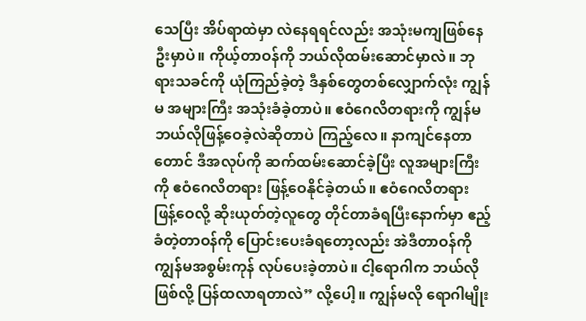သေပြီး အိပ်ရာထဲမှာ လဲနေရရင်လည်း အသုံးမကျဖြစ်နေဦးမှာပဲ။ ကိုယ့်တာဝန်ကို ဘယ်လိုထမ်းဆောင်မှာလဲ။ ဘုရားသခင်ကို ယုံကြည်ခဲ့တဲ့ ဒီနှစ်တွေတစ်လျှောက်လုံး ကျွန်မ အများကြီး အသုံးခံခဲ့တာပဲ။ ဧဝံဂေလိတရားကို ကျွန်မ ဘယ်လိုဖြန့်ဝေခဲ့လဲဆိုတာပဲ ကြည့်လေ။ နာကျင်နေတာတောင် ဒီအလုပ်ကို ဆက်ထမ်းဆောင်ခဲ့ပြီး လူအများကြီးကို ဧဝံဂေလိတရား ဖြန့်ဝေနိုင်ခဲ့တယ်။ ဧဝံဂေလိတရား ဖြန့်ဝေလို့ ဆိုးယုတ်တဲ့လူတွေ တိုင်တာခံရပြီးနောက်မှာ ဧည့်ခံတဲ့တာဝန်ကို ပြောင်းပေးခံရတော့လည်း အဲဒီတာဝန်ကို ကျွန်မအစွမ်းကုန် လုပ်ပေးခဲ့တာပဲ။ ငါ့ရောဂါက ဘယ်လိုဖြစ်လို့ ပြန်ထလာရတာလဲ” လို့ပေါ့။ ကျွန်မလို ရောဂါမျိုး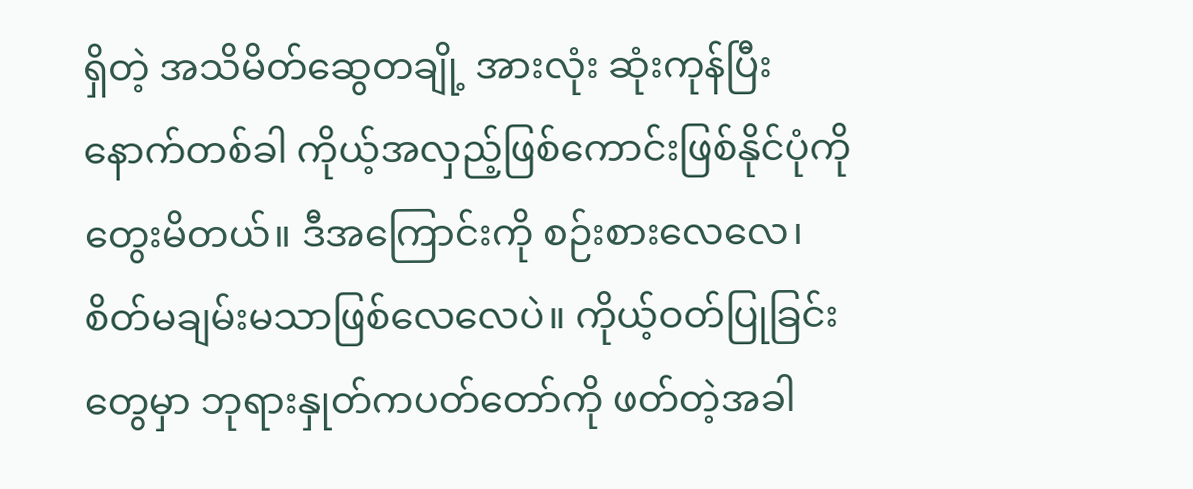ရှိတဲ့ အသိမိတ်ဆွေတချို့ အားလုံး ဆုံးကုန်ပြီး နောက်တစ်ခါ ကိုယ့်အလှည့်ဖြစ်ကောင်းဖြစ်နိုင်ပုံကို တွေးမိတယ်။ ဒီအကြောင်းကို စဉ်းစားလေလေ၊ စိတ်မချမ်းမသာဖြစ်လေလေပဲ။ ကိုယ့်ဝတ်ပြုခြင်းတွေမှာ ဘုရားနှုတ်ကပတ်တော်ကို ဖတ်တဲ့အခါ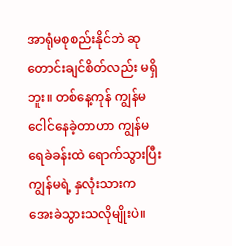အာရုံမစုစည်းနိုင်ဘဲ ဆုတောင်းချင်စိတ်လည်း မရှိဘူး။ တစ်နေ့ကုန် ကျွန်မ ငေါင်နေခဲ့တာဟာ ကျွန်မ ရေခဲခန်းထဲ ရောက်သွားပြီး ကျွန်မရဲ့ နှလုံးသားက အေးခဲသွားသလိုမျိုးပဲ။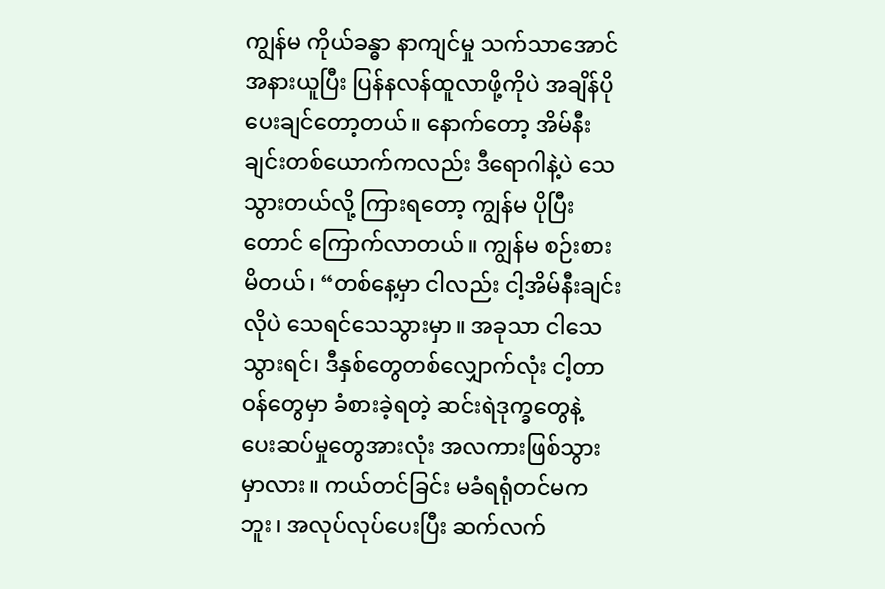ကျွန်မ ကိုယ်ခန္ဓာ နာကျင်မှု သက်သာအောင် အနားယူပြီး ပြန်နလန်ထူလာဖို့ကိုပဲ အချိန်ပိုပေးချင်တော့တယ်။ နောက်တော့ အိမ်နီးချင်းတစ်ယောက်ကလည်း ဒီရောဂါနဲ့ပဲ သေသွားတယ်လို့ ကြားရတော့ ကျွန်မ ပိုပြီးတောင် ကြောက်လာတယ်။ ကျွန်မ စဉ်းစားမိတယ်၊ “တစ်နေ့မှာ ငါလည်း ငါ့အိမ်နီးချင်းလိုပဲ သေရင်သေသွားမှာ။ အခုသာ ငါသေသွားရင်၊ ဒီနှစ်တွေတစ်လျှောက်လုံး ငါ့တာဝန်တွေမှာ ခံစားခဲ့ရတဲ့ ဆင်းရဲဒုက္ခတွေနဲ့ ပေးဆပ်မှုတွေအားလုံး အလကားဖြစ်သွားမှာလား။ ကယ်တင်ခြင်း မခံရရုံတင်မကဘူး၊ အလုပ်လုပ်ပေးပြီး ဆက်လက်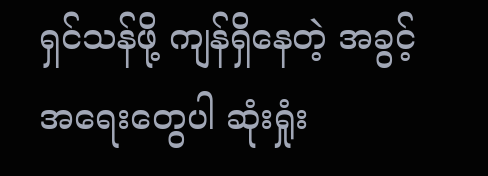ရှင်သန်ဖို့ ကျန်ရှိနေတဲ့ အခွင့်အရေးတွေပါ ဆုံးရှုံး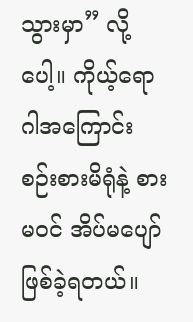သွားမှာ” လို့ပေါ့။ ကိုယ့်ရောဂါအကြောင်း စဉ်းစားမိရုံနဲ့ စားမဝင် အိပ်မပျော် ဖြစ်ခဲ့ရတယ်။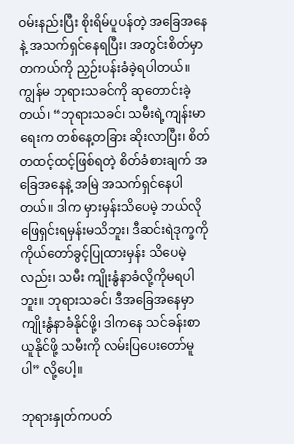ဝမ်းနည်းပြီး စိုးရိမ်ပူပန်တဲ့ အခြေအနေနဲ့ အသက်ရှင်နေရပြီး၊ အတွင်းစိတ်မှာ တကယ်ကို ညှဉ်းပန်းခံခဲ့ရပါတယ်။ ကျွန်မ ဘုရားသခင်ကို ဆုတောင်းခဲ့တယ်၊ “ဘုရားသခင်၊ သမီးရဲ့ကျန်းမာရေးက တစ်နေ့တခြား ဆိုးလာပြီး၊ စိတ်တထင့်ထင့်ဖြစ်ရတဲ့ စိတ်ခံစားချက် အခြေအနေနဲ့ အမြဲ အသက်ရှင်နေပါတယ်။ ဒါက မှားမှန်းသိပေမဲ့ ဘယ်လိုဖြေရှင်းရမှန်းမသိဘူး၊ ဒီဆင်းရဲဒုက္ခကို ကိုယ်တော်ခွင့်ပြုထားမှန်း သိပေမဲ့လည်း၊ သမီး ကျိုးနွံနာခံလို့ကိုမရပါဘူး။ ဘုရားသခင်၊ ဒီအခြေအနေမှာ ကျိုးနွံနာခံနိုင်ဖို့၊ ဒါကနေ သင်ခန်းစာယူနိုင်ဖို့ သမီးကို လမ်းပြပေးတော်မူပါ” လို့ပေါ့။

ဘုရားနှုတ်ကပတ်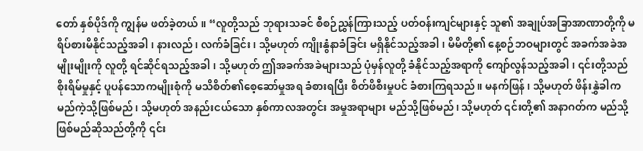တော် နှစ်ပိုဒ်ကို ကျွန်မ ဖတ်ခဲ့တယ်။ “လူတို့သည် ဘုရားသခင် စီစဉ်ညွှန်ကြားသည့် ပတ်ဝန်းကျင်များနှင့် သူ၏ အချုပ်အခြာအာဏာတို့ကို မရိပ်စားမိနိုင်သည့်အခါ၊ နားလည်၊ လက်ခံခြင်း၊ သို့မဟုတ် ကျိုးနွံနာခံခြင်း မရှိနိုင်သည့်အခါ၊ မိမိတို့၏ နေ့စဉ်ဘဝများတွင် အခက်အခဲအမျိုးမျိုးကို လူတို့ ရင်ဆိုင်ရသည့်အခါ၊ သို့မဟုတ် ဤအခက်အခဲများသည် ပုံမှန်လူတို့ ခံနိုင်သည့်အရာကို ကျော်လွန်သည့်အခါ၊ ၎င်းတို့သည် စိုးရိမ်မှုနှင့် ပူပန်သောကမျိုးစုံကို မသိစိတ်၏စေ့ဆော်မှုအရ ခံစားရပြီး စိတ်ဖိစီးမှုပင် ခံစားကြရသည်။ မနက်ဖြန်၊ သို့မဟုတ် ဖိန်းနွှဲခါက မည်ကဲ့သို့ဖြစ်မည်၊ သို့မဟုတ် အနည်းငယ်သော နှစ်ကာလအတွင်း အမှုအရာများ မည်သို့ဖြစ်မည်၊ သို့မဟုတ် ၎င်းတို့၏ အနာဂတ်က မည်သို့ဖြစ်မည်ဆိုသည်တို့ကို ၎င်း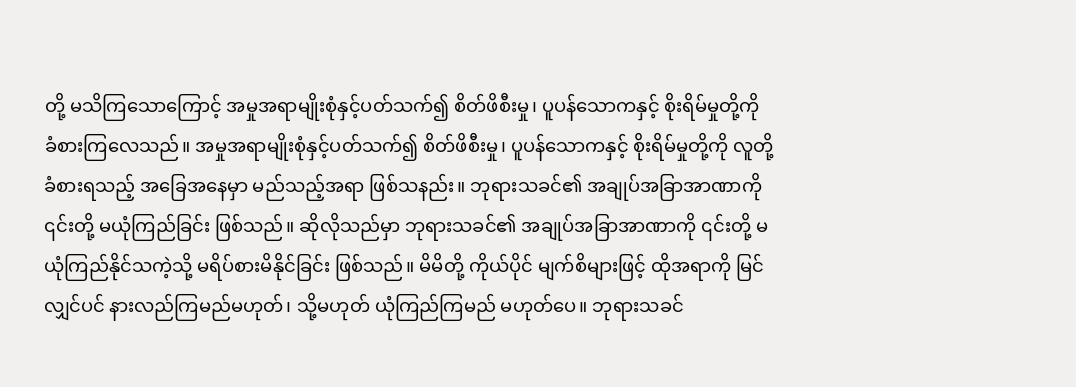တို့ မသိကြသောကြောင့် အမှုအရာမျိုးစုံနှင့်ပတ်သက်၍ စိတ်ဖိစီးမှု၊ ပူပန်သောကနှင့် စိုးရိမ်မှုတို့ကို ခံစားကြလေသည်။ အမှုအရာမျိုးစုံနှင့်ပတ်သက်၍ စိတ်ဖိစီးမှု၊ ပူပန်သောကနှင့် စိုးရိမ်မှုတို့ကို လူတို့ ခံစားရသည့် အခြေအနေမှာ မည်သည့်အရာ ဖြစ်သနည်း။ ဘုရားသခင်၏ အချုပ်အခြာအာဏာကို ၎င်းတို့ မယုံကြည်ခြင်း ဖြစ်သည်။ ဆိုလိုသည်မှာ ဘုရားသခင်၏ အချုပ်အခြာအာဏာကို ၎င်းတို့ မယုံကြည်နိုင်သကဲ့သို့ မရိပ်စားမိနိုင်ခြင်း ဖြစ်သည်။ မိမိတို့ ကိုယ်ပိုင် မျက်စိများဖြင့် ထိုအရာကို မြင်လျှင်ပင် နားလည်ကြမည်မဟုတ်၊ သို့မဟုတ် ယုံကြည်ကြမည် မဟုတ်ပေ။ ဘုရားသခင်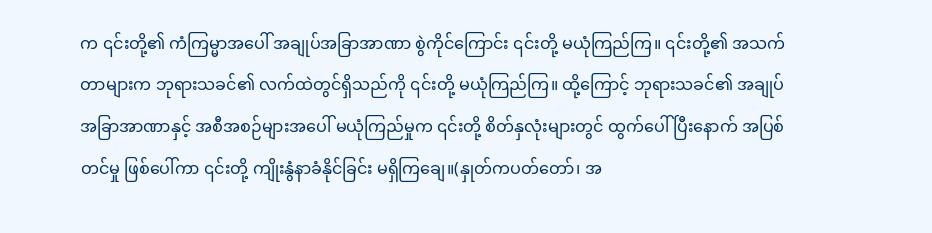က ၎င်းတို့၏ ကံကြမ္မာအပေါ် အချုပ်အခြာအာဏာ စွဲကိုင်ကြောင်း ၎င်းတို့ မယုံကြည်ကြ။ ၎င်းတို့၏ အသက်တာများက ဘုရားသခင်၏ လက်ထဲတွင်ရှိသည်ကို ၎င်းတို့ မယုံကြည်ကြ။ ထို့ကြောင့် ဘုရားသခင်၏ အချုပ်အခြာအာဏာနှင့် အစီအစဉ်များအပေါ် မယုံကြည်မှုက ၎င်းတို့ စိတ်နှလုံးများတွင် ထွက်ပေါ်ပြီးနောက် အပြစ်တင်မှု ဖြစ်ပေါ်ကာ ၎င်းတို့ ကျိုးနွံနာခံနိုင်ခြင်း မရှိကြချေ။(နှုတ်ကပတ်တော်၊ အ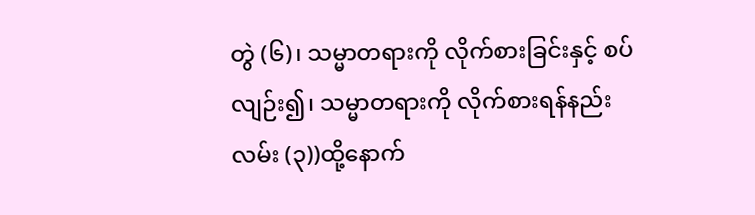တွဲ (၆)၊ သမ္မာတရားကို လိုက်စားခြင်းနှင့် စပ်လျဉ်း၍၊ သမ္မာတရားကို လိုက်စားရန်နည်းလမ်း (၃))ထို့နောက်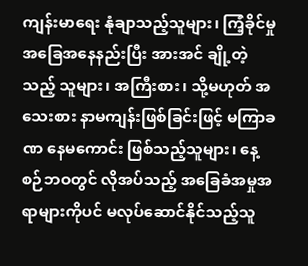ကျန်းမာရေး နုံချာသည့်သူများ၊ ကြံ့ခိုင်မှုအခြေအနေနည်းပြီး အားအင် ချို့တဲ့သည့် သူများ၊ အကြီးစား၊ သို့မဟုတ် အသေးစား နာမကျန်းဖြစ်ခြင်းဖြင့် မကြာခဏ နေမကောင်း ဖြစ်သည့်သူများ၊ နေ့စဉ်ဘဝတွင် လိုအပ်သည့် အခြေခံအမှုအရာများကိုပင် မလုပ်ဆောင်နိုင်သည့်သူ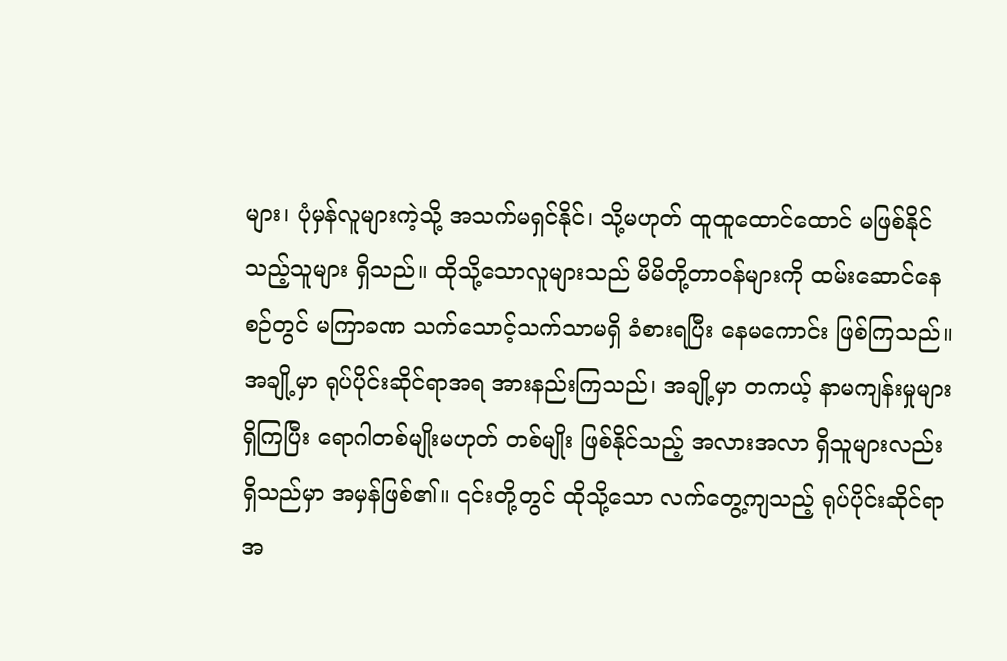များ၊ ပုံမှန်လူများကဲ့သို့ အသက်မရှင်နိုင်၊ သို့မဟုတ် ထူထူထောင်ထောင် မဖြစ်နိုင်သည့်သူများ ရှိသည်။ ထိုသို့သောလူများသည် မိမိတို့တာဝန်များကို ထမ်းဆောင်နေစဉ်တွင် မကြာခဏ သက်သောင့်သက်သာမရှိ ခံစားရပြီး နေမကောင်း ဖြစ်ကြသည်။ အချို့မှာ ရုပ်ပိုင်းဆိုင်ရာအရ အားနည်းကြသည်၊ အချို့မှာ တကယ့် နာမကျန်းမှုများ ရှိကြပြီး ရောဂါတစ်မျိုးမဟုတ် တစ်မျိုး ဖြစ်နိုင်သည့် အလားအလာ ရှိသူများလည်း ရှိသည်မှာ အမှန်ဖြစ်၏။ ၎င်းတို့တွင် ထိုသို့သော လက်တွေ့ကျသည့် ရုပ်ပိုင်းဆိုင်ရာ အ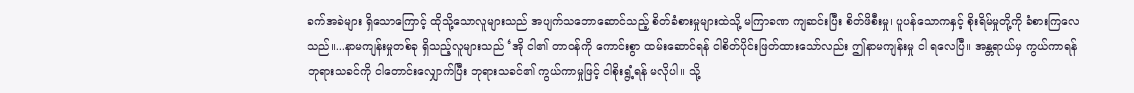ခက်အခဲများ ရှိသောကြောင့် ထိုသို့သောလူများသည် အပျက်သဘောဆောင်သည့် စိတ်ခံစားမှုများထဲသို့ မကြာခဏ ကျဆင်းပြီး စိတ်ဖိစီးမှု၊ ပူပန်သောကနှင့် စိုးရိမ်မှုတို့ကို ခံစားကြလေသည်။...နာမကျန်းမှုတစ်ခု ရှိသည့်လူများသည် ‘အို ငါ၏ တာဝန်ကို ကောင်းစွာ ထမ်းဆောင်ရန် ငါစိတ်ပိုင်းဖြတ်ထားသော်လည်း ဤနာမကျန်းမှု ငါ ရလေပြီ။ အန္တရာယ်မှ ကွယ်ကာရန် ဘုရားသခင်ကို ငါတောင်းလျှောက်ပြီး ဘုရားသခင်၏ ကွယ်ကာမှုဖြင့် ငါစိုးရွံ့ရန် မလိုပါ။ သို့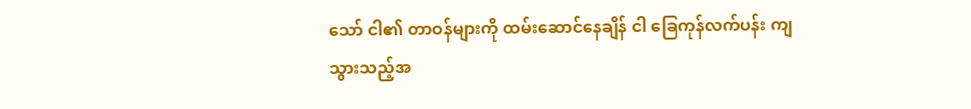သော် ငါ၏ တာဝန်များကို ထမ်းဆောင်နေချိန် ငါ ခြေကုန်လက်ပန်း ကျသွားသည့်အ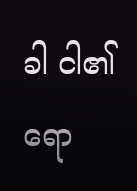ခါ ငါ၏ ရော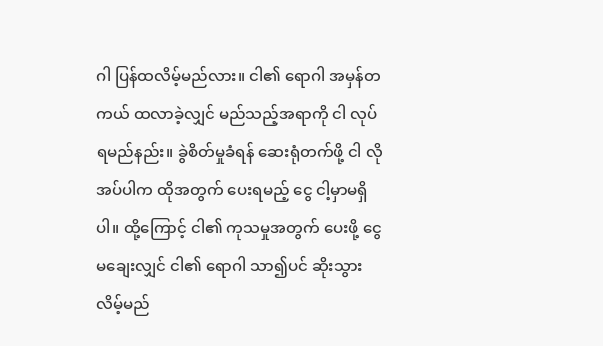ဂါ ပြန်ထလိမ့်မည်လား။ ငါ၏ ရောဂါ အမှန်တကယ် ထလာခဲ့လျှင် မည်သည့်အရာကို ငါ လုပ်ရမည်နည်း။ ခွဲစိတ်မှုခံရန် ဆေးရုံတက်ဖို့ ငါ လိုအပ်ပါက ထိုအတွက် ပေးရမည့် ငွေ ငါ့မှာမရှိပါ။ ထို့ကြောင့် ငါ၏ ကုသမှုအတွက် ပေးဖို့ ငွေမချေးလျှင် ငါ၏ ရောဂါ သာ၍ပင် ဆိုးသွားလိမ့်မည်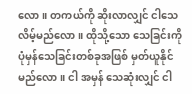လော။ တကယ်ကို ဆိုးလာလျှင် ငါသေလိမ့်မည်လော။ ထိုသို့သော သေခြင်းကို ပုံမှန်သေခြင်းတစ်ခုအဖြစ် မှတ်ယူနိုင်မည်လော။ ငါ အမှန် သေဆုံးလျှင် ငါ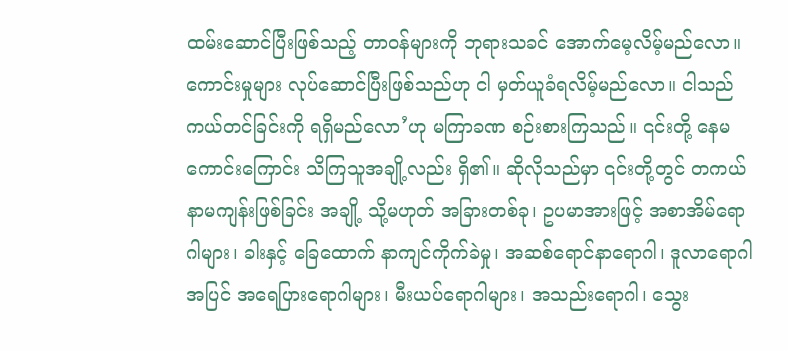ထမ်းဆောင်ပြီးဖြစ်သည့် တာဝန်များကို ဘုရားသခင် အောက်မေ့လိမ့်မည်လော။ ကောင်းမှုများ လုပ်ဆောင်ပြီးဖြစ်သည်ဟု ငါ မှတ်ယူခံရလိမ့်မည်လော။ ငါသည် ကယ်တင်ခြင်းကို ရရှိမည်လော’ဟု မကြာခဏ စဉ်းစားကြသည်။ ၎င်းတို့ နေမကောင်းကြောင်း သိကြသူအချို့လည်း ရှိ၏။ ဆိုလိုသည်မှာ ၎င်းတို့တွင် တကယ် နာမကျန်းဖြစ်ခြင်း အချို့ သို့မဟုတ် အခြားတစ်ခု၊ ဥပမာအားဖြင့် အစာအိမ်ရောဂါများ၊ ခါးနှင့် ခြေထောက် နာကျင်ကိုက်ခဲမှု၊ အဆစ်ရောင်နာရောဂါ၊ ဒူလာရောဂါအပြင် အရေပြားရောဂါများ၊ မီးယပ်ရောဂါများ၊ အသည်းရောဂါ၊ သွေး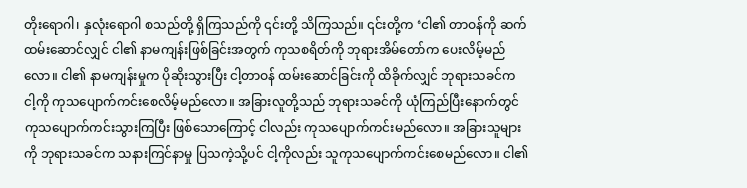တိုးရောဂါ၊ နှလုံးရောဂါ စသည်တို့ ရှိကြသည်ကို ၎င်းတို့ သိကြသည်။ ၎င်းတို့က ‘ငါ၏ တာဝန်ကို ဆက်ထမ်းဆောင်လျှင် ငါ၏ နာမကျန်းဖြစ်ခြင်းအတွက် ကုသစရိတ်ကို ဘုရားအိမ်တော်က ပေးလိမ့်မည်လော။ ငါ၏ နာမကျန်းမှုက ပိုဆိုးသွားပြီး ငါ့တာဝန် ထမ်းဆောင်ခြင်းကို ထိခိုက်လျှင် ဘုရားသခင်က ငါ့ကို ကုသပျောက်ကင်းစေလိမ့်မည်လော။ အခြားလူတို့သည် ဘုရားသခင်ကို ယုံကြည်ပြီးနောက်တွင် ကုသပျောက်ကင်းသွားကြပြီး ဖြစ်သောကြောင့် ငါလည်း ကုသပျောက်ကင်းမည်လော။ အခြားသူများကို ဘုရားသခင်က သနားကြင်နာမှု ပြသကဲ့သို့ပင် ငါ့ကိုလည်း သူကုသပျောက်ကင်းစေမည်လော။ ငါ၏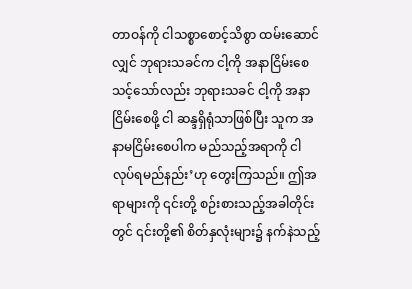တာဝန်ကို ငါသစ္စာစောင့်သိစွာ ထမ်းဆောင်လျှင် ဘုရားသခင်က ငါ့ကို အနာငြိမ်းစေသင့်သော်လည်း ဘုရားသခင် ငါ့ကို အနာငြိမ်းစေဖို့ ငါ ဆန္ဒရှိရုံသာဖြစ်ပြီး သူက အနာမငြိမ်းစေပါက မည်သည့်အရာကို ငါ လုပ်ရမည်နည်း’ဟု တွေးကြသည်။ ဤအရာများကို ၎င်းတို့ စဉ်းစားသည့်အခါတိုင်းတွင် ၎င်းတို့၏ စိတ်နှလုံးများ၌ နက်နဲသည့်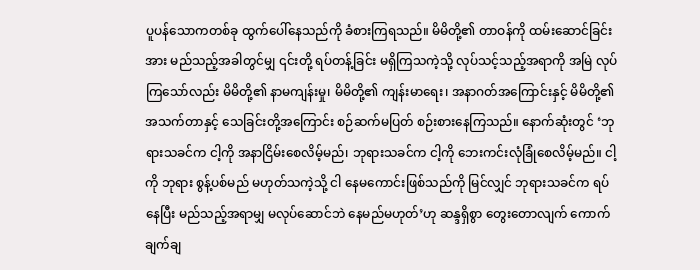ပူပန်သောကတစ်ခု ထွက်ပေါ်နေသည်ကို ခံစားကြရသည်။ မိမိတို့၏ တာဝန်ကို ထမ်းဆောင်ခြင်းအား မည်သည့်အခါတွင်မျှ ၎င်းတို့ ရပ်တန့်ခြင်း မရှိကြသကဲ့သို့ လုပ်သင့်သည့်အရာကို အမြဲ လုပ်ကြသော်လည်း မိမိတို့၏ နာမကျန်းမှု၊ မိမိတို့၏ ကျန်းမာရေး၊ အနာဂတ်အကြောင်းနှင့် မိမိတို့၏ အသက်တာနှင့် သေခြင်းတို့အကြောင်း စဉ်ဆက်မပြတ် စဉ်းစားနေကြသည်။ နောက်ဆုံးတွင် ‘ဘုရားသခင်က ငါ့ကို အနာငြိမ်းစေလိမ့်မည်၊ ဘုရားသခင်က ငါ့ကို ဘေးကင်းလုံခြုံစေလိမ့်မည်။ ငါ့ကို ဘုရား စွန့်ပစ်မည် မဟုတ်သကဲ့သို့ ငါ နေမကောင်းဖြစ်သည်ကို မြင်လျှင် ဘုရားသခင်က ရပ်နေပြီး မည်သည့်အရာမျှ မလုပ်ဆောင်ဘဲ နေမည်မဟုတ်’ဟု ဆန္ဒရှိစွာ တွေးတောလျက် ကောက်ချက်ချ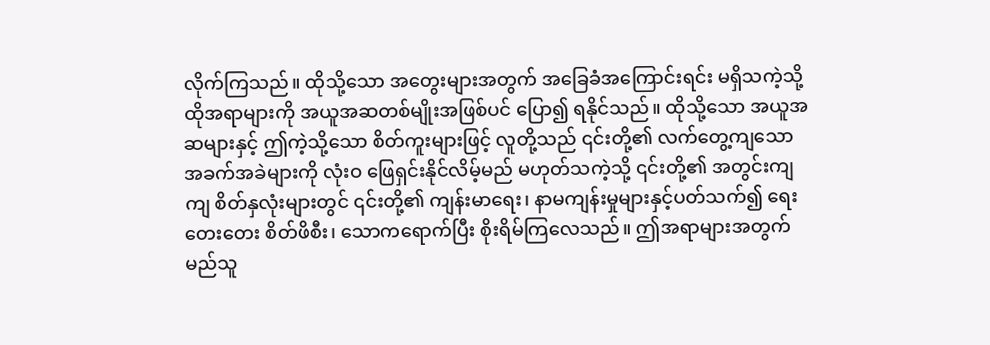လိုက်ကြသည်။ ထိုသို့သော အတွေးများအတွက် အခြေခံအကြောင်းရင်း မရှိသကဲ့သို့ ထိုအရာများကို အယူအဆတစ်မျိုးအဖြစ်ပင် ပြော၍ ရနိုင်သည်။ ထိုသို့သော အယူအဆများနှင့် ဤကဲ့သို့သော စိတ်ကူးများဖြင့် လူတို့သည် ၎င်းတို့၏ လက်တွေ့ကျသော အခက်အခဲများကို လုံးဝ ဖြေရှင်းနိုင်လိမ့်မည် မဟုတ်သကဲ့သို့ ၎င်းတို့၏ အတွင်းကျကျ စိတ်နှလုံးများတွင် ၎င်းတို့၏ ကျန်းမာရေး၊ နာမကျန်းမှုများနှင့်ပတ်သက်၍ ရေးတေးတေး စိတ်ဖိစီး၊ သောကရောက်ပြီး စိုးရိမ်ကြလေသည်။ ဤအရာများအတွက် မည်သူ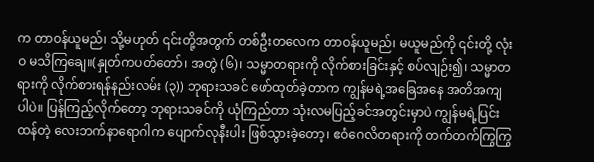က တာဝန်ယူမည်၊ သို့မဟုတ် ၎င်းတို့အတွက် တစ်ဦးတလေက တာဝန်ယူမည်၊ မယူမည်ကို ၎င်းတို့ လုံးဝ မသိကြချေ။(နှုတ်ကပတ်တော်၊ အတွဲ (၆)၊ သမ္မာတရားကို လိုက်စားခြင်းနှင့် စပ်လျဉ်း၍၊ သမ္မာတရားကို လိုက်စားရန်နည်းလမ်း (၃)) ဘုရားသခင် ဖော်ထုတ်ခဲ့တာက ကျွန်မရဲ့အခြေအနေ အတိအကျပါပဲ။ ပြန်ကြည့်လိုက်တော့ ဘုရားသခင်ကို ယုံကြည်တာ သုံးလမပြည့်ခင်အတွင်းမှာပဲ ကျွန်မရဲ့ပြင်းထန်တဲ့ လေးဘက်နာရောဂါက ပျောက်လုနီးပါး ဖြစ်သွားခဲ့တော့၊ ဧဝံဂေလိတရားကို တက်တက်ကြွကြွ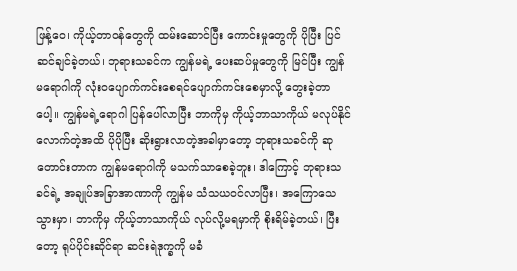ဖြန့်ဝေ၊ ကိုယ့်တာဝန်တွေကို ထမ်းဆောင်ပြီး ကောင်းမှုတွေကို ပိုပြီး ပြင်ဆင်ချင်ခဲ့တယ်၊ ဘုရားသခင်က ကျွန်မရဲ့ ပေးဆပ်မှုတွေကို မြင်ပြီး ကျွန်မရောဂါကို လုံးဝပျောက်ကင်းစေရင်ပျောက်ကင်းစေမှာလို့ တွေးခဲ့တာပေါ့။ ကျွန်မရဲ့ရောဂါ ပြန်ပေါ်လာပြီး ဘာကိုမှ ကိုယ့်ဘာသာကိုယ် မလုပ်နိုင်လောက်တဲ့အထိ ပိုပိုပြီး ဆိုးရွားလာတဲ့အခါမှာတော့ ဘုရားသခင်ကို ဆုတောင်းတာက ကျွန်မရောဂါကို မသက်သာစေခဲ့ဘူး၊ ဒါကြောင့် ဘုရားသခင်ရဲ့ အချုပ်အခြာအာဏာကို ကျွန်မ သံသယဝင်လာပြီး၊ အကြောသေသွားမှာ၊ ဘာကိုမှ ကိုယ့်ဘာသာကိုယ် လုပ်လို့မရမှာကို စိုးရိမ်ခဲ့တယ်၊ ပြီးတော့ ရုပ်ပိုင်းဆိုင်ရာ ဆင်းရဲဒုက္ခကို မခံ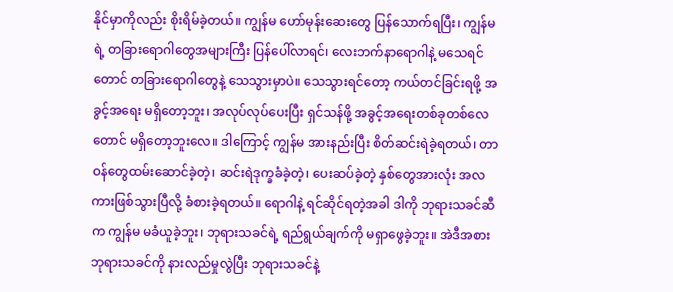နိုင်မှာကိုလည်း စိုးရိမ်ခဲ့တယ်။ ကျွန်မ ဟော်မုန်းဆေးတွေ ပြန်သောက်ရပြီး၊ ကျွန်မရဲ့ တခြားရောဂါတွေအများကြီး ပြန်ပေါ်လာရင်၊ လေးဘက်နာရောဂါနဲ့ မသေရင်တောင် တခြားရောဂါတွေနဲ့ သေသွားမှာပဲ။ သေသွားရင်တော့ ကယ်တင်ခြင်းရဖို့ အခွင့်အရေး မရှိတော့ဘူး၊ အလုပ်လုပ်ပေးပြီး ရှင်သန်ဖို့ အခွင့်အရေးတစ်ခုတစ်လေတောင် မရှိတော့ဘူးလေ။ ဒါကြောင့် ကျွန်မ အားနည်းပြီး စိတ်ဆင်းရဲခဲ့ရတယ်၊ တာဝန်တွေထမ်းဆောင်ခဲ့တဲ့၊ ဆင်းရဲဒုက္ခခံခဲ့တဲ့၊ ပေးဆပ်ခဲ့တဲ့ နှစ်တွေအားလုံး အလကားဖြစ်သွားပြီလို့ ခံစားခဲ့ရတယ်။ ရောဂါနဲ့ ရင်ဆိုင်ရတဲ့အခါ ဒါကို ဘုရားသခင်ဆီက ကျွန်မ မခံယူခဲ့ဘူး၊ ဘုရားသခင်ရဲ့ ရည်ရွယ်ချက်ကို မရှာဖွေခဲ့ဘူး။ အဲဒီအစား ဘုရားသခင်ကို နားလည်မှုလွဲပြီး ဘုရားသခင်နဲ့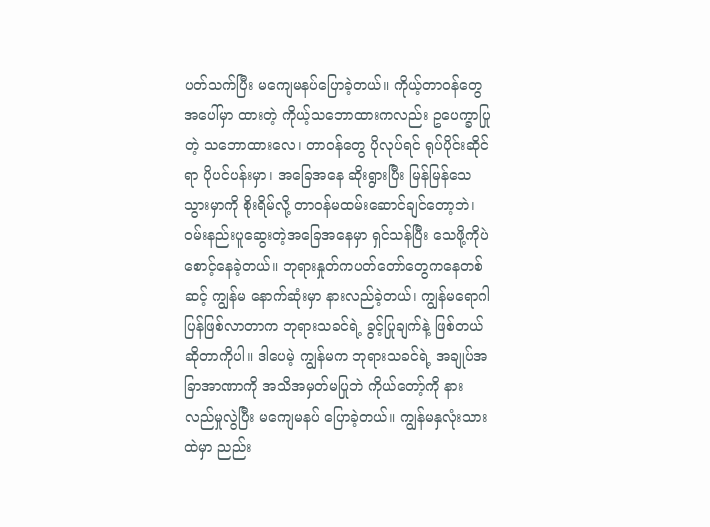ပတ်သက်ပြီး မကျေမနပ်ပြောခဲ့တယ်။ ကိုယ့်တာဝန်တွေအပေါ်မှာ ထားတဲ့ ကိုယ့်သဘောထားကလည်း ဥပေက္ခာပြုတဲ့ သဘောထားလေ၊ တာဝန်တွေ ပိုလုပ်ရင် ရုပ်ပိုင်းဆိုင်ရာ ပိုပင်ပန်းမှာ၊ အခြေအနေ ဆိုးရွားပြီး မြန်မြန်သေသွားမှာကို စိုးရိမ်လို့ တာဝန်မထမ်းဆောင်ချင်တော့ဘဲ၊ ဝမ်းနည်းပူဆွေးတဲ့အခြေအနေမှာ ရှင်သန်ပြီး သေဖို့ကိုပဲ စောင့်နေခဲ့တယ်။ ဘုရားနှုတ်ကပတ်တော်တွေကနေတစ်ဆင့် ကျွန်မ နောက်ဆုံးမှာ နားလည်ခဲ့တယ်၊ ကျွန်မရောဂါ ပြန်ဖြစ်လာတာက ဘုရားသခင်ရဲ့ ခွင့်ပြုချက်နဲ့ ဖြစ်တယ်ဆိုတာကိုပါ။ ဒါပေမဲ့ ကျွန်မက ဘုရားသခင်ရဲ့ အချုပ်အခြာအာဏာကို အသိအမှတ်မပြုဘဲ ကိုယ်တော့်ကို နားလည်မှုလွဲပြီး မကျေမနပ် ပြောခဲ့တယ်။ ကျွန်မနှလုံးသားထဲမှာ ညည်း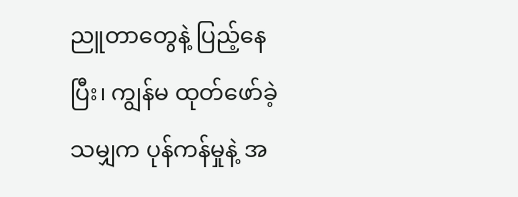ညူတာတွေနဲ့ ပြည့်နေပြီး၊ ကျွန်မ ထုတ်ဖော်ခဲ့သမျှက ပုန်ကန်မှုနဲ့ အ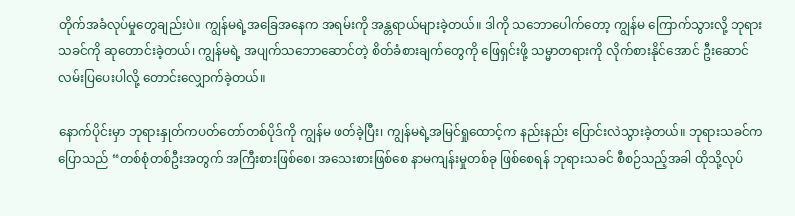တိုက်အခံလုပ်မှုတွေချည်းပဲ။ ကျွန်မရဲ့အခြေအနေက အရမ်းကို အန္တရာယ်များခဲ့တယ်။ ဒါကို သဘောပေါက်တော့ ကျွန်မ ကြောက်သွားလို့ ဘုရားသခင်ကို ဆုတောင်းခဲ့တယ်၊ ကျွန်မရဲ့ အပျက်သဘောဆောင်တဲ့ စိတ်ခံစားချက်တွေကို ဖြေရှင်းဖို့ သမ္မာတရားကို လိုက်စားနိုင်အောင် ဦးဆောင်လမ်းပြပေးပါလို့ တောင်းလျှောက်ခဲ့တယ်။

နောက်ပိုင်းမှာ ဘုရားနှုတ်ကပတ်တော်တစ်ပိုဒ်ကို ကျွန်မ ဖတ်ခဲ့ပြီး၊ ကျွန်မရဲ့အမြင်ရှုထောင့်က နည်းနည်း ပြောင်းလဲသွားခဲ့တယ်။ ဘုရားသခင်က ပြောသည် “တစ်စုံတစ်ဦးအတွက် အကြီးစားဖြစ်စေ၊ အသေးစားဖြစ်စေ နာမကျန်းမှုတစ်ခု ဖြစ်စေရန် ဘုရားသခင် စီစဉ်သည့်အခါ ထိုသို့လုပ်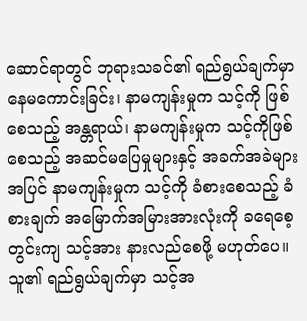ဆောင်ရာတွင် ဘုရားသခင်၏ ရည်ရွယ်ချက်မှာ နေမကောင်းခြင်း၊ နာမကျန်းမှုက သင့်ကို ဖြစ်စေသည့် အန္တရာယ်၊ နာမကျန်းမှုက သင့်ကိုဖြစ်စေသည့် အဆင်မပြေမှုများနှင့် အခက်အခဲများအပြင် နာမကျန်းမှုက သင့်ကို ခံစားစေသည့် ခံစားချက် အမြောက်အမြားအားလုံးကို ခရေစေ့တွင်းကျ သင့်အား နားလည်စေဖို့ မဟုတ်ပေ။ သူ၏ ရည်ရွယ်ချက်မှာ သင့်အ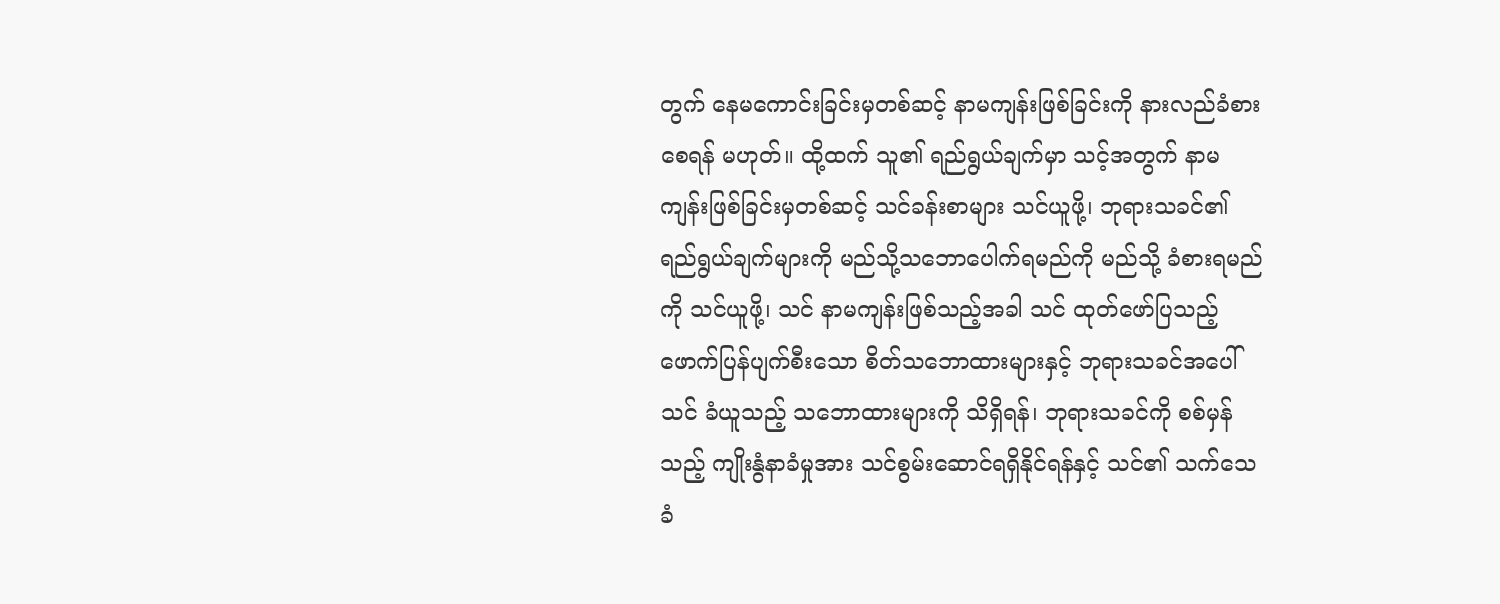တွက် နေမကောင်းခြင်းမှတစ်ဆင့် နာမကျန်းဖြစ်ခြင်းကို နားလည်ခံစားစေရန် မဟုတ်။ ထို့ထက် သူ၏ ရည်ရွယ်ချက်မှာ သင့်အတွက် နာမကျန်းဖြစ်ခြင်းမှတစ်ဆင့် သင်ခန်းစာများ သင်ယူဖို့၊ ဘုရားသခင်၏ ရည်ရွယ်ချက်များကို မည်သို့သဘောပေါက်ရမည်ကို မည်သို့ ခံစားရမည်ကို သင်ယူဖို့၊ သင် နာမကျန်းဖြစ်သည့်အခါ သင် ထုတ်ဖော်ပြသည့် ဖောက်ပြန်ပျက်စီးသော စိတ်သဘောထားများနှင့် ဘုရားသခင်အပေါ် သင် ခံယူသည့် သဘောထားများကို သိရှိရန်၊ ဘုရားသခင်ကို စစ်မှန်သည့် ကျိုးနွံနာခံမှုအား သင်စွမ်းဆောင်ရရှိနိုင်ရန်နှင့် သင်၏ သက်သေခံ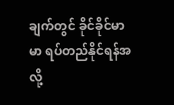ချက်တွင် ခိုင်ခိုင်မာမာ ရပ်တည်နိုင်ရန်အလို့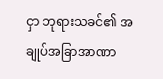ငှာ ဘုရားသခင်၏ အချုပ်အခြာအာဏာ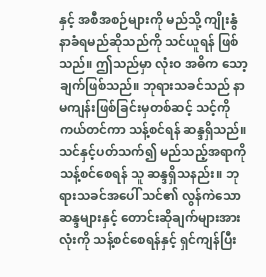နှင့် အစီအစဉ်များကို မည်သို့ ကျိုးနွံနာခံရမည်ဆိုသည်ကို သင်ယူရန် ဖြစ်သည်။ ဤသည်မှာ လုံးဝ အဓိက သော့ချက်ဖြစ်သည်။ ဘုရားသခင်သည် နာမကျန်းဖြစ်ခြင်းမှတစ်ဆင့် သင့်ကို ကယ်တင်ကာ သန့်စင်ရန် ဆန္ဒရှိသည်။ သင်နှင့်ပတ်သက်၍ မည်သည့်အရာကို သန့်စင်စေရန် သူ ဆန္ဒရှိသနည်း။ ဘုရားသခင်အပေါ် သင်၏ လွန်ကဲသော ဆန္ဒများနှင့် တောင်းဆိုချက်များအားလုံးကို သန့်စင်စေရန်နှင့် ရှင်ကျန်ပြီး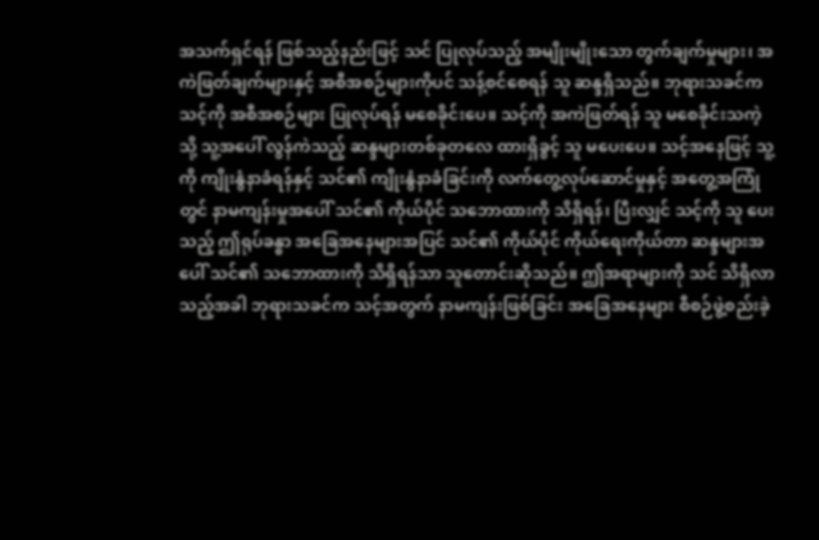အသက်ရှင်ရန် ဖြစ်သည့်နည်းဖြင့် သင် ပြုလုပ်သည့် အမျိုးမျိုးသော တွက်ချက်မှုများ၊ အကဲဖြတ်ချက်များနှင့် အစီအစဉ်များကိုပင် သန့်စင်စေရန် သူ ဆန္ဒရှိသည်။ ဘုရားသခင်က သင့်ကို အစီအစဉ်များ ပြုလုပ်ရန် မစေခိုင်းပေ။ သင့်ကို အကဲဖြတ်ရန် သူ မစေခိုင်းသကဲ့သို့ သူ့အပေါ် လွန်ကဲသည့် ဆန္ဒများတစ်ခုတလေ ထားရှိခွင့် သူ မပေးပေ။ သင့်အနေဖြင့် သူ့ကို ကျိုးနွံနာခံရန်နှင့် သင်၏ ကျိုးနွံနာခံခြင်းကို လက်တွေ့လုပ်ဆောင်မှုနှင့် အတွေ့အကြုံတွင် နာမကျန်းမှုအပေါ် သင်၏ ကိုယ်ပိုင် သဘောထားကို သိရှိရန်၊ ပြီးလျှင် သင့်ကို သူ ပေးသည့် ဤရုပ်ခန္ဓာ အခြေအနေများအပြင် သင်၏ ကိုယ်ပိုင် ကိုယ်ရေးကိုယ်တာ ဆန္ဒများအပေါ် သင်၏ သဘောထားကို သိရှိရန်သာ သူတောင်းဆိုသည်။ ဤအရာများကို သင် သိရှိလာသည့်အခါ ဘုရားသခင်က သင့်အတွက် နာမကျန်းဖြစ်ခြင်း အခြေအနေများ စီစဉ်ဖွဲ့စည်းခဲ့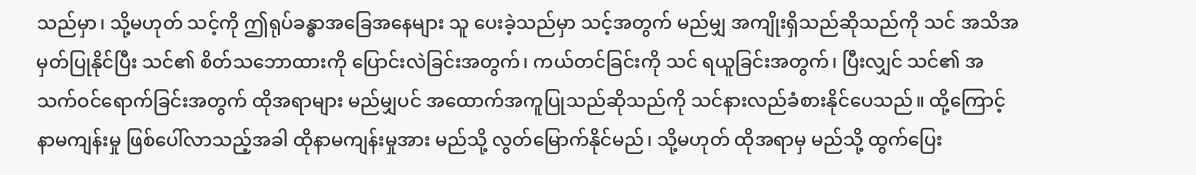သည်မှာ၊ သို့မဟုတ် သင့်ကို ဤရုပ်ခန္ဓာအခြေအနေများ သူ ပေးခဲ့သည်မှာ သင့်အတွက် မည်မျှ အကျိုးရှိသည်ဆိုသည်ကို သင် အသိအမှတ်ပြုနိုင်ပြီး သင်၏ စိတ်သဘောထားကို ပြောင်းလဲခြင်းအတွက်၊ ကယ်တင်ခြင်းကို သင် ရယူခြင်းအတွက်၊ ပြီးလျှင် သင်၏ အသက်ဝင်ရောက်ခြင်းအတွက် ထိုအရာများ မည်မျှပင် အထောက်အကူပြုသည်ဆိုသည်ကို သင်နားလည်ခံစားနိုင်ပေသည်။ ထို့ကြောင့် နာမကျန်းမှု ဖြစ်ပေါ်လာသည့်အခါ ထိုနာမကျန်းမှုအား မည်သို့ လွတ်မြောက်နိုင်မည်၊ သို့မဟုတ် ထိုအရာမှ မည်သို့ ထွက်ပြေး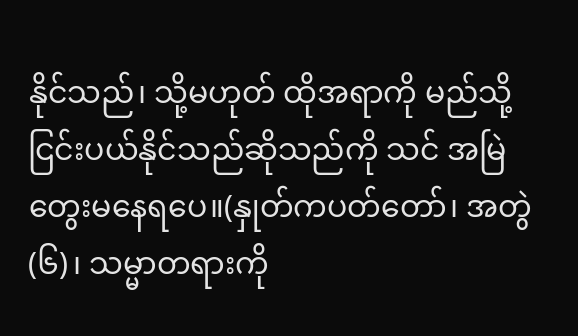နိုင်သည်၊ သို့မဟုတ် ထိုအရာကို မည်သို့ ငြင်းပယ်နိုင်သည်ဆိုသည်ကို သင် အမြဲ တွေးမနေရပေ။(နှုတ်ကပတ်တော်၊ အတွဲ (၆)၊ သမ္မာတရားကို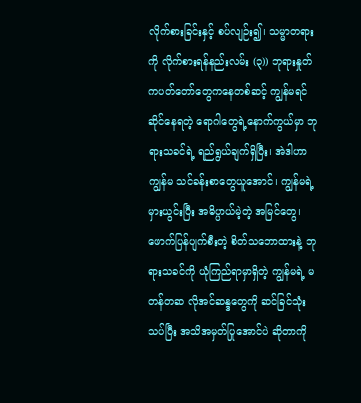လိုက်စားခြင်းနှင့် စပ်လျဉ်း၍၊ သမ္မာတရားကို လိုက်စားရန်နည်းလမ်း (၃)) ဘုရားနှုတ်ကပတ်တော်တွေကနေတစ်ဆင့် ကျွန်မရင်ဆိုင်နေရတဲ့ ရောဂါတွေရဲ့နောက်ကွယ်မှာ ဘုရားသခင်ရဲ့ ရည်ရွယ်ချက်ရှိပြီး၊ အဲဒါဟာ ကျွန်မ သင်ခန်းစာတွေယူအောင်၊ ကျွန်မရဲ့ မှားယွင်းပြီး အဓိပ္ပာယ်မဲ့တဲ့ အမြင်တွေ၊ ဖောက်ပြန်ပျက်စီးတဲ့ စိတ်သဘောထားနဲ့ ဘုရားသခင်ကို ယုံကြည်ရာမှာရှိတဲ့ ကျွန်မရဲ့ မတန်တဆ လိုအင်ဆန္ဒတွေကို ဆင်ခြင်သုံးသပ်ပြီး အသိအမှတ်ပြုအောင်ပဲ ဆိုတာကို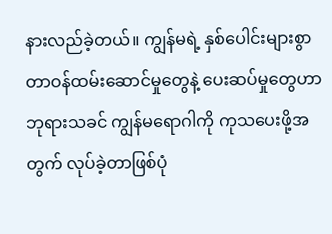နားလည်ခဲ့တယ်။ ကျွန်မရဲ့ နှစ်ပေါင်းများစွာ တာဝန်ထမ်းဆောင်မှုတွေနဲ့ ပေးဆပ်မှုတွေဟာ ဘုရားသခင် ကျွန်မရောဂါကို ကုသပေးဖို့အတွက် လုပ်ခဲ့တာဖြစ်ပုံ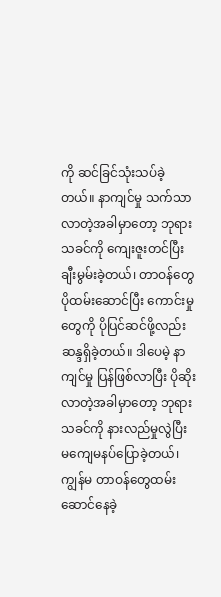ကို ဆင်ခြင်သုံးသပ်ခဲ့တယ်။ နာကျင်မှု သက်သာလာတဲ့အခါမှာတော့ ဘုရားသခင်ကို ကျေးဇူးတင်ပြီး ချီးမွမ်းခဲ့တယ်၊ တာဝန်တွေ ပိုထမ်းဆောင်ပြီး ကောင်းမှုတွေကို ပိုပြင်ဆင်ဖို့လည်း ဆန္ဒရှိခဲ့တယ်။ ဒါပေမဲ့ နာကျင်မှု ပြန်ဖြစ်လာပြီး ပိုဆိုးလာတဲ့အခါမှာတော့ ဘုရားသခင်ကို နားလည်မှုလွဲပြီး မကျေမနပ်ပြောခဲ့တယ်၊ ကျွန်မ တာဝန်တွေထမ်းဆောင်နေခဲ့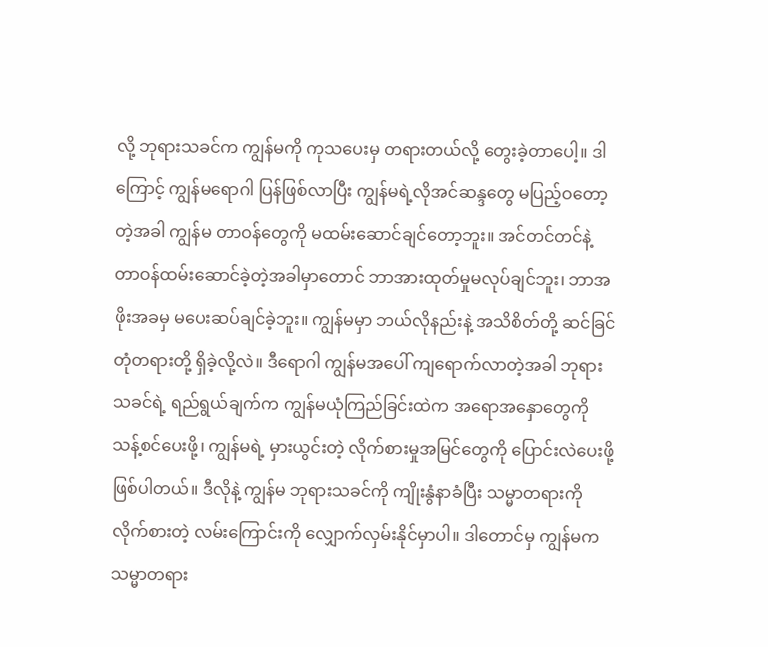လို့ ဘုရားသခင်က ကျွန်မကို ကုသပေးမှ တရားတယ်လို့ တွေးခဲ့တာပေါ့။ ဒါကြောင့် ကျွန်မရောဂါ ပြန်ဖြစ်လာပြီး ကျွန်မရဲ့လိုအင်ဆန္ဒတွေ မပြည့်ဝတော့တဲ့အခါ ကျွန်မ တာဝန်တွေကို မထမ်းဆောင်ချင်တော့ဘူး။ အင်တင်တင်နဲ့ တာဝန်ထမ်းဆောင်ခဲ့တဲ့အခါမှာတောင် ဘာအားထုတ်မှုမလုပ်ချင်ဘူး၊ ဘာအဖိုးအခမှ မပေးဆပ်ချင်ခဲ့ဘူး။ ကျွန်မမှာ ဘယ်လိုနည်းနဲ့ အသိစိတ်တို့ ဆင်ခြင်တုံတရားတို့ ရှိခဲ့လို့လဲ။ ဒီရောဂါ ကျွန်မအပေါ် ကျရောက်လာတဲ့အခါ ဘုရားသခင်ရဲ့ ရည်ရွယ်ချက်က ကျွန်မယုံကြည်ခြင်းထဲက အရောအနှောတွေကို သန့်စင်ပေးဖို့၊ ကျွန်မရဲ့ မှားယွင်းတဲ့ လိုက်စားမှုအမြင်တွေကို ပြောင်းလဲပေးဖို့ ဖြစ်ပါတယ်။ ဒီလိုနဲ့ ကျွန်မ ဘုရားသခင်ကို ကျိုးနွံနာခံပြီး သမ္မာတရားကို လိုက်စားတဲ့ လမ်းကြောင်းကို လျှောက်လှမ်းနိုင်မှာပါ။ ဒါတောင်မှ ကျွန်မက သမ္မာတရား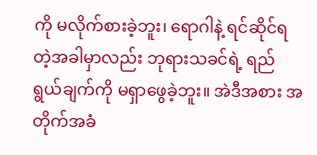ကို မလိုက်စားခဲ့ဘူး၊ ရောဂါနဲ့ ရင်ဆိုင်ရတဲ့အခါမှာလည်း ဘုရားသခင်ရဲ့ ရည်ရွယ်ချက်ကို မရှာဖွေခဲ့ဘူး။ အဲဒီအစား အတိုက်အခံ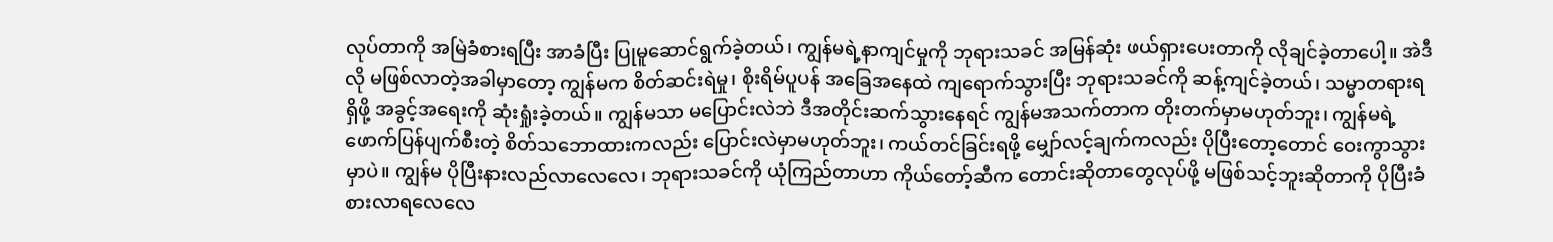လုပ်တာကို အမြဲခံစားရပြီး အာခံပြီး ပြုမူဆောင်ရွက်ခဲ့တယ်၊ ကျွန်မရဲ့နာကျင်မှုကို ဘုရားသခင် အမြန်ဆုံး ဖယ်ရှားပေးတာကို လိုချင်ခဲ့တာပေါ့။ အဲဒီလို မဖြစ်လာတဲ့အခါမှာတော့ ကျွန်မက စိတ်ဆင်းရဲမှု၊ စိုးရိမ်ပူပန် အခြေအနေထဲ ကျရောက်သွားပြီး ဘုရားသခင်ကို ဆန့်ကျင်ခဲ့တယ်၊ သမ္မာတရားရရှိဖို့ အခွင့်အရေးကို ဆုံးရှုံးခဲ့တယ်။ ကျွန်မသာ မပြောင်းလဲဘဲ ဒီအတိုင်းဆက်သွားနေရင် ကျွန်မအသက်တာက တိုးတက်မှာမဟုတ်ဘူး၊ ကျွန်မရဲ့ ဖောက်ပြန်ပျက်စီးတဲ့ စိတ်သဘောထားကလည်း ပြောင်းလဲမှာမဟုတ်ဘူး၊ ကယ်တင်ခြင်းရဖို့ မျှော်လင့်ချက်ကလည်း ပိုပြီးတော့တောင် ဝေးကွာသွားမှာပဲ။ ကျွန်မ ပိုပြီးနားလည်လာလေလေ၊ ဘုရားသခင်ကို ယုံကြည်တာဟာ ကိုယ်တော့်ဆီက တောင်းဆိုတာတွေလုပ်ဖို့ မဖြစ်သင့်ဘူးဆိုတာကို ပိုပြီးခံစားလာရလေလေ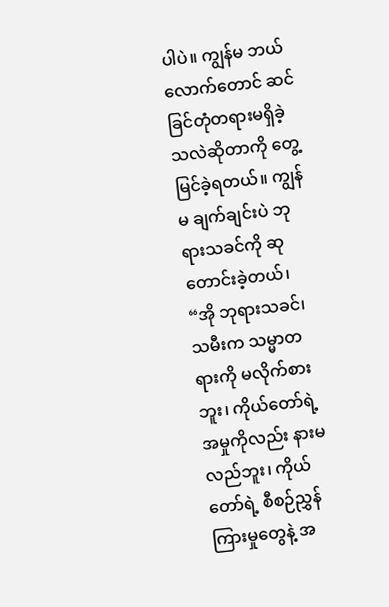ပါပဲ။ ကျွန်မ ဘယ်လောက်တောင် ဆင်ခြင်တုံတရားမရှိခဲ့သလဲဆိုတာကို တွေ့မြင်ခဲ့ရတယ်။ ကျွန်မ ချက်ချင်းပဲ ဘုရားသခင်ကို ဆုတောင်းခဲ့တယ်၊ “အို ဘုရားသခင်၊ သမီးက သမ္မာတရားကို မလိုက်စားဘူး၊ ကိုယ်တော်ရဲ့အမှုကိုလည်း နားမလည်ဘူး၊ ကိုယ်တော်ရဲ့ စီစဉ်ညွှန်ကြားမှုတွေနဲ့ အ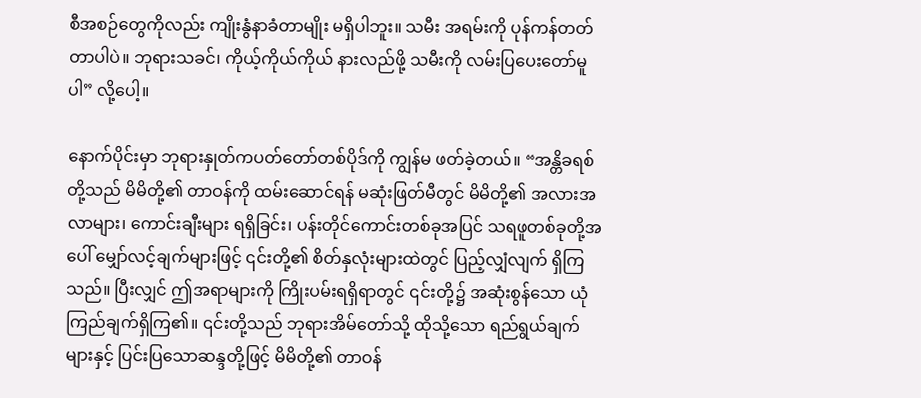စီအစဉ်တွေကိုလည်း ကျိုးနွံနာခံတာမျိုး မရှိပါဘူး။ သမီး အရမ်းကို ပုန်ကန်တတ်တာပါပဲ။ ဘုရားသခင်၊ ကိုယ့်ကိုယ်ကိုယ် နားလည်ဖို့ သမီးကို လမ်းပြပေးတော်မူပါ” လို့ပေါ့။

နောက်ပိုင်းမှာ ဘုရားနှုတ်ကပတ်တော်တစ်ပိုဒ်ကို ကျွန်မ ဖတ်ခဲ့တယ်။ “အန္တိခရစ်တို့သည် မိမိတို့၏ တာဝန်ကို ထမ်းဆောင်ရန် မဆုံးဖြတ်မီတွင် မိမိတို့၏ အလားအလာများ၊ ကောင်းချီးများ ရရှိခြင်း၊ ပန်းတိုင်ကောင်းတစ်ခုအပြင် သရဖူတစ်ခုတို့အပေါ် မျှော်လင့်ချက်များဖြင့် ၎င်းတို့၏ စိတ်နှလုံးများထဲတွင် ပြည့်လျှံလျက် ရှိကြသည်။ ပြီးလျှင် ဤအရာများကို ကြိုးပမ်းရရှိရာတွင် ၎င်းတို့၌ အဆုံးစွန်သော ယုံကြည်ချက်ရှိကြ၏။ ၎င်းတို့သည် ဘုရားအိမ်တော်သို့ ထိုသို့သော ရည်ရွယ်ချက်များနှင့် ပြင်းပြသောဆန္ဒတို့ဖြင့် မိမိတို့၏ တာဝန်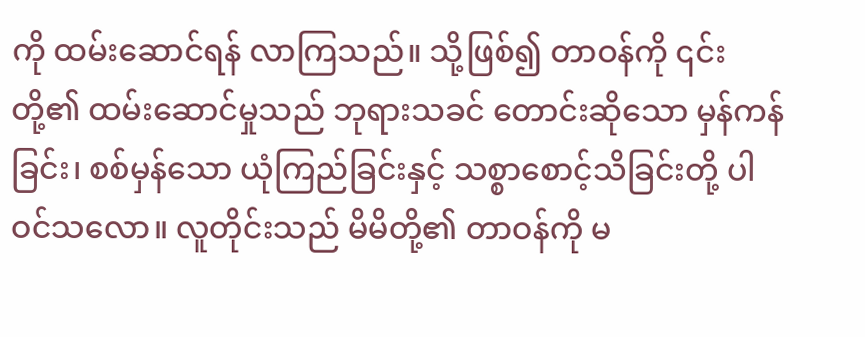ကို ထမ်းဆောင်ရန် လာကြသည်။ သို့ဖြစ်၍ တာဝန်ကို ၎င်းတို့၏ ထမ်းဆောင်မှုသည် ဘုရားသခင် တောင်းဆိုသော မှန်ကန်ခြင်း၊ စစ်မှန်သော ယုံကြည်ခြင်းနှင့် သစ္စာစောင့်သိခြင်းတို့ ပါဝင်သလော။ လူတိုင်းသည် မိမိတို့၏ တာဝန်ကို မ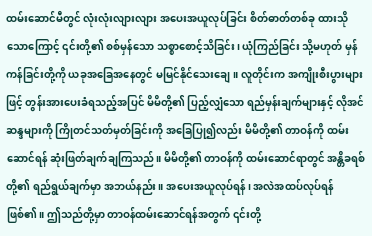ထမ်းဆောင်မီတွင် လုံးလုံးလျားလျား အပေးအယူလုပ်ခြင်း စိတ်ဓာတ်တစ်ခု ထားသိုသောကြောင့် ၎င်းတို့၏ စစ်မှန်သော သစ္စာစောင့်သိခြင်း၊ ယုံကြည်ခြင်း သို့မဟုတ် မှန်ကန်ခြင်းတို့ကို ယခုအခြေအနေတွင် မမြင်နိုင်သေးချေ။ လူတိုင်းက အကျိုးစီးပွားများဖြင့် တွန်းအားပေးခံရသည့်အပြင် မိမိတို့၏ ပြည့်လျှံသော ရည်မှန်းချက်များနှင့် လိုအင်ဆန္ဒများကို ကြိုတင်သတ်မှတ်ခြင်းကို အခြေပြု၍လည်း မိမိတို့၏ တာဝန်ကို ထမ်းဆောင်ရန် ဆုံးဖြတ်ချက်ချကြသည်။ မိမိတို့၏ တာဝန်ကို ထမ်းဆောင်ရာတွင် အန္တိခရစ်တို့၏ ရည်ရွယ်ချက်မှာ အဘယ်နည်း။ အပေးအယူလုပ်ရန်၊ အလဲအထပ်လုပ်ရန် ဖြစ်၏။ ဤသည်တို့မှာ တာဝန်ထမ်းဆောင်ရန်အတွက် ၎င်းတို့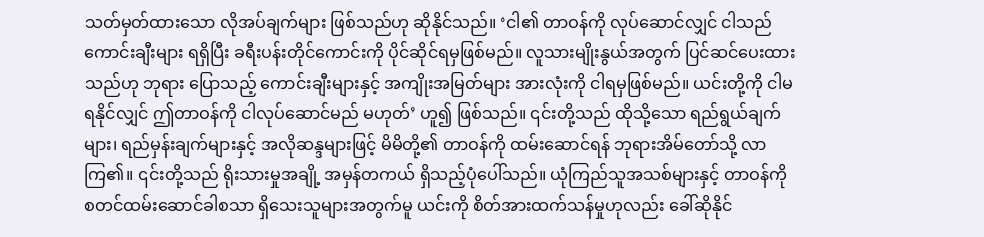သတ်မှတ်ထားသော လိုအပ်ချက်များ ဖြစ်သည်ဟု ဆိုနိုင်သည်။ ‘ငါ၏ တာဝန်ကို လုပ်ဆောင်လျှင် ငါသည် ကောင်းချီးများ ရရှိပြီး ခရီးပန်းတိုင်ကောင်းကို ပိုင်ဆိုင်ရမှဖြစ်မည်။ လူသားမျိုးနွယ်အတွက် ပြင်ဆင်ပေးထားသည်ဟု ဘုရား ပြောသည့် ကောင်းချီးများနှင့် အကျိုးအမြတ်များ အားလုံးကို ငါရမှဖြစ်မည်။ ယင်းတို့ကို ငါမရနိုင်လျှင် ဤတာဝန်ကို ငါလုပ်ဆောင်မည် မဟုတ်’ ဟူ၍ ဖြစ်သည်။ ၎င်းတို့သည် ထိုသို့သော ရည်ရွယ်ချက်များ၊ ရည်မှန်းချက်များနှင့် အလိုဆန္ဒများဖြင့် မိမိတို့၏ တာဝန်ကို ထမ်းဆောင်ရန် ဘုရားအိမ်တော်သို့ လာကြ၏။ ၎င်းတို့သည် ရိုးသားမှုအချို့ အမှန်တကယ် ရှိသည့်ပုံပေါ်သည်။ ယုံကြည်သူအသစ်များနှင့် တာဝန်ကို စတင်ထမ်းဆောင်ခါစသာ ရှိသေးသူများအတွက်မူ ယင်းကို စိတ်အားထက်သန်မှုဟုလည်း ခေါ်ဆိုနိုင်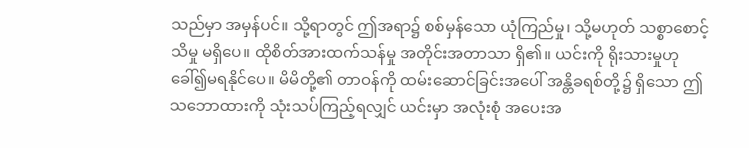သည်မှာ အမှန်ပင်။ သို့ရာတွင် ဤအရာ၌ စစ်မှန်သော ယုံကြည်မှု၊ သို့မဟုတ် သစ္စာစောင့်သိမှု မရှိပေ။ ထိုစိတ်အားထက်သန်မှု အတိုင်းအတာသာ ရှိ၏။ ယင်းကို ရိုးသားမှုဟု ခေါ်၍မရနိုင်ပေ။ မိမိတို့၏ တာဝန်ကို ထမ်းဆောင်ခြင်းအပေါ် အန္တိခရစ်တို့၌ ရှိသော ဤသဘောထားကို သုံးသပ်ကြည့်ရလျှင် ယင်းမှာ အလုံးစုံ အပေးအ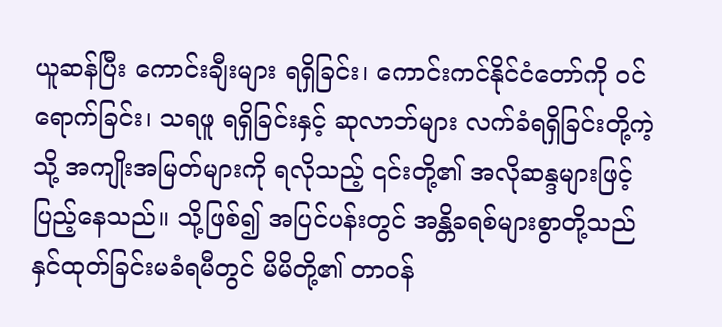ယူဆန်ပြီး ကောင်းချီးများ ရရှိခြင်း၊ ကောင်းကင်နိုင်ငံတော်ကို ဝင်ရောက်ခြင်း၊ သရဖူ ရရှိခြင်းနှင့် ဆုလာဘ်များ လက်ခံရရှိခြင်းတို့ကဲ့သို့ အကျိုးအမြတ်များကို ရလိုသည့် ၎င်းတို့၏ အလိုဆန္ဒများဖြင့် ပြည့်နေသည်။ သို့ဖြစ်၍ အပြင်ပန်းတွင် အန္တိခရစ်များစွာတို့သည် နှင်ထုတ်ခြင်းမခံရမီတွင် မိမိတို့၏ တာဝန်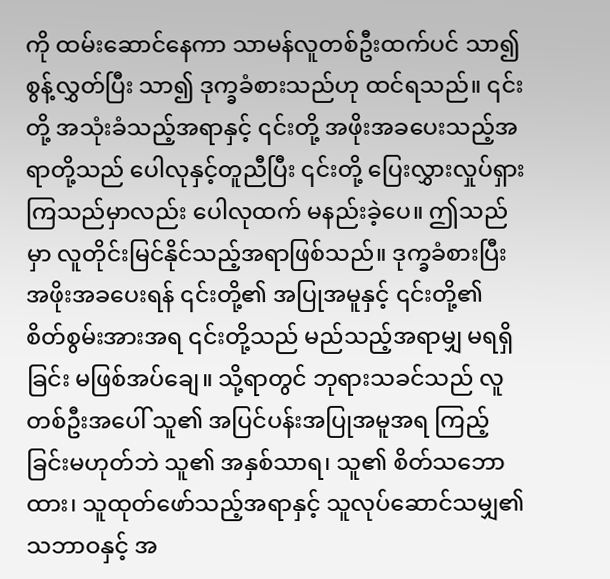ကို ထမ်းဆောင်နေကာ သာမန်လူတစ်ဦးထက်ပင် သာ၍ စွန့်လွှတ်ပြီး သာ၍ ဒုက္ခခံစားသည်ဟု ထင်ရသည်။ ၎င်းတို့ အသုံးခံသည့်အရာနှင့် ၎င်းတို့ အဖိုးအခပေးသည့်အရာတို့သည် ပေါလုနှင့်တူညီပြီး ၎င်းတို့ ပြေးလွှားလှုပ်ရှားကြသည်မှာလည်း ပေါလုထက် မနည်းခဲ့ပေ။ ဤသည်မှာ လူတိုင်းမြင်နိုင်သည့်အရာဖြစ်သည်။ ဒုက္ခခံစားပြီး အဖိုးအခပေးရန် ၎င်းတို့၏ အပြုအမူနှင့် ၎င်းတို့၏ စိတ်စွမ်းအားအရ ၎င်းတို့သည် မည်သည့်အရာမျှ မရရှိခြင်း မဖြစ်အပ်‌ချေ။ သို့ရာတွင် ဘုရားသခင်သည် လူတစ်ဦးအပေါ် သူ၏ အပြင်ပန်းအပြုအမူအရ ကြည့်ခြင်းမဟုတ်ဘဲ သူ၏ အနှစ်သာရ၊ သူ၏ စိတ်သဘောထား၊ သူထုတ်ဖော်သည့်အရာနှင့် သူလုပ်ဆောင်သမျှ၏ သဘာဝနှင့် အ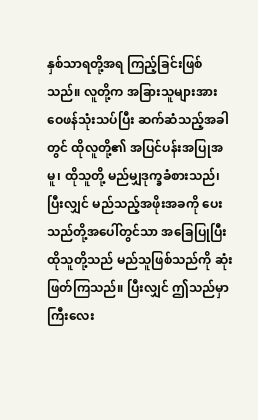နှစ်သာရတို့အရ ကြည့်ခြင်းဖြစ်သည်။ လူတို့က အခြားသူများအား ဝေဖန်သုံးသပ်ပြီး ဆက်ဆံသည့်အခါတွင် ထိုလူတို့၏ အပြင်ပန်းအပြုအမူ၊ ထိုသူတို့ မည်မျှဒုက္ခခံစားသည်၊ ပြီးလျှင် မည်သည့်အဖိုးအခကို ပေးသည်တို့အပေါ်တွင်သာ အခြေပြုပြီး ထိုသူတို့သည် မည်သူဖြစ်သည်ကို ဆုံးဖြတ်ကြသည်။ ပြီးလျှင် ဤသည်မှာ ကြီးလေး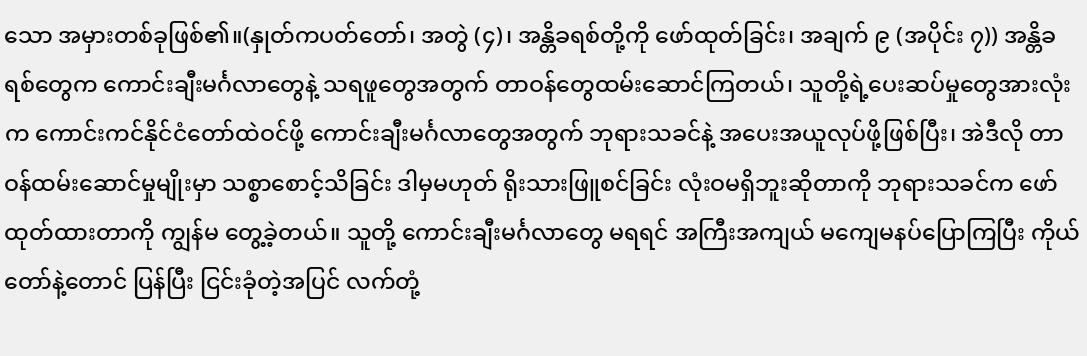သော အမှားတစ်ခုဖြစ်၏။(နှုတ်ကပတ်တော်၊ အတွဲ (၄)၊ အန္တိခရစ်တို့ကို ဖော်ထုတ်ခြင်း၊ အချက် ၉ (အပိုင်း ၇)) အန္တိခရစ်တွေက ကောင်းချီးမင်္ဂလာတွေနဲ့ သရဖူတွေအတွက် တာဝန်တွေထမ်းဆောင်ကြတယ်၊ သူတို့ရဲ့ပေးဆပ်မှုတွေအားလုံးက ကောင်းကင်နိုင်ငံတော်ထဲဝင်ဖို့ ကောင်းချီးမင်္ဂလာတွေအတွက် ဘုရားသခင်နဲ့ အပေးအယူလုပ်ဖို့ဖြစ်ပြီး၊ အဲဒီလို တာဝန်ထမ်းဆောင်မှုမျိုးမှာ သစ္စာစောင့်သိခြင်း ဒါမှမဟုတ် ရိုးသားဖြူစင်ခြင်း လုံးဝမရှိဘူးဆိုတာကို ဘုရားသခင်က ဖော်ထုတ်ထားတာကို ကျွန်မ တွေ့ခဲ့တယ်။ သူတို့ ကောင်းချီးမင်္ဂလာတွေ မရရင် အကြီးအကျယ် မကျေမနပ်ပြောကြပြီး ကိုယ်တော်နဲ့တောင် ပြန်ပြီး ငြင်းခုံတဲ့အပြင် လက်တုံ့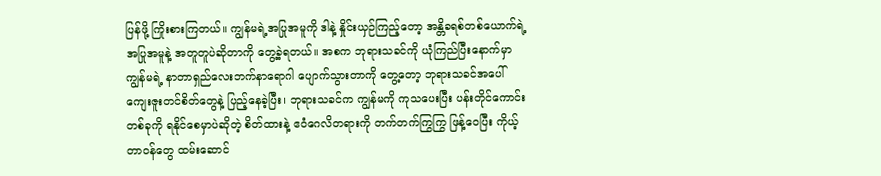ပြန်ဖို့ ကြိုးစားကြတယ်။ ကျွန်မရဲ့အပြုအမူကို ဒါနဲ့ နှိုင်းယှဉ်ကြည့်တော့ အန္တိခရစ်တစ်ယောက်ရဲ့ အပြုအမူနဲ့ အတူတူပဲဆိုတာကို တွေ့ခဲ့ရတယ်။ အစက ဘုရားသခင်ကို ယုံကြည်ပြီးနောက်မှာ ကျွန်မရဲ့ နာတာရှည်လေးဘက်နာရောဂါ ပျောက်သွားတာကို တွေ့တော့ ဘုရားသခင်အပေါ် ကျေးဇူးတင်စိတ်တွေနဲ့ ပြည့်နေခဲ့ပြီး၊ ဘုရားသခင်က ကျွန်မကို ကုသပေးပြီး ပန်းတိုင်ကောင်းတစ်ခုကို ရနိုင်စေမှာပဲဆိုတဲ့ စိတ်ထားနဲ့ ဧဝံဂေလိတရားကို တက်တက်ကြွကြွ ဖြန့်ဝေပြီး ကိုယ့်တာဝန်တွေ ထမ်းဆောင်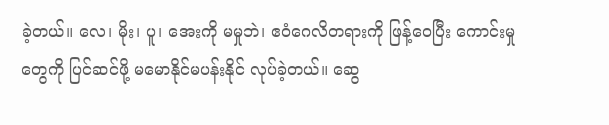ခဲ့တယ်။ လေ၊ မိုး၊ ပူ၊ အေးကို မမှုဘဲ၊ ဧဝံဂေလိတရားကို ဖြန့်ဝေပြီး ကောင်းမှုတွေကို ပြင်ဆင်ဖို့ မမောနိုင်မပန်းနိုင် လုပ်ခဲ့တယ်။ ဆွေ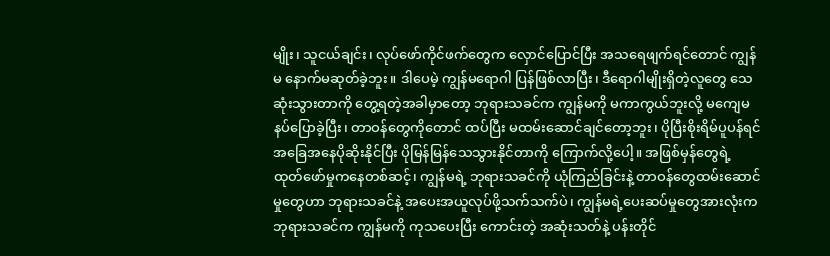မျိုး၊ သူငယ်ချင်း၊ လုပ်ဖော်ကိုင်ဖက်တွေက လှောင်ပြောင်ပြီး အသရေဖျက်ရင်တောင် ကျွန်မ နောက်မဆုတ်ခဲ့ဘူး။ ဒါပေမဲ့ ကျွန်မရောဂါ ပြန်ဖြစ်လာပြီး၊ ဒီရောဂါမျိုးရှိတဲ့လူတွေ သေဆုံးသွားတာကို တွေ့ရတဲ့အခါမှာတော့ ဘုရားသခင်က ကျွန်မကို မကာကွယ်ဘူးလို့ မကျေမနပ်ပြောခဲ့ပြီး၊ တာဝန်တွေကိုတောင် ထပ်ပြီး မထမ်းဆောင်ချင်တော့ဘူး၊ ပိုပြီးစိုးရိမ်ပူပန်ရင် အခြေအနေပိုဆိုးနိုင်ပြီး ပိုမြန်မြန်သေသွားနိုင်တာကို ကြောက်လို့ပေါ့။ အဖြစ်မှန်တွေရဲ့ ထုတ်ဖော်မှုကနေတစ်ဆင့်၊ ကျွန်မရဲ့ ဘုရားသခင်ကို ယုံကြည်ခြင်းနဲ့ တာဝန်တွေထမ်းဆောင်မှုတွေဟာ ဘုရားသခင်နဲ့ အပေးအယူလုပ်ဖို့သက်သက်ပဲ၊ ကျွန်မရဲ့ပေးဆပ်မှုတွေအားလုံးက ဘုရားသခင်က ကျွန်မကို ကုသပေးပြီး ကောင်းတဲ့ အဆုံးသတ်နဲ့ ပန်းတိုင်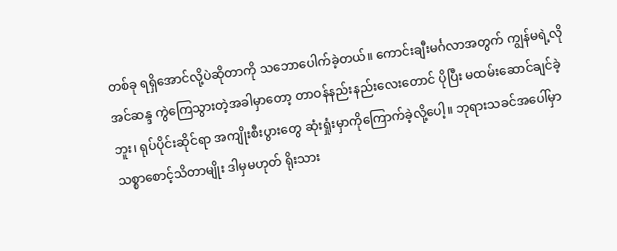တစ်ခု ရရှိအောင်လို့ပဲဆိုတာကို သဘောပေါက်ခဲ့တယ်။ ကောင်းချီးမင်္ဂလာအတွက် ကျွန်မရဲ့လိုအင်ဆန္ဒ ကွဲကြေသွားတဲ့အခါမှာတော့ တာဝန်နည်းနည်းလေးတောင် ပိုပြီး မထမ်းဆောင်ချင်ခဲ့ဘူး၊ ရုပ်ပိုင်းဆိုင်ရာ အကျိုးစီးပွားတွေ ဆုံးရှုံးမှာကိုကြောက်ခဲ့လို့ပေါ့။ ဘုရားသခင်အပေါ်မှာ သစ္စာစောင့်သိတာမျိုး ဒါမှမဟုတ် ရိုးသား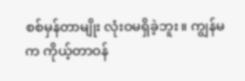စစ်မှန်တာမျိုး လုံးဝမရှိခဲ့ဘူး။ ကျွန်မက ကိုယ့်တာဝန်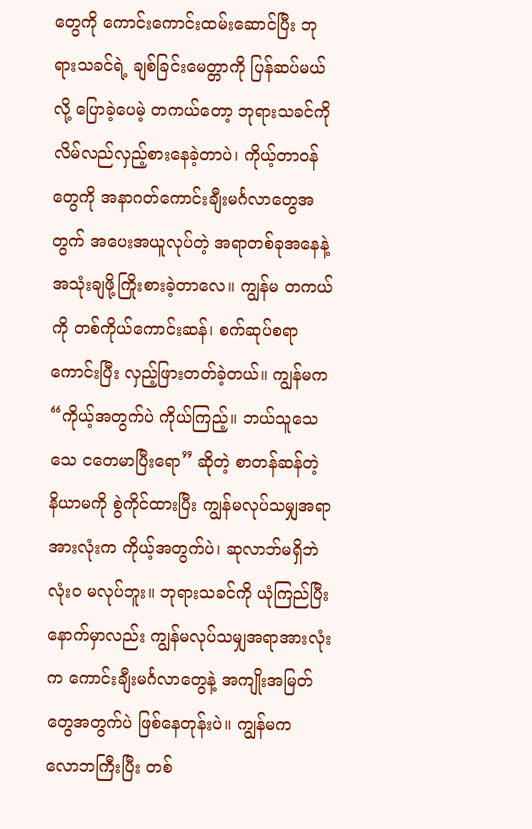တွေကို ကောင်းကောင်းထမ်းဆောင်ပြီး ဘုရားသခင်ရဲ့ ချစ်ခြင်းမေတ္တာကို ပြန်ဆပ်မယ်လို့ ပြောခဲ့ပေမဲ့ တကယ်တော့ ဘုရားသခင်ကို လိမ်လည်လှည့်စားနေခဲ့တာပဲ၊ ကိုယ့်တာဝန်တွေကို အနာဂတ်ကောင်းချီးမင်္ဂလာတွေအတွက် အပေးအယူလုပ်တဲ့ အရာတစ်ခုအနေနဲ့ အသုံးချဖို့ကြိုးစားခဲ့တာလေ။ ကျွန်မ တကယ်ကို တစ်ကိုယ်ကောင်းဆန်၊ စက်ဆုပ်စရာကောင်းပြီး လှည့်ဖြားတတ်ခဲ့တယ်။ ကျွန်မက “ကိုယ့်အတွက်ပဲ ကိုယ်ကြည့်။ ဘယ်သူသေသေ ငတေမာပြီးရော” ဆိုတဲ့ စာတန်ဆန်တဲ့ နိယာမကို စွဲကိုင်ထားပြီး ကျွန်မလုပ်သမျှအရာအားလုံးက ကိုယ့်အတွက်ပဲ၊ ဆုလာဘ်မရှိဘဲ လုံးဝ မလုပ်ဘူး။ ဘုရားသခင်ကို ယုံကြည်ပြီးနောက်မှာလည်း ကျွန်မလုပ်သမျှအရာအားလုံးက ကောင်းချီးမင်္ဂလာတွေနဲ့ အကျိုးအမြတ်တွေအတွက်ပဲ ဖြစ်နေတုန်းပဲ။ ကျွန်မက လောဘကြီးပြီး တစ်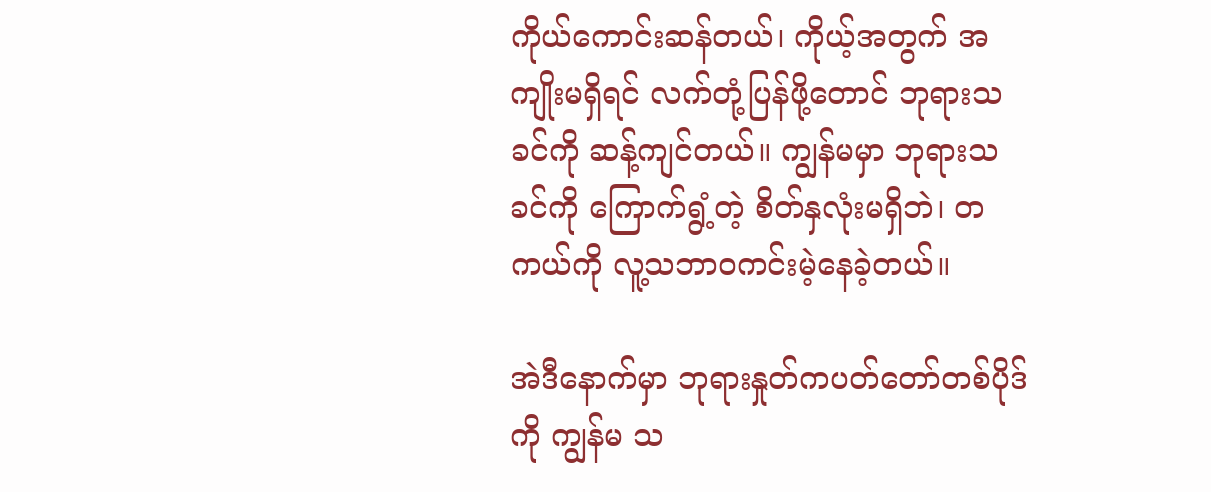ကိုယ်ကောင်းဆန်တယ်၊ ကိုယ့်အတွက် အကျိုးမရှိရင် လက်တုံ့ပြန်ဖို့တောင် ဘုရားသခင်ကို ဆန့်ကျင်တယ်။ ကျွန်မမှာ ဘုရားသခင်ကို ကြောက်ရွံ့တဲ့ စိတ်နှလုံးမရှိဘဲ၊ တကယ်ကို လူ့သဘာဝကင်းမဲ့နေခဲ့တယ်။

အဲဒီနောက်မှာ ဘုရားနှုတ်ကပတ်တော်တစ်ပိုဒ်ကို ကျွန်မ သ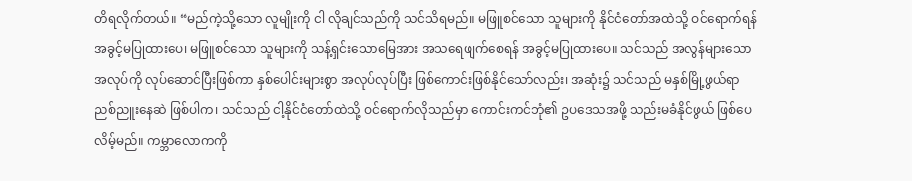တိရလိုက်တယ်။ “မည်ကဲ့သို့သော လူမျိုးကို ငါ လိုချင်သည်ကို သင်သိရမည်။ မဖြူစင်သော သူများကို နိုင်ငံတော်အထဲသို့ ဝင်ရောက်ရန် အခွင့်မပြုထားပေ၊ မဖြူစင်သော သူများကို သန့်ရှင်းသောမြေအား အသရေဖျက်စေရန် အခွင့်မပြုထားပေ။ သင်သည် အလွန်များသော အလုပ်ကို လုပ်ဆောင်ပြီးဖြစ်ကာ နှစ်ပေါင်းများစွာ အလုပ်လုပ်ပြီး ဖြစ်ကောင်းဖြစ်နိုင်သော်လည်း၊ အဆုံး၌ သင်သည် မနှစ်မြို့ဖွယ်ရာ ညစ်ညူးနေဆဲ ဖြစ်ပါက၊ သင်သည် ငါ့နိုင်ငံတော်ထဲသို့ ဝင်ရောက်လိုသည်မှာ ကောင်းကင်ဘုံ၏ ဥပဒေသအဖို့ သည်းမခံနိုင်ဖွယ် ဖြစ်ပေလိမ့်မည်။ ကမ္ဘာလောကကို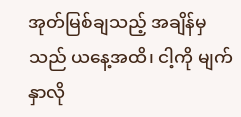အုတ်မြစ်ချသည့် အချိန်မှသည် ယနေ့အထိ၊ ငါ့ကို မျက်နှာလို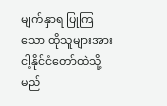မျက်နှာရ ပြုကြသော ထိုသူများအား ငါ့နိုင်ငံတော်ထဲသို့ မည်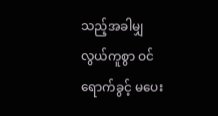သည့်အခါမျှ လွယ်ကူစွာ ဝင်ရောက်ခွင့် မပေး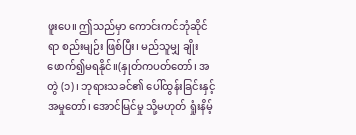ဖူးပေ။ ဤသည်မှာ ကောင်းကင်ဘုံဆိုင်ရာ စည်းမျဉ်း ဖြစ်ပြီး၊ မည်သူမျှ ချိုးဖောက်၍မရနိုင်။(နှုတ်ကပတ်တော်၊ အတွဲ (၁)၊ ဘုရားသခင်၏ ပေါ်ထွန်းခြင်းနှင့် အမှုတော်၊ အောင်မြင်မှု သို့မဟုတ် ရှုံးနိမ့်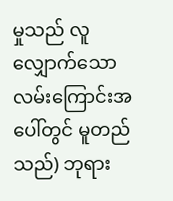မှုသည် လူလျှောက်သော လမ်းကြောင်းအပေါ်တွင် မူတည်သည်) ဘုရား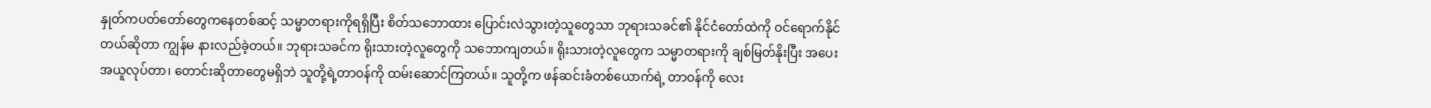နှုတ်ကပတ်တော်တွေကနေတစ်ဆင့် သမ္မာတရားကိုရရှိပြီး စိတ်သဘောထား ပြောင်းလဲသွားတဲ့သူတွေသာ ဘုရားသခင်၏ နိုင်ငံတော်ထဲကို ဝင်ရောက်နိုင်တယ်ဆိုတာ ကျွန်မ နားလည်ခဲ့တယ်။ ဘုရားသခင်က ရိုးသားတဲ့လူတွေကို သဘောကျတယ်။ ရိုးသားတဲ့လူတွေက သမ္မာတရားကို ချစ်မြတ်နိုးပြီး အပေးအယူလုပ်တာ၊ တောင်းဆိုတာတွေမရှိဘဲ သူတို့ရဲ့တာဝန်ကို ထမ်းဆောင်ကြတယ်။ သူတို့က ဖန်ဆင်းခံတစ်ယောက်ရဲ့ တာဝန်ကို လေး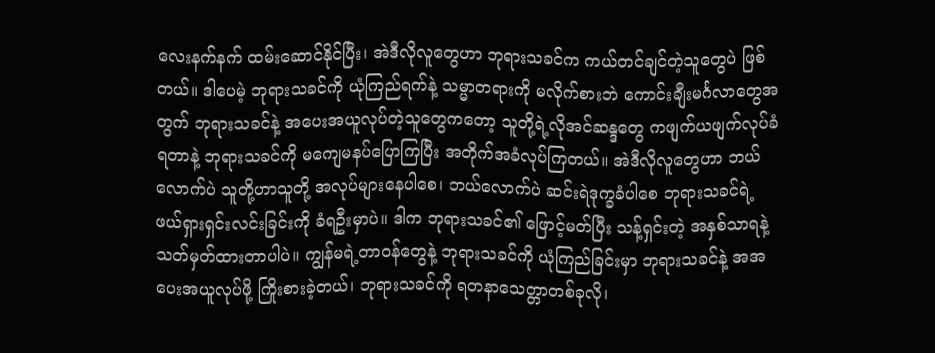လေးနက်နက် ထမ်းဆောင်နိုင်ပြီး၊ အဲဒီလိုလူတွေဟာ ဘုရားသခင်က ကယ်တင်ချင်တဲ့သူတွေပဲ ဖြစ်တယ်။ ဒါပေမဲ့ ဘုရားသခင်ကို ယုံကြည်ရက်နဲ့ သမ္မာတရားကို မလိုက်စားဘဲ ကောင်းချီးမင်္ဂလာတွေအတွက် ဘုရားသခင်နဲ့ အပေးအယူလုပ်တဲ့သူတွေကတော့ သူတို့ရဲ့လိုအင်ဆန္ဒတွေ ကဖျက်ယဖျက်လုပ်ခံရတာနဲ့ ဘုရားသခင်ကို မကျေမနပ်ပြောကြပြီး အတိုက်အခံလုပ်ကြတယ်။ အဲဒီလိုလူတွေဟာ ဘယ်လောက်ပဲ သူတို့ဟာသူတို့ အလုပ်များနေပါစေ၊ ဘယ်လောက်ပဲ ဆင်းရဲဒုက္ခခံပါစေ ဘုရားသခင်ရဲ့ ဖယ်ရှားရှင်းလင်းခြင်းကို ခံရဦးမှာပဲ။ ဒါက ဘုရားသခင်၏ ဖြောင့်မတ်ပြီး သန့်ရှင်းတဲ့ အနှစ်သာရနဲ့ သတ်မှတ်ထားတာပါပဲ။ ကျွန်မရဲ့တာဝန်တွေနဲ့ ဘုရားသခင်ကို ယုံကြည်ခြင်းမှာ ဘုရားသခင်နဲ့ အအပေးအယူလုပ်ဖို့ ကြိုးစားခဲ့တယ်၊ ဘုရားသခင်ကို ရတနာသေတ္တာတစ်ခုလို၊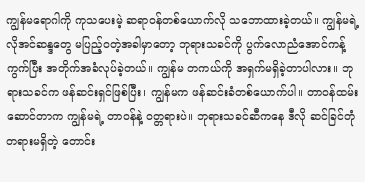ကျွန်မရောဂါကို ကုသပေးမဲ့ ဆရာဝန်တစ်ယောက်လို သဘောထားခဲ့တယ်။ ကျွန်မရဲ့လိုအင်ဆန္ဒတွေ မပြည့်ဝတဲ့အခါမှာတော့ ဘုရားသခင်ကို ပွက်လောညံအောင်ကန့်ကွက်ပြီး အတိုက်အခံလုပ်ခဲ့တယ်။ ကျွန်မ တကယ်ကို အရှက်မရှိခဲ့တာပါလား။ ဘုရားသခင်က ဖန်ဆင်းရှင်ဖြစ်ပြီး၊ ကျွန်မက ဖန်ဆင်းခံတစ်ယောက်ပါ။ တာဝန်ထမ်းဆောင်တာက ကျွန်မရဲ့ တာဝန်နဲ့ ဝတ္တရားပဲ။ ဘုရားသခင်ဆီကနေ ဒီလို ဆင်ခြင်တုံတရားမရှိတဲ့ တောင်း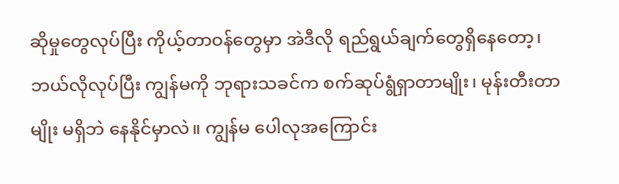ဆိုမှုတွေလုပ်ပြီး ကိုယ့်တာဝန်တွေမှာ အဲဒီလို ရည်ရွယ်ချက်တွေရှိနေတော့၊ ဘယ်လိုလုပ်ပြီး ကျွန်မကို ဘုရားသခင်က စက်ဆုပ်ရွံရှာတာမျိုး၊ မုန်းတီးတာမျိုး မရှိဘဲ နေနိုင်မှာလဲ။ ကျွန်မ ပေါလုအကြောင်း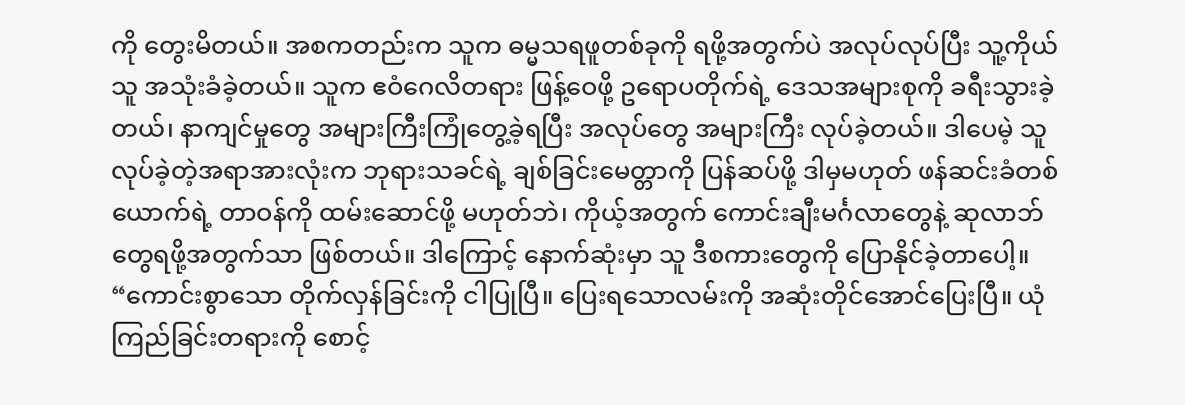ကို တွေးမိတယ်။ အစကတည်းက သူက ဓမ္မသရဖူတစ်ခုကို ရဖို့အတွက်ပဲ အလုပ်လုပ်ပြီး သူ့ကိုယ်သူ အသုံးခံခဲ့တယ်။ သူက ဧဝံဂေလိတရား ဖြန့်ဝေဖို့ ဥရောပတိုက်ရဲ့ ဒေသအများစုကို ခရီးသွားခဲ့တယ်၊ နာကျင်မှုတွေ အများကြီးကြုံတွေ့ခဲ့ရပြီး အလုပ်တွေ အများကြီး လုပ်ခဲ့တယ်။ ဒါပေမဲ့ သူလုပ်ခဲ့တဲ့အရာအားလုံးက ဘုရားသခင်ရဲ့ ချစ်ခြင်းမေတ္တာကို ပြန်ဆပ်ဖို့ ဒါမှမဟုတ် ဖန်ဆင်းခံတစ်ယောက်ရဲ့ တာဝန်ကို ထမ်းဆောင်ဖို့ မဟုတ်ဘဲ၊ ကိုယ့်အတွက် ကောင်းချီးမင်္ဂလာတွေနဲ့ ဆုလာဘ်တွေရဖို့အတွက်သာ ဖြစ်တယ်။ ဒါကြောင့် နောက်ဆုံးမှာ သူ ဒီစကားတွေကို ပြောနိုင်ခဲ့တာပေါ့။ “ကောင်းစွာသော တိုက်လှန်ခြင်းကို ငါပြုပြီ။ ပြေးရသောလမ်းကို အဆုံးတိုင်အောင်ပြေးပြီ။ ယုံကြည်ခြင်းတရားကို စောင့်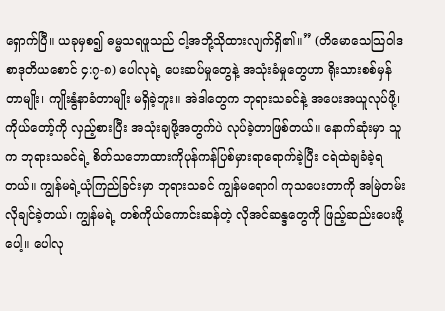ရှောက်ပြီ။ ယခုမှစ၍ ဓမ္မသရဖူသည် ငါ့အဘို့သိုထားလျက်ရှိ၏။” (တိမောသေသြဝါဒစာဒုတိယစောင် ၄:၇-၈) ပေါလုရဲ့ ပေးဆပ်မှုတွေနဲ့ အသုံးခံမှုတွေဟာ ရိုးသားစစ်မှန်တာမျိုး၊ ကျိုးနွံနာခံတာမျိုး မရှိခဲ့ဘူး။ အဲဒါတွေက ဘုရားသခင်နဲ့ အပေးအယူလုပ်ဖို့၊ ကိုယ်တော့်ကို လှည့်စားပြီး အသုံးချဖို့အတွက်ပဲ လုပ်ခဲ့တာဖြစ်တယ်။ နောက်ဆုံးမှာ သူက ဘုရားသခင်ရဲ့ စိတ်သဘောထားကိုပုန်ကန်ပြစ်မှားရာရောက်ခဲ့ပြီး ငရဲထဲချခံခဲ့ရတယ်။ ကျွန်မရဲ့ယုံကြည်ခြင်းမှာ ဘုရားသခင် ကျွန်မရောဂါ ကုသပေးတာကို အမြဲတမ်း လိုချင်ခဲ့တယ်၊ ကျွန်မရဲ့ တစ်ကိုယ်ကောင်းဆန်တဲ့ လိုအင်ဆန္ဒတွေကို ဖြည့်ဆည်းပေးဖို့ပေါ့။ ပေါလု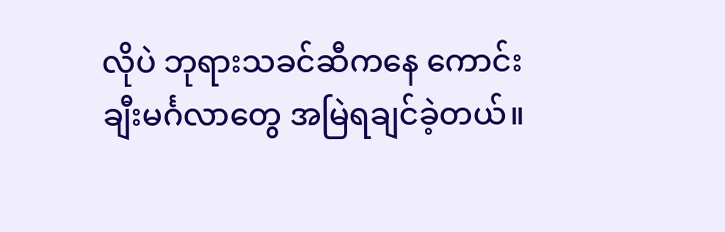လိုပဲ ဘုရားသခင်ဆီကနေ ကောင်းချီးမင်္ဂလာတွေ အမြဲရချင်ခဲ့တယ်။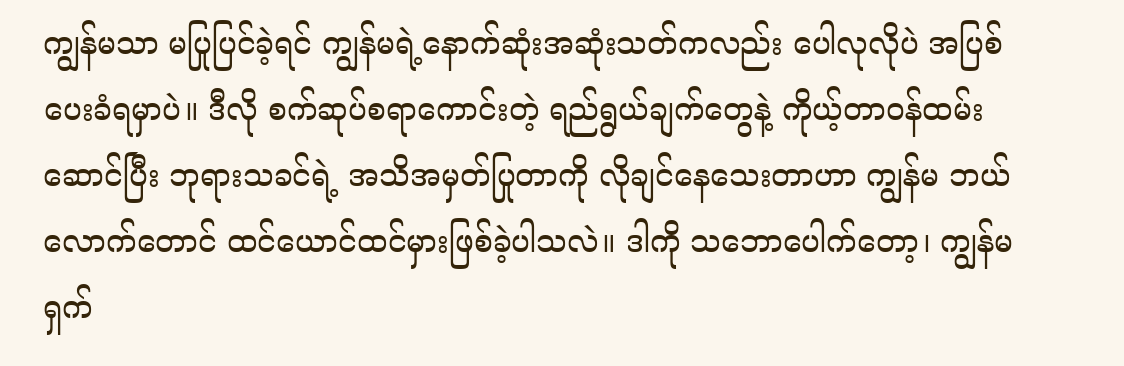ကျွန်မသာ မပြုပြင်ခဲ့ရင် ကျွန်မရဲ့နောက်ဆုံးအဆုံးသတ်ကလည်း ပေါလုလိုပဲ အပြစ်ပေးခံရမှာပဲ။ ဒီလို စက်ဆုပ်စရာကောင်းတဲ့ ရည်ရွယ်ချက်တွေနဲ့ ကိုယ့်တာဝန်ထမ်းဆောင်ပြီး ဘုရားသခင်ရဲ့ အသိအမှတ်ပြုတာကို လိုချင်နေသေးတာဟာ ကျွန်မ ဘယ်လောက်တောင် ထင်ယောင်ထင်မှားဖြစ်ခဲ့ပါသလဲ။ ဒါကို သဘောပေါက်တော့၊ ကျွန်မ ရှက်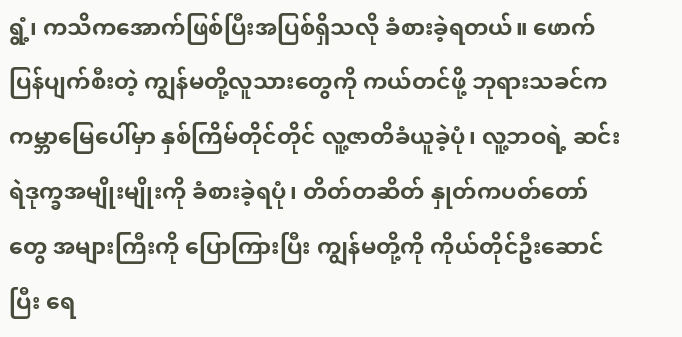ရွံ့၊ ကသိကအောက်ဖြစ်ပြီးအပြစ်ရှိသလို ခံစားခဲ့ရတယ်။ ဖောက်ပြန်ပျက်စီးတဲ့ ကျွန်မတို့လူသားတွေကို ကယ်တင်ဖို့ ဘုရားသခင်က ကမ္ဘာမြေပေါ်မှာ နှစ်ကြိမ်တိုင်တိုင် လူ့ဇာတိခံယူခဲ့ပုံ၊ လူ့ဘဝရဲ့ ဆင်းရဲဒုက္ခအမျိုးမျိုးကို ခံစားခဲ့ရပုံ၊ တိတ်တဆိတ် နှုတ်ကပတ်တော်တွေ အများကြီးကို ပြောကြားပြီး ကျွန်မတို့ကို ကိုယ်တိုင်ဦးဆောင်ပြီး ရေ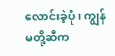လောင်းခဲ့ပုံ၊ ကျွန်မတို့ဆီက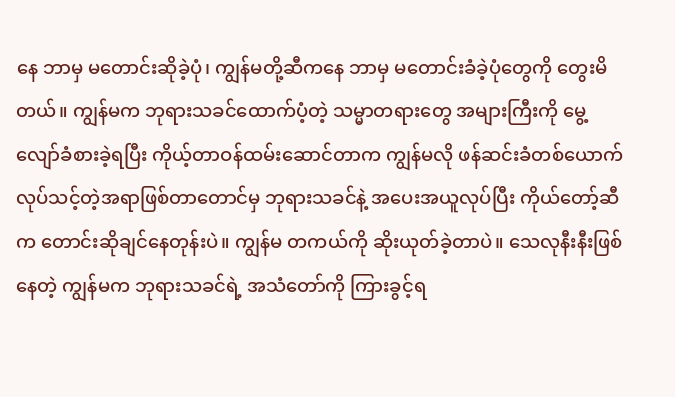နေ ဘာမှ မတောင်းဆိုခဲ့ပုံ၊ ကျွန်မတို့ဆီကနေ ဘာမှ မတောင်းခံခဲ့ပုံတွေကို တွေးမိတယ်။ ကျွန်မက ဘုရားသခင်ထောက်ပံ့တဲ့ သမ္မာတရားတွေ အများကြီးကို မွေ့လျော်ခံစားခဲ့ရပြီး ကိုယ့်တာဝန်ထမ်းဆောင်တာက ကျွန်မလို ဖန်ဆင်းခံတစ်ယောက် လုပ်သင့်တဲ့အရာဖြစ်တာတောင်မှ ဘုရားသခင်နဲ့ အပေးအယူလုပ်ပြီး ကိုယ်တော့်ဆီက တောင်းဆိုချင်နေတုန်းပဲ။ ကျွန်မ တကယ်ကို ဆိုးယုတ်ခဲ့တာပဲ။ သေလုနီးနီးဖြစ်နေတဲ့ ကျွန်မက ဘုရားသခင်ရဲ့ အသံတော်ကို ကြားခွင့်ရ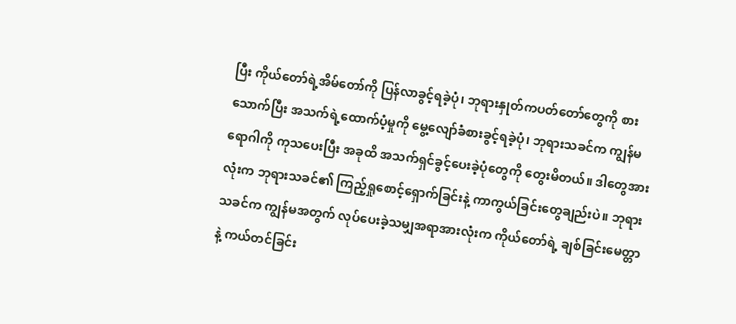ပြီး ကိုယ်တော်ရဲ့အိမ်တော်ကို ပြန်လာခွင့်ရခဲ့ပုံ၊ ဘုရားနှုတ်ကပတ်တော်တွေကို စားသောက်ပြီး အသက်ရဲ့ထောက်ပံ့မှုကို မွေ့လျော်ခံစားခွင့်ရခဲ့ပုံ၊ ဘုရားသခင်က ကျွန်မရောဂါကို ကုသပေးပြီး အခုထိ အသက်ရှင်ခွင့်ပေးခဲ့ပုံတွေကို တွေးမိတယ်။ ဒါတွေအားလုံးက ဘုရားသခင်၏ ကြည့်ရှုစောင့်ရှောက်ခြင်းနဲ့ ကာကွယ်ခြင်းတွေချည်းပဲ။ ဘုရားသခင်က ကျွန်မအတွက် လုပ်ပေးခဲ့သမျှအရာအားလုံးက ကိုယ်တော်ရဲ့ ချစ်ခြင်းမေတ္တာနဲ့ ကယ်တင်ခြင်း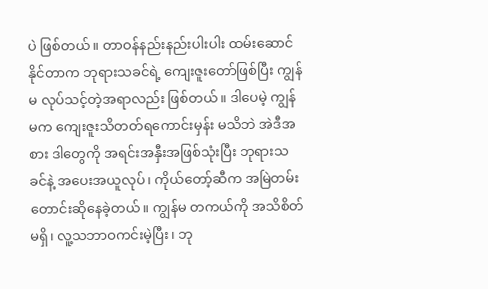ပဲ ဖြစ်တယ်။ တာဝန်နည်းနည်းပါးပါး ထမ်းဆောင်နိုင်တာက ဘုရားသခင်ရဲ့ ကျေးဇူးတော်ဖြစ်ပြီး ကျွန်မ လုပ်သင့်တဲ့အရာလည်း ဖြစ်တယ်။ ဒါပေမဲ့ ကျွန်မက ကျေးဇူးသိတတ်ရကောင်းမှန်း မသိဘဲ အဲဒီအစား ဒါတွေကို အရင်းအနှီးအဖြစ်သုံးပြီး ဘုရားသခင်နဲ့ အပေးအယူလုပ်၊ ကိုယ်တော့်ဆီက အမြဲတမ်း တောင်းဆိုနေခဲ့တယ်။ ကျွန်မ တကယ်ကို အသိစိတ်မရှိ၊ လူ့သဘာဝကင်းမဲ့ပြီး၊ ဘု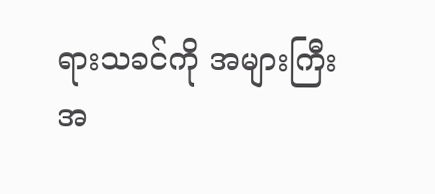ရားသခင်ကို အများကြီး အ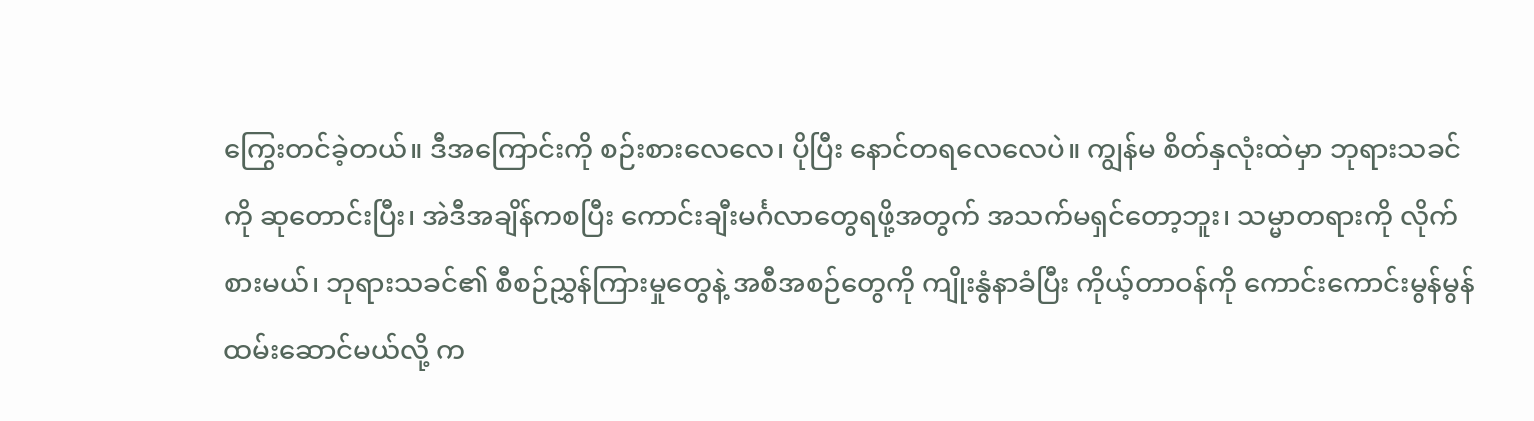ကြွေးတင်ခဲ့တယ်။ ဒီအကြောင်းကို စဉ်းစားလေလေ၊ ပိုပြီး နောင်တရလေလေပဲ။ ကျွန်မ စိတ်နှလုံးထဲမှာ ဘုရားသခင်ကို ဆုတောင်းပြီး၊ အဲဒီအချိန်ကစပြီး ကောင်းချီးမင်္ဂလာတွေရဖို့အတွက် အသက်မရှင်တော့ဘူး၊ သမ္မာတရားကို လိုက်စားမယ်၊ ဘုရားသခင်၏ စီစဉ်ညွှန်ကြားမှုတွေနဲ့ အစီအစဉ်တွေကို ကျိုးနွံနာခံပြီး ကိုယ့်တာဝန်ကို ကောင်းကောင်းမွန်မွန် ထမ်းဆောင်မယ်လို့ က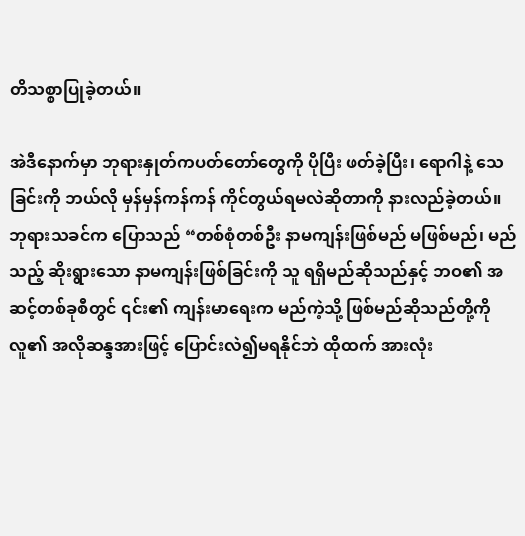တိသစ္စာပြုခဲ့တယ်။

အဲဒီနောက်မှာ ဘုရားနှုတ်ကပတ်တော်တွေကို ပိုပြီး ဖတ်ခဲ့ပြီး၊ ရောဂါနဲ့ သေခြင်းကို ဘယ်လို မှန်မှန်ကန်ကန် ကိုင်တွယ်ရမလဲဆိုတာကို နားလည်ခဲ့တယ်။ ဘုရားသခင်က ပြောသည် “တစ်စုံတစ်ဦး နာမကျန်းဖြစ်မည် မဖြစ်မည်၊ မည်သည့် ဆိုးရွားသော နာမကျန်းဖြစ်ခြင်းကို သူ ရရှိမည်ဆိုသည်နှင့် ဘဝ၏ အဆင့်တစ်ခုစီတွင် ၎င်း၏ ကျန်းမာရေးက မည်ကဲ့သို့ ဖြစ်မည်ဆိုသည်တို့ကို လူ၏ အလိုဆန္ဒအားဖြင့် ပြောင်းလဲ၍မရနိုင်ဘဲ ထိုထက် အားလုံး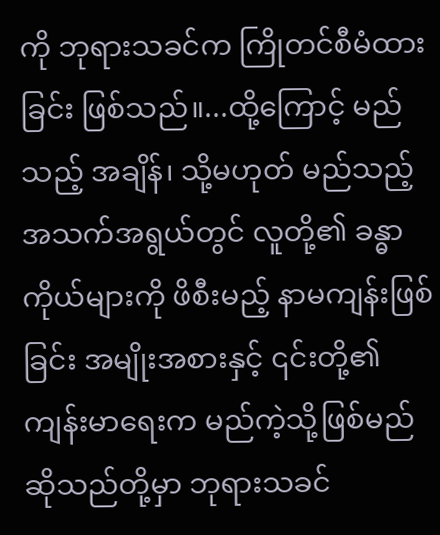ကို ဘုရားသခင်က ကြိုတင်စီမံထားခြင်း ဖြစ်သည်။...ထို့ကြောင့် မည်သည့် အချိန်၊ သို့မဟုတ် မည်သည့် အသက်အရွယ်တွင် လူတို့၏ ခန္ဓာကိုယ်များကို ဖိစီးမည့် နာမကျန်းဖြစ်ခြင်း အမျိုးအစားနှင့် ၎င်းတို့၏ ကျန်းမာရေးက မည်ကဲ့သို့ဖြစ်မည်ဆိုသည်တို့မှာ ဘုရားသခင်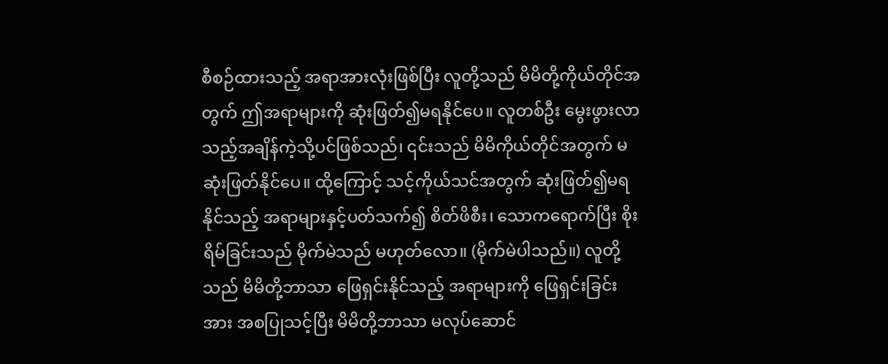စီစဉ်ထားသည့် အရာအားလုံးဖြစ်ပြီး လူတို့သည် မိမိတို့ကိုယ်တိုင်အတွက် ဤအရာများကို ဆုံးဖြတ်၍မရနိုင်ပေ။ လူတစ်ဦး မွေးဖွားလာသည့်အချိန်ကဲ့သို့ပင်ဖြစ်သည်၊ ၎င်းသည် မိမိကိုယ်တိုင်အတွက် မဆုံးဖြတ်နိုင်ပေ။ ထို့ကြောင့် သင့်ကိုယ်သင်အတွက် ဆုံးဖြတ်၍မရနိုင်သည့် အရာများနှင့်ပတ်သက်၍ စိတ်ဖိစီး၊ သောကရောက်ပြီး စိုးရိမ်ခြင်းသည် မိုက်မဲသည် မဟုတ်လော။ (မိုက်မဲပါသည်။) လူတို့သည် မိမိတို့ဘာသာ ဖြေရှင်းနိုင်သည့် အရာများကို ဖြေရှင်းခြင်းအား အစပြုသင့်ပြီး မိမိတို့ဘာသာ မလုပ်ဆောင်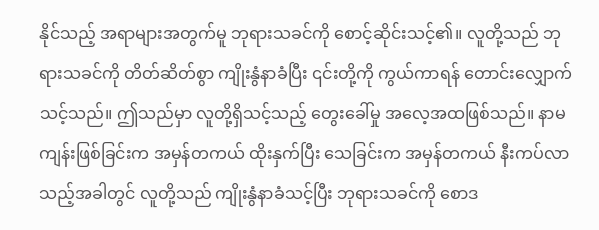နိုင်သည့် အရာများအတွက်မူ ဘုရားသခင်ကို စောင့်ဆိုင်းသင့်၏။ လူတို့သည် ဘုရားသခင်ကို တိတ်ဆိတ်စွာ ကျိုးနွံနာခံပြီး ၎င်းတို့ကို ကွယ်ကာရန် တောင်းလျှောက်သင့်သည်။ ဤသည်မှာ လူတို့ရှိသင့်သည့် တွေးခေါ်မှု အလေ့အထဖြစ်သည်။ နာမကျန်းဖြစ်ခြင်းက အမှန်တကယ် ထိုးနှက်ပြီး သေခြင်းက အမှန်တကယ် နီးကပ်လာသည့်အခါတွင် လူတို့သည် ကျိုးနွံနာခံသင့်ပြီး ဘုရားသခင်ကို စောဒ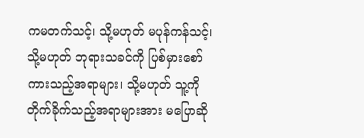ကမတက်သင့်၊ သို့မဟုတ် မပုန်ကန်သင့်၊ သို့မဟုတ် ဘုရားသခင်ကို ပြစ်မှားစော်ကားသည့်အရာများ၊ သို့မဟုတ် သူ့ကို တိုက်ခိုက်သည့်အရာများအား မပြောဆို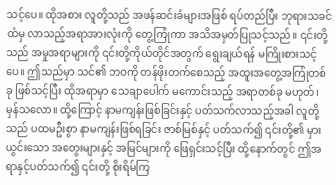သင့်ပေ။ ထိုအစား လူတို့သည် အဖန်ဆင်းခံများအဖြစ် ရပ်တည်ပြီး ဘုရားသခင်ထံမှ လာသည့်အရာအားလုံးကို တွေ့ကြုံကာ အသိအမှတ်ပြုသင့်သည်။ ၎င်းတို့သည် အမှုအရာများကို ၎င်းတို့ကိုယ်တိုင်အတွက် ရွေးချယ်ရန် မကြိုးစားသင့်ပေ။ ဤသည်မှာ သင်၏ ဘဝကို တန်ဖိုးတက်စေသည့် အထူးအတွေ့အကြုံတစ်ခု ဖြစ်သင့်ပြီး ထိုအရာမှာ သေချာပေါက် မကောင်းသည့် အရာတစ်ခု မဟုတ်၊ မှန်သလော။ ထို့ကြောင့် နာမကျန်းဖြစ်ခြင်းနှင့် ပတ်သက်လာသည့်အခါ လူတို့သည် ပထမဦးစွာ နာမကျန်းဖြစ်ရခြင်း ဇာစ်မြစ်နှင့် ပတ်သက်၍ ၎င်းတို့၏ မှားယွင်းသော အတွေးများနှင့် အမြင်များကို ဖြေရှင်းသင့်ပြီး ထို့နောက်တွင် ဤအရာနှင့်ပတ်သက်၍ ၎င်းတို့ စိုးရိမ်ကြ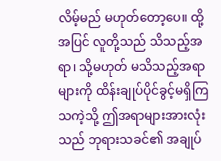လိမ့်မည် မဟုတ်တော့ပေ။ ထို့အပြင် လူတို့သည် သိသည့်အရာ၊ သို့မဟုတ် မသိသည့်အရာများကို ထိန်းချုပ်ပိုင်ခွင့်မရှိကြသကဲ့သို့ ဤအရာများအားလုံးသည် ဘုရားသခင်၏ အချုပ်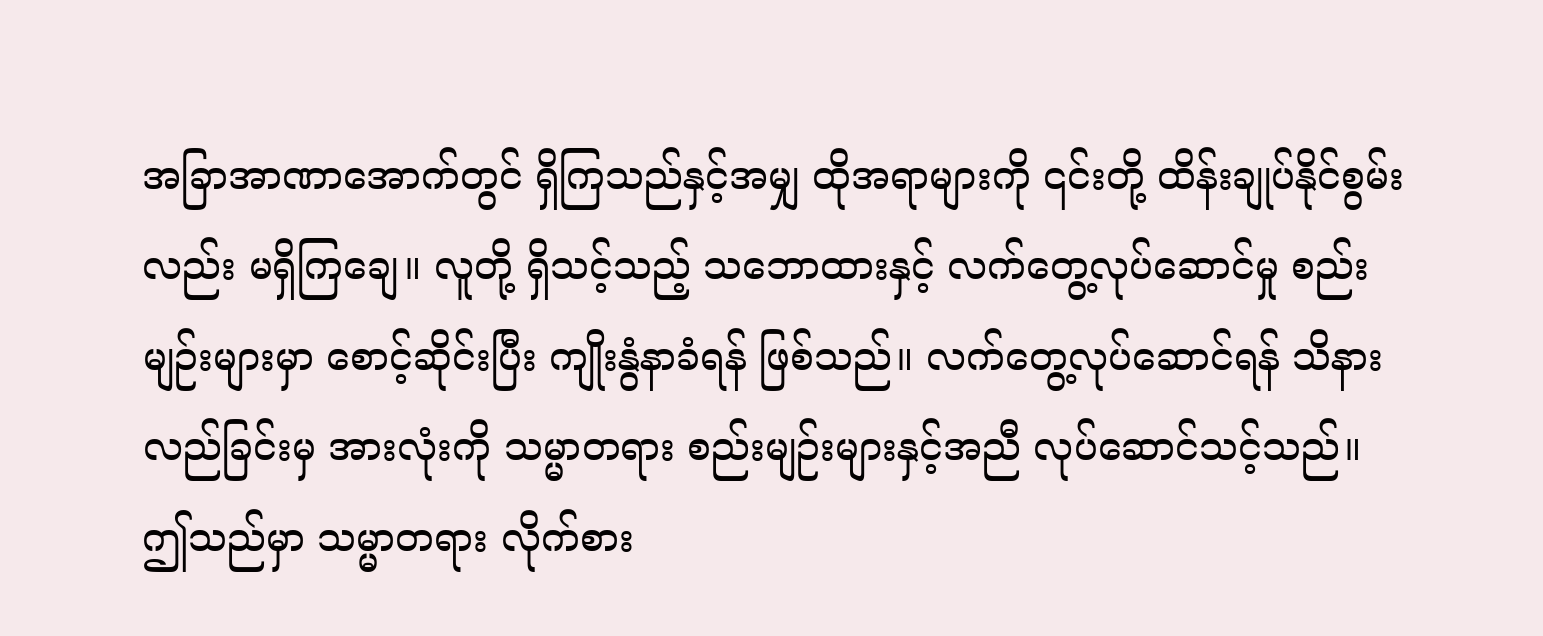အခြာအာဏာအောက်တွင် ရှိကြသည်နှင့်အမျှ ထိုအရာများကို ၎င်းတို့ ထိန်းချုပ်နိုင်စွမ်းလည်း မရှိကြချေ။ လူတို့ ရှိသင့်သည့် သဘောထားနှင့် လက်တွေ့လုပ်ဆောင်မှု စည်းမျဉ်းများမှာ စောင့်ဆိုင်းပြီး ကျိုးနွံနာခံရန် ဖြစ်သည်။ လက်တွေ့လုပ်ဆောင်ရန် သိနားလည်ခြင်းမှ အားလုံးကို သမ္မာတရား စည်းမျဉ်းများနှင့်အညီ လုပ်ဆောင်သင့်သည်။ ဤသည်မှာ သမ္မာတရား လိုက်စား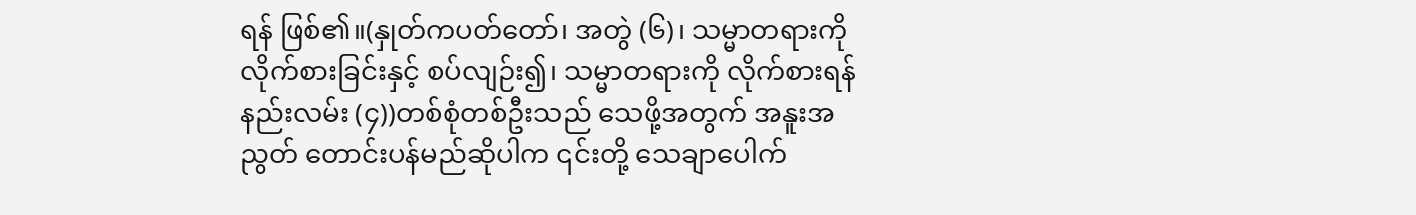ရန် ဖြစ်၏။(နှုတ်ကပတ်တော်၊ အတွဲ (၆)၊ သမ္မာတရားကို လိုက်စားခြင်းနှင့် စပ်လျဉ်း၍၊ သမ္မာတရားကို လိုက်စားရန်နည်းလမ်း (၄))တစ်စုံတစ်ဦးသည် သေဖို့အတွက် အနူးအညွတ် တောင်းပန်မည်ဆိုပါက ၎င်းတို့ သေချာပေါက်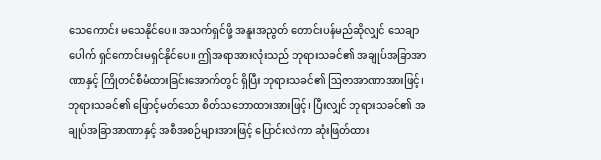သေကောင်း မသေနိုင်ပေ။ အသက်ရှင်ဖို့ အနူးအညွတ် တောင်းပန်မည်ဆိုလျှင် သေချာပေါက် ရှင်ကောင်းမရှင်နိုင်ပေ။ ဤအရာအားလုံးသည် ဘုရားသခင်၏ အချုပ်အခြာအာဏာနှင့် ကြိုတင်စီမံထားခြင်းအောက်တွင် ရှိပြီး ဘုရားသခင်၏ ဩဇာအာဏာအားဖြင့်၊ ဘုရားသခင်၏ ဖြောင့်မတ်သော စိတ်သဘောထားအားဖြင့်၊ ပြီးလျှင် ဘုရားသခင်၏ အချုပ်အခြာအာဏာနှင့် အစီအစဉ်များအားဖြင့် ပြောင်းလဲကာ ဆုံးဖြတ်ထား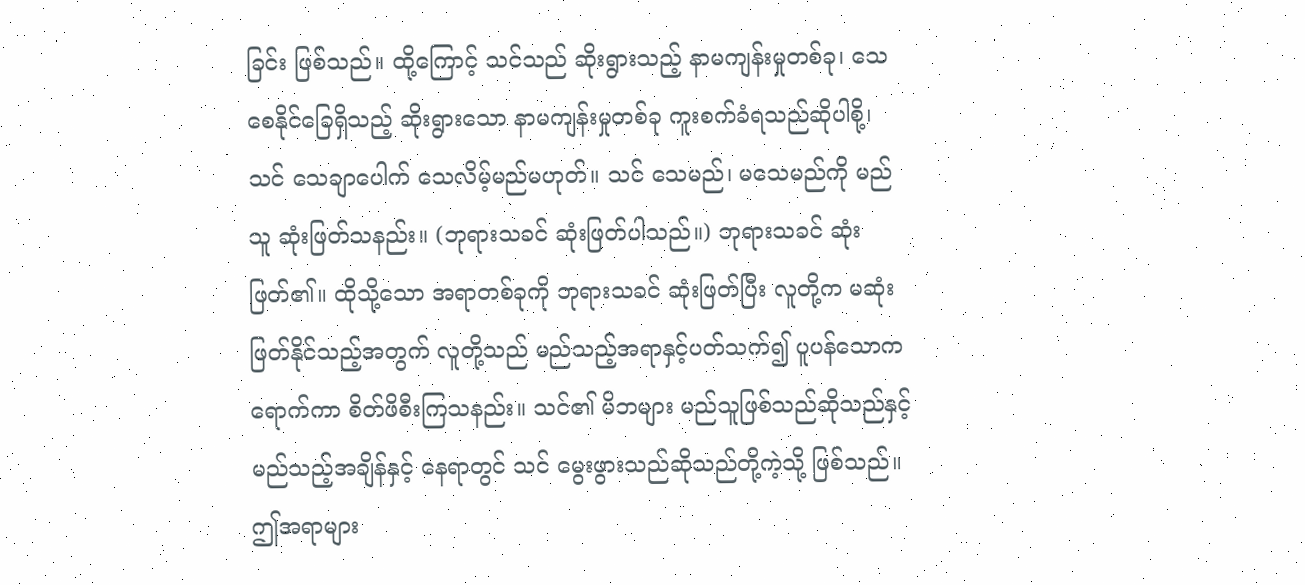ခြင်း ဖြစ်သည်။ ထို့ကြောင့် သင်သည် ဆိုးရွားသည့် နာမကျန်းမှုတစ်ခု၊ သေစေနိုင်ခြေရှိသည့် ဆိုးရွားသော နာမကျန်းမှုတစ်ခု ကူးစက်ခံရသည်ဆိုပါစို့၊ သင် သေချာပေါက် သေလိမ့်မည်မဟုတ်။ သင် သေမည်၊ မသေမည်ကို မည်သူ ဆုံးဖြတ်သနည်း။ (ဘုရားသခင် ဆုံးဖြတ်ပါသည်။) ဘုရားသခင် ဆုံးဖြတ်၏။ ထိုသို့သော အရာတစ်ခုကို ဘုရားသခင် ဆုံးဖြတ်ပြီး လူတို့က မဆုံးဖြတ်နိုင်သည့်အတွက် လူတို့သည် မည်သည့်အရာနှင့်ပတ်သက်၍ ပူပန်သောကရောက်ကာ စိတ်ဖိစီးကြသနည်း။ သင်၏ မိဘများ မည်သူဖြစ်သည်ဆိုသည်နှင့် မည်သည့်အချိန်နှင့် နေရာတွင် သင် မွေးဖွားသည်ဆိုသည်တို့ကဲ့သို့ ဖြစ်သည်။ ဤအရာများ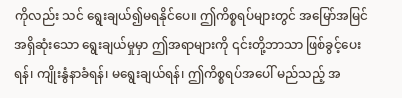ကိုလည်း သင် ရွေးချယ်၍မရနိုင်ပေ။ ဤကိစ္စရပ်များတွင် အမြော်အမြင်အရှိဆုံးသော ရွေးချယ်မှုမှာ ဤအရာများကို ၎င်းတို့ဘာသာ ဖြစ်ခွင့်ပေးရန်၊ ကျိုးနွံနာခံရန်၊ မရွေးချယ်ရန်၊ ဤကိစ္စရပ်အပေါ် မည်သည့် အ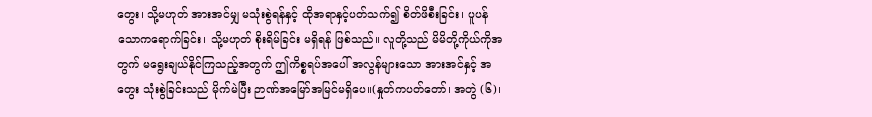တွေး၊ သို့မဟုတ် အားအင်မျှ မသုံးစွဲရန်နှင့် ထိုအရာနှင့်ပတ်သက်၍ စိတ်ဖိစီးခြင်း၊ ပူပန်သောကရောက်ခြင်း၊ သို့မဟုတ် စိုးရိမ်ခြင်း မရှိရန် ဖြစ်သည်။ လူတို့သည် မိမိတို့ကိုယ်ကိုအတွက် မရွေးချယ်နိုင်ကြသည့်အတွက် ဤကိစ္စရပ်အပေါ် အလွန်များသော အားအင်နှင့် အတွေး သုံးစွဲခြင်းသည် မိုက်မဲပြီး ဉာဏ်အမြော်အမြင်မရှိပေ။(နှုတ်ကပတ်တော်၊ အတွဲ (၆)၊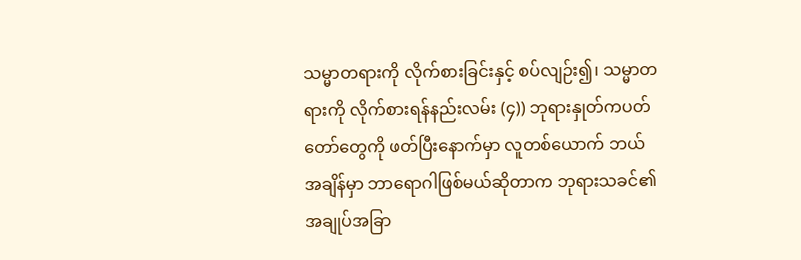သမ္မာတရားကို လိုက်စားခြင်းနှင့် စပ်လျဉ်း၍၊ သမ္မာတရားကို လိုက်စားရန်နည်းလမ်း (၄)) ဘုရားနှုတ်ကပတ်တော်တွေကို ဖတ်ပြီးနောက်မှာ လူတစ်ယောက် ဘယ်အချိန်မှာ ဘာရောဂါဖြစ်မယ်ဆိုတာက ဘုရားသခင်၏ အချုပ်အခြာ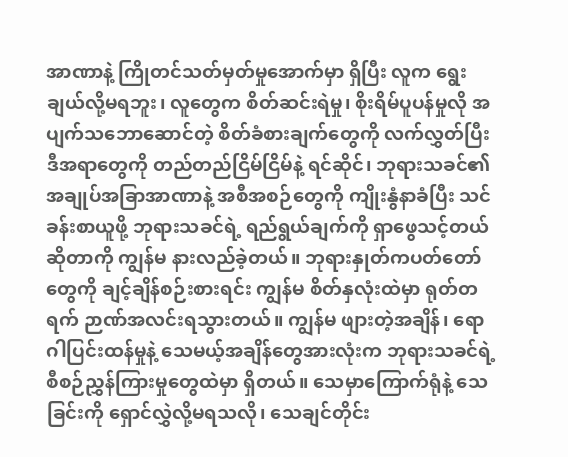အာဏာနဲ့ ကြိုတင်သတ်မှတ်မှုအောက်မှာ ရှိပြီး လူက ရွေးချယ်လို့မရဘူး၊ လူတွေက စိတ်ဆင်းရဲမှု၊ စိုးရိမ်ပူပန်မှုလို အပျက်သဘောဆောင်တဲ့ စိတ်ခံစားချက်တွေကို လက်လွှတ်ပြီး ဒီအရာတွေကို တည်တည်ငြိမ်ငြိမ်နဲ့ ရင်ဆိုင်၊ ဘုရားသခင်၏ အချုပ်အခြာအာဏာနဲ့ အစီအစဉ်တွေကို ကျိုးနွံနာခံပြီး သင်ခန်းစာယူဖို့ ဘုရားသခင်ရဲ့ ရည်ရွယ်ချက်ကို ရှာဖွေသင့်တယ်ဆိုတာကို ကျွန်မ နားလည်ခဲ့တယ်။ ဘုရားနှုတ်ကပတ်တော်တွေကို ချင့်ချိန်စဉ်းစားရင်း ကျွန်မ စိတ်နှလုံးထဲမှာ ရုတ်တရက် ဉာဏ်အလင်းရသွားတယ်။ ကျွန်မ ဖျားတဲ့အချိန်၊ ရောဂါပြင်းထန်မှုနဲ့ သေမယ့်အချိန်တွေအားလုံးက ဘုရားသခင်ရဲ့ စီစဉ်ညွှန်ကြားမှုတွေထဲမှာ ရှိတယ်။ သေမှာကြောက်ရုံနဲ့ သေခြင်းကို ရှောင်လွှဲလို့မရသလို၊ သေချင်တိုင်း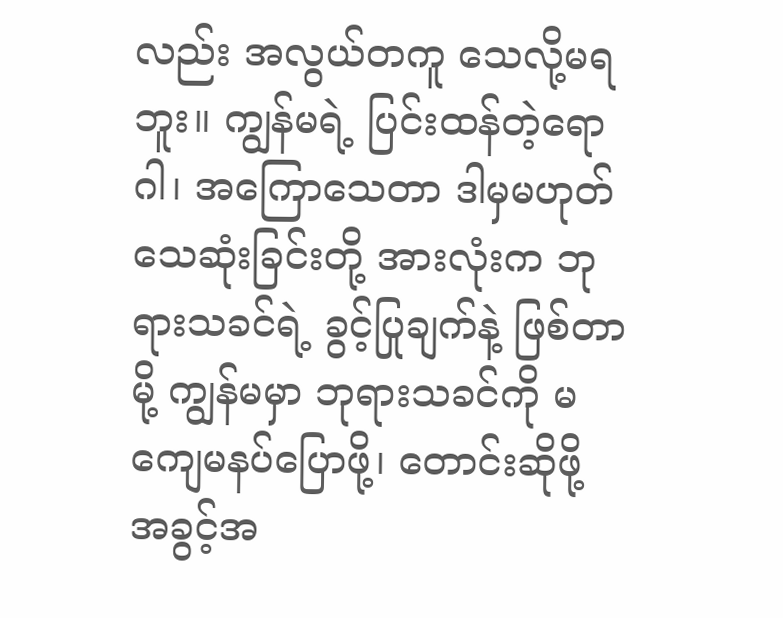လည်း အလွယ်တကူ သေလို့မရဘူး။ ကျွန်မရဲ့ ပြင်းထန်တဲ့ရောဂါ၊ အကြောသေတာ ဒါမှမဟုတ် သေဆုံးခြင်းတို့ အားလုံးက ဘုရားသခင်ရဲ့ ခွင့်ပြုချက်နဲ့ ဖြစ်တာမို့ ကျွန်မမှာ ဘုရားသခင်ကို မကျေမနပ်ပြောဖို့၊ တောင်းဆိုဖို့ အခွင့်အ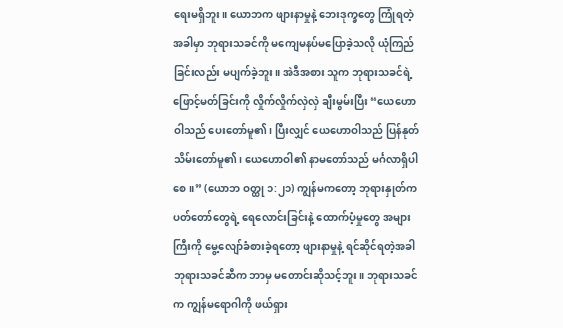ရေးမရှိဘူး။ ယောဘက ဖျားနာမှုနဲ့ ဘေးဒုက္ခတွေ ကြုံရတဲ့အခါမှာ ဘုရားသခင်ကို မကျေမနပ်မပြောခဲ့သလို ယုံကြည်ခြင်းလည်း မပျက်ခဲ့ဘူး။ အဲဒီအစား သူက ဘုရားသခင်ရဲ့ ဖြောင့်မတ်ခြင်းကို လှိုက်လှိုက်လှဲလှဲ ချီးမွမ်းပြီး “ယေဟောဝါသည် ပေးတော်မူ၏၊ ပြီးလျှင် ယေဟောဝါသည် ပြန်နုတ်သိမ်းတော်မူ၏၊ ယေဟောဝါ၏ နာမတော်သည် မင်္ဂလာရှိပါစေ။” (ယောဘ ဝတ္ထု ၁:၂၁) ကျွန်မကတော့ ဘုရားနှုတ်ကပတ်တော်တွေရဲ့ ရေလောင်းခြင်းနဲ့ ထောက်ပံ့မှုတွေ အများကြီးကို မွေ့လျော်ခံစားခဲ့ရတော့ ဖျားနာမှုနဲ့ ရင်ဆိုင်ရတဲ့အခါ ဘုရားသခင်ဆီက ဘာမှ မတောင်းဆိုသင့်ဘူး။ ဘုရားသခင်က ကျွန်မရောဂါကို ဖယ်ရှား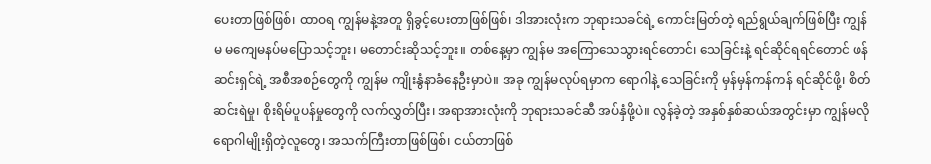ပေးတာဖြစ်ဖြစ်၊ ထာဝရ ကျွန်မနဲ့အတူ ရှိခွင့်ပေးတာဖြစ်ဖြစ်၊ ဒါအားလုံးက ဘုရားသခင်ရဲ့ ကောင်းမြတ်တဲ့ ရည်ရွယ်ချက်ဖြစ်ပြီး ကျွန်မ မကျေမနပ်မပြောသင့်ဘူး၊ မတောင်းဆိုသင့်ဘူး။ တစ်နေ့မှာ ကျွန်မ အကြောသေသွားရင်တောင်၊ သေခြင်းနဲ့ ရင်ဆိုင်ရရင်တောင် ဖန်ဆင်းရှင်ရဲ့ အစီအစဉ်တွေကို ကျွန်မ ကျိုးနွံနာခံနေဦးမှာပဲ။ အခု ကျွန်မလုပ်ရမှာက ရောဂါနဲ့ သေခြင်းကို မှန်မှန်ကန်ကန် ရင်ဆိုင်ဖို့၊ စိတ်ဆင်းရဲမှု၊ စိုးရိမ်ပူပန်မှုတွေကို လက်လွှတ်ပြီး၊ အရာအားလုံးကို ဘုရားသခင်ဆီ အပ်နှံဖို့ပဲ။ လွန်ခဲ့တဲ့ အနှစ်နှစ်ဆယ်အတွင်းမှာ ကျွန်မလို ရောဂါမျိုးရှိတဲ့လူတွေ၊ အသက်ကြီးတာဖြစ်ဖြစ်၊ ငယ်တာဖြစ်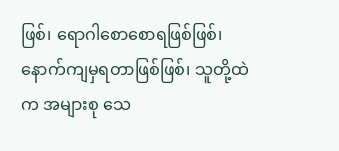ဖြစ်၊ ရောဂါစောစောရဖြစ်ဖြစ်၊ နောက်ကျမှရတာဖြစ်ဖြစ်၊ သူတို့ထဲက အများစု သေ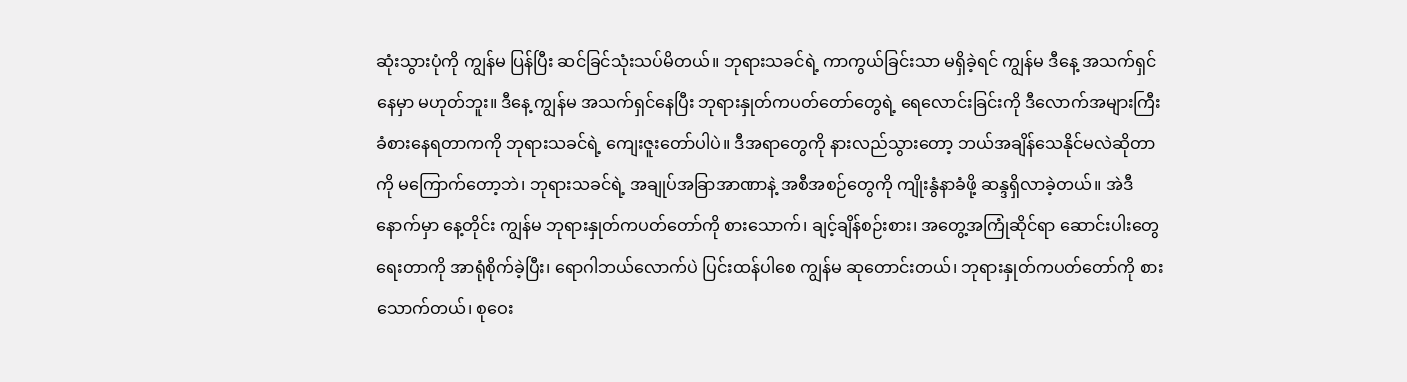ဆုံးသွားပုံကို ကျွန်မ ပြန်ပြီး ဆင်ခြင်သုံးသပ်မိတယ်။ ဘုရားသခင်ရဲ့ ကာကွယ်ခြင်းသာ မရှိခဲ့ရင် ကျွန်မ ဒီနေ့ အသက်ရှင်နေမှာ မဟုတ်ဘူး။ ဒီနေ့ ကျွန်မ အသက်ရှင်နေပြီး ဘုရားနှုတ်ကပတ်တော်တွေရဲ့ ရေလောင်းခြင်းကို ဒီလောက်အများကြီး ခံစားနေရတာကကို ဘုရားသခင်ရဲ့ ကျေးဇူးတော်ပါပဲ။ ဒီအရာတွေကို နားလည်သွားတော့ ဘယ်အချိန်သေနိုင်မလဲဆိုတာကို မကြောက်တော့ဘဲ၊ ဘုရားသခင်ရဲ့ အချုပ်အခြာအာဏာနဲ့ အစီအစဉ်တွေကို ကျိုးနွံနာခံဖို့ ဆန္ဒရှိလာခဲ့တယ်။ အဲဒီနောက်မှာ နေ့တိုင်း ကျွန်မ ဘုရားနှုတ်ကပတ်တော်ကို စားသောက်၊ ချင့်ချိန်စဉ်းစား၊ အတွေ့အကြုံဆိုင်ရာ ဆောင်းပါးတွေ ရေးတာကို အာရုံစိုက်ခဲ့ပြီး၊ ရောဂါဘယ်လောက်ပဲ ပြင်းထန်ပါစေ ကျွန်မ ဆုတောင်းတယ်၊ ဘုရားနှုတ်ကပတ်တော်ကို စားသောက်တယ်၊ စုဝေး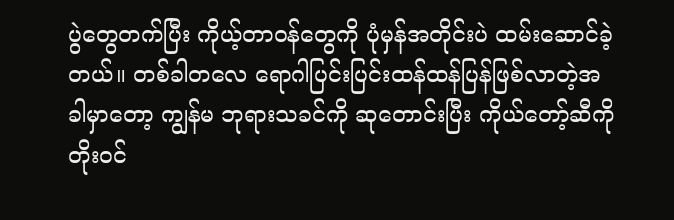ပွဲတွေတက်ပြီး ကိုယ့်တာဝန်တွေကို ပုံမှန်အတိုင်းပဲ ထမ်းဆောင်ခဲ့တယ်။ တစ်ခါတလေ ရောဂါပြင်းပြင်းထန်ထန်ပြန်ဖြစ်လာတဲ့အခါမှာတော့ ကျွန်မ ဘုရားသခင်ကို ဆုတောင်းပြီး ကိုယ်တော့်ဆီကို တိုးဝင်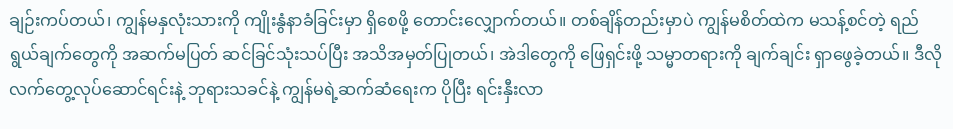ချဉ်းကပ်တယ်၊ ကျွန်မနှလုံးသားကို ကျိုးနွံနာခံခြင်းမှာ ရှိစေဖို့ တောင်းလျှောက်တယ်။ တစ်ချိန်တည်းမှာပဲ ကျွန်မစိတ်ထဲက မသန့်စင်တဲ့ ရည်ရွယ်ချက်တွေကို အဆက်မပြတ် ဆင်ခြင်သုံးသပ်ပြီး အသိအမှတ်ပြုတယ်၊ အဲဒါတွေကို ဖြေရှင်းဖို့ သမ္မာတရားကို ချက်ချင်း ရှာဖွေခဲ့တယ်။ ဒီလို လက်တွေ့လုပ်ဆောင်ရင်းနဲ့ ဘုရားသခင်နဲ့ ကျွန်မရဲ့ဆက်ဆံရေးက ပိုပြီး ရင်းနှီးလာ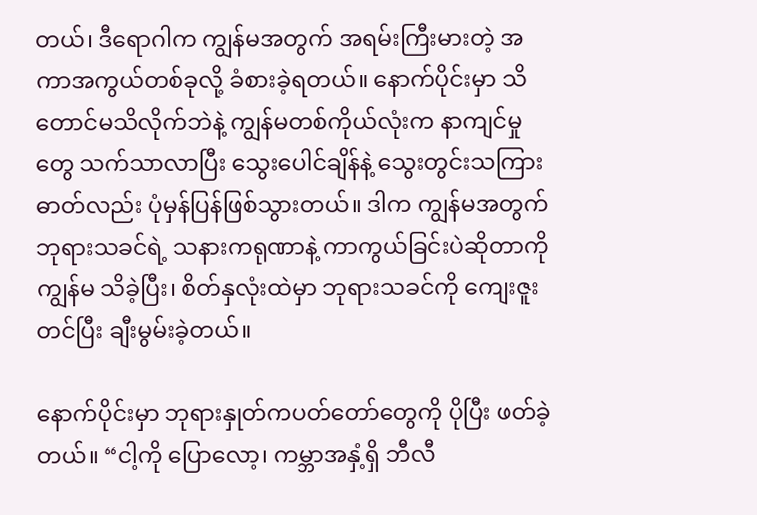တယ်၊ ဒီရောဂါက ကျွန်မအတွက် အရမ်းကြီးမားတဲ့ အကာအကွယ်တစ်ခုလို့ ခံစားခဲ့ရတယ်။ နောက်ပိုင်းမှာ သိတောင်မသိလိုက်ဘဲနဲ့ ကျွန်မတစ်ကိုယ်လုံးက နာကျင်မှုတွေ သက်သာလာပြီး သွေးပေါင်ချိန်နဲ့ သွေးတွင်းသကြားဓာတ်လည်း ပုံမှန်ပြန်ဖြစ်သွားတယ်။ ဒါက ကျွန်မအတွက် ဘုရားသခင်ရဲ့ သနားကရုဏာနဲ့ ကာကွယ်ခြင်းပဲဆိုတာကို ကျွန်မ သိခဲ့ပြီး၊ စိတ်နှလုံးထဲမှာ ဘုရားသခင်ကို ကျေးဇူးတင်ပြီး ချီးမွမ်းခဲ့တယ်။

နောက်ပိုင်းမှာ ဘုရားနှုတ်ကပတ်တော်တွေကို ပိုပြီး ဖတ်ခဲ့တယ်။ “ငါ့ကို ပြောလော့၊ ကမ္ဘာအနှံ့ရှိ ဘီလီ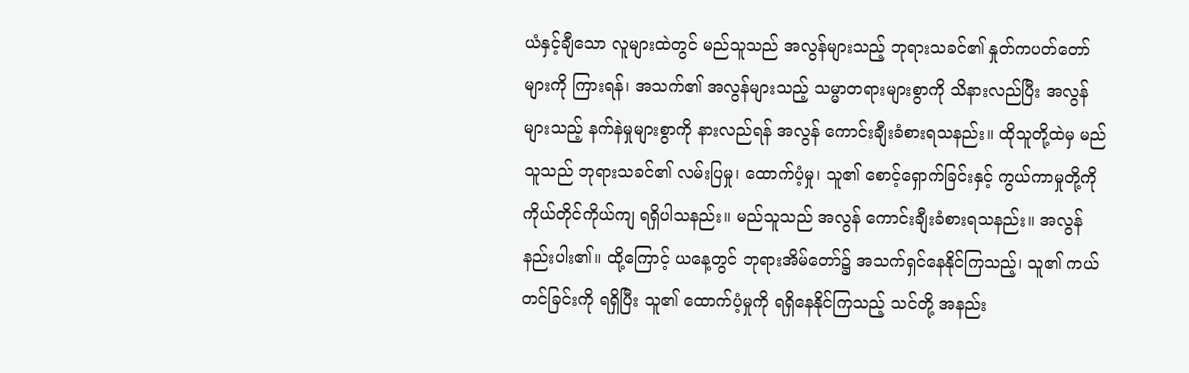ယံနှင့်ချီသော လူများထဲတွင် မည်သူသည် အလွန်များသည့် ဘုရားသခင်၏ နှုတ်ကပတ်တော်များကို ကြားရန်၊ အသက်၏ အလွန်များသည့် သမ္မာတရားများစွာကို သိနားလည်ပြီး အလွန်များသည့် နက်နဲမှုများစွာကို နားလည်ရန် အလွန် ကောင်းချီးခံစားရသနည်း။ ထိုသူတို့ထဲမှ မည်သူသည် ဘုရားသခင်၏ လမ်းပြမှု၊ ထောက်ပံ့မှု၊ သူ၏ စောင့်ရှောက်ခြင်းနှင့် ကွယ်ကာမှုတို့ကို ကိုယ်တိုင်ကိုယ်ကျ ရရှိပါသနည်း။ မည်သူသည် အလွန် ကောင်းချီးခံစားရသနည်း။ အလွန် နည်းပါး၏။ ထို့ကြောင့် ယနေ့တွင် ဘုရားအိမ်တော်၌ အသက်ရှင်နေနိုင်ကြသည့်၊ သူ၏ ကယ်တင်ခြင်းကို ရရှိပြီး သူ၏ ထောက်ပံ့မှုကို ရရှိနေနိုင်ကြသည့် သင်တို့ အနည်း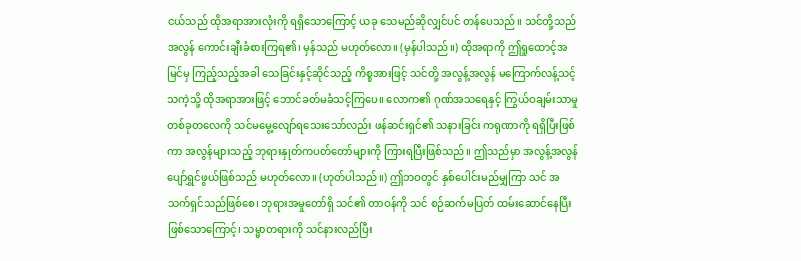ငယ်သည် ထိုအရာအားလုံးကို ရရှိသောကြောင့် ယခု သေမည်ဆိုလျှင်ပင် တန်ပေသည်။ သင်တို့သည် အလွန် ကောင်းချီးခံစားကြရ၏၊ မှန်သည် မဟုတ်လော။ (မှန်ပါသည်။) ထိုအရာကို ဤရှုထောင့်အမြင်မှ ကြည့်သည့်အခါ သေခြင်းနှင့်ဆိုင်သည့် ကိစ္စအားဖြင့် သင်တို့ အလွန့်အလွန် မကြောက်လန့်သင့်သကဲ့သို့ ထိုအရာအားဖြင့် ဘောင်ခတ်မခံသင့်ကြပေ။ လောက၏ ဂုဏ်အသရေနှင့် ကြွယ်ဝချမ်းသာမှု တစ်ခုတလေကို သင်မမွေ့လျော်ရသေးသော်လည်း ဖန်ဆင်းရှင်၏ သနားခြင်း ကရုဏာကို ရရှိပြီးဖြစ်ကာ အလွန်များသည့် ဘုရားနှုတ်ကပတ်တော်များကို ကြားရပြီးဖြစ်သည်။ ဤသည်မှာ အလွန့်အလွန် ပျော်ရွှင်ဖွယ်ဖြစ်သည် မဟုတ်လော။ (ဟုတ်ပါသည်။) ဤဘဝတွင် နှစ်ပေါင်းမည်မျှကြာ သင် အသက်ရှင်သည်ဖြစ်စေ၊ ဘုရားအမှုတော်ရှိ သင်၏ တာဝန်ကို သင် စဉ်ဆက်မပြတ် ထမ်းဆောင်နေပြီးဖြစ်သောကြောင့်၊ သမ္မာတရားကို သင်နားလည်ပြီး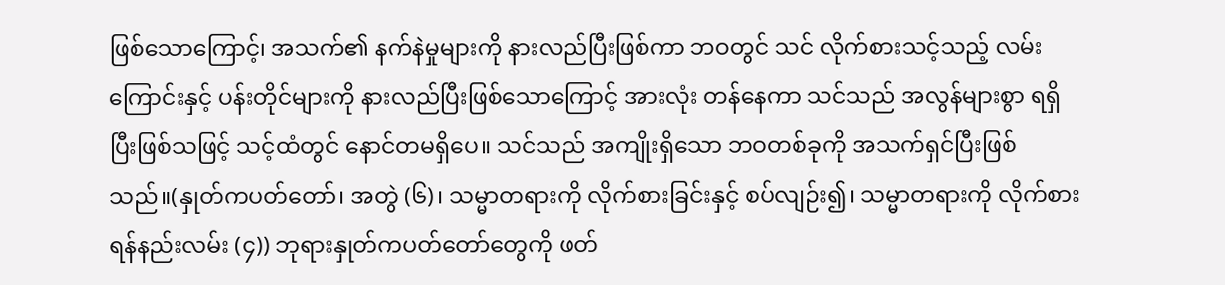ဖြစ်သောကြောင့်၊ အသက်၏ နက်နဲမှုများကို နားလည်ပြီးဖြစ်ကာ ဘဝတွင် သင် လိုက်စားသင့်သည့် လမ်းကြောင်းနှင့် ပန်းတိုင်များကို နားလည်ပြီးဖြစ်သောကြောင့် အားလုံး တန်နေကာ သင်သည် အလွန်များစွာ ရရှိပြီးဖြစ်သဖြင့် သင့်ထံတွင် နောင်တမရှိပေ။ သင်သည် အကျိုးရှိသော ဘဝတစ်ခုကို အသက်ရှင်ပြီးဖြစ်သည်။(နှုတ်ကပတ်တော်၊ အတွဲ (၆)၊ သမ္မာတရားကို လိုက်စားခြင်းနှင့် စပ်လျဉ်း၍၊ သမ္မာတရားကို လိုက်စားရန်နည်းလမ်း (၄)) ဘုရားနှုတ်ကပတ်တော်တွေကို ဖတ်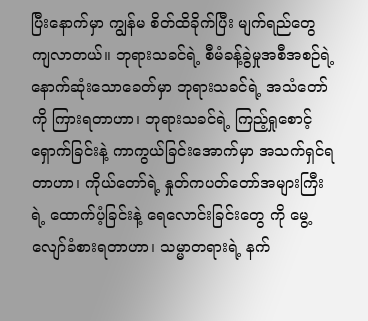ပြီးနောက်မှာ ကျွန်မ စိတ်ထိခိုက်ပြီး မျက်ရည်တွေ ကျလာတယ်။ ဘုရားသခင်ရဲ့ စီမံခန့်ခွဲမှုအစီအစဉ်ရဲ့ နောက်ဆုံးသောခေတ်မှာ ဘုရားသခင်ရဲ့ အသံတော်ကို ကြားရတာဟာ၊ ဘုရားသခင်ရဲ့ ကြည့်ရှုစောင့်ရှောက်ခြင်းနဲ့ ကာကွယ်ခြင်းအောက်မှာ အသက်ရှင်ရတာဟာ၊ ကိုယ်တော်ရဲ့ နှုတ်ကပတ်တော်အများကြီးရဲ့ ထောက်ပံ့ခြင်းနဲ့ ရေလောင်းခြင်းတွေ ကို မွေ့လျော်ခံစားရတာဟာ၊ သမ္မာတရားရဲ့ နက်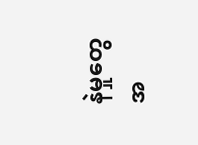နဲမှုတွေ အ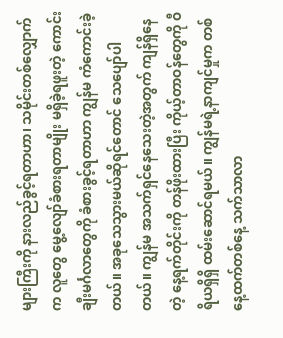များကြီးကို နားလည်ခွင့်ရတာဟာ၊ သမိုင်းတစ်လျှောက်က လူတွေ မွေ့လျော်ခံစားရတာမျိုး မရှိခဲ့ရဖူးတဲ့ ကောင်းချီးမင်္ဂလာတွေကို ခံစားခွင့်ရတာဟာ ကျွန်မ ကံကောင်းခဲ့တယ်။ အခုသေသွားမယ်ဆိုရင်တောင် သေပျော်ပါတယ်။ ကျွန်မ အသက်ရှင်နေသေးတဲ့အတွက် ကျန်ရှိနေတဲ့ နေ့ရက်တိုင်းကို တန်ဖိုးထားပြီး ကိုယ့်တာဝန်တွေကို ဝီရိယရှိရှိ ထမ်းဆောင်ရမယ်။ ကျွန်မရဲ့နာကျင်မှုက တစ်နေ့ထက်တစ်နေ့ သက်သာလာ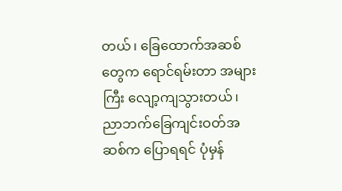တယ်၊ ခြေထောက်အဆစ်တွေက ရောင်ရမ်းတာ အများကြီး လျော့ကျသွားတယ်၊ ညာဘက်ခြေကျင်းဝတ်အဆစ်က ပြောရရင် ပုံမှန်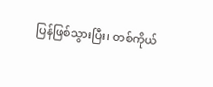ပြန်ဖြစ်သွားပြီး၊ တစ်ကိုယ်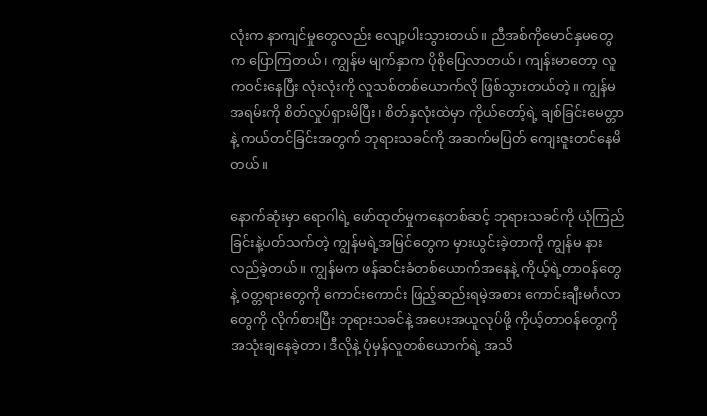လုံးက နာကျင်မှုတွေလည်း လျော့ပါးသွားတယ်။ ညီအစ်ကိုမောင်နှမတွေက ပြောကြတယ်၊ ကျွန်မ မျက်နှာက ပိုစိုပြေလာတယ်၊ ကျန်းမာတော့ လူကဝင်းနေပြီး လုံးလုံးကို လူသစ်တစ်ယောက်လို ဖြစ်သွားတယ်တဲ့။ ကျွန်မ အရမ်းကို စိတ်လှုပ်ရှားမိပြီး၊ စိတ်နှလုံးထဲမှာ ကိုယ်တော့်ရဲ့ ချစ်ခြင်းမေတ္တာနဲ့ ကယ်တင်ခြင်းအတွက် ဘုရားသခင်ကို အဆက်မပြတ် ကျေးဇူးတင်နေမိတယ်။

နောက်ဆုံးမှာ ရောဂါရဲ့ ဖော်ထုတ်မှုကနေတစ်ဆင့် ဘုရားသခင်ကို ယုံကြည်ခြင်းနဲ့ပတ်သက်တဲ့ ကျွန်မရဲ့အမြင်တွေက မှားယွင်းခဲ့တာကို ကျွန်မ နားလည်ခဲ့တယ်။ ကျွန်မက ဖန်ဆင်းခံတစ်ယောက်အနေနဲ့ ကိုယ့်ရဲ့တာဝန်တွေနဲ့ ဝတ္တရားတွေကို ကောင်းကောင်း ဖြည့်ဆည်းရမဲ့အစား ကောင်းချီးမင်္ဂလာတွေကို လိုက်စားပြီး ဘုရားသခင်နဲ့ အပေးအယူလုပ်ဖို့ ကိုယ့်တာဝန်တွေကို အသုံးချနေခဲ့တာ၊ ဒီလိုနဲ့ ပုံမှန်လူတစ်ယောက်ရဲ့ အသိ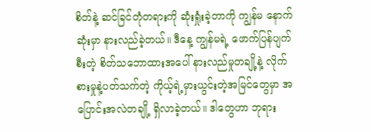စိတ်နဲ့ ဆင်ခြင်တုံတရားကို ဆုံးရှုံးခဲ့တာကို ကျွန်မ နောက်ဆုံးမှာ နားလည်ခဲ့တယ်။ ဒီနေ့ ကျွန်မရဲ့ ဖောက်ပြန်ပျက်စီးတဲ့ စိတ်သဘောထားအပေါ် နားလည်မှုတချို့နဲ့ လိုက်စားမှုနဲ့ပတ်သက်တဲ့ ကိုယ့်ရဲ့မှားယွင်းတဲ့အမြင်တွေမှာ အပြောင်းအလဲတချို့ ရှိလာခဲ့တယ်။ ဒါတွေဟာ ဘုရား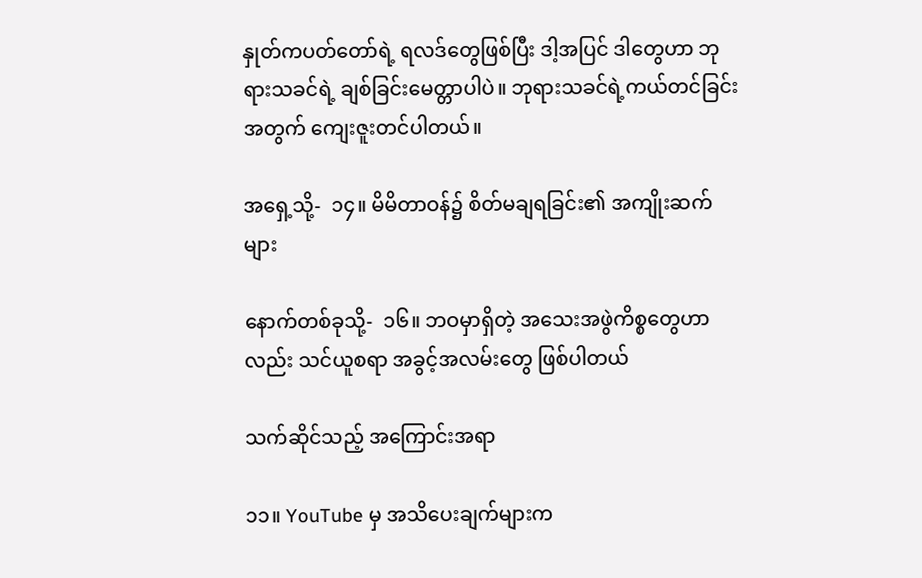နှုတ်ကပတ်တော်ရဲ့ ရလဒ်တွေဖြစ်ပြီး ဒါ့အပြင် ဒါတွေဟာ ဘုရားသခင်ရဲ့ ချစ်ခြင်းမေတ္တာပါပဲ။ ဘုရားသခင်ရဲ့ကယ်တင်ခြင်းအတွက် ကျေးဇူးတင်ပါတယ်။

အရှေ့သို့-  ၁၄။ မိမိတာဝန်၌ စိတ်မချရခြင်း၏ အကျိုးဆက်များ

နောက်တစ်ခုသို့-  ၁၆။ ဘဝမှာရှိတဲ့ အသေးအဖွဲကိစ္စတွေဟာလည်း သင်ယူစရာ အခွင့်အလမ်းတွေ ဖြစ်ပါတယ်

သက်ဆိုင်သည့် အကြောင်းအရာ

၁၁။ YouTube မှ အသိပေးချက်များက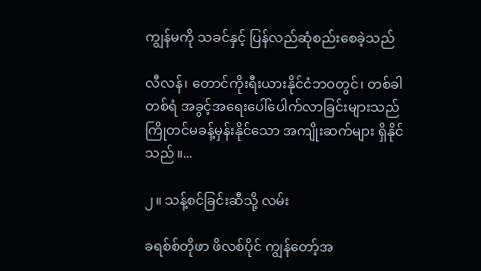ကျွန်မကို သခင်နှင့် ပြန်လည်ဆုံစည်းစေခဲ့သည်

လီလန်၊ တောင်ကိုးရီးယားနိုင်ငံဘဝတွင်၊ တစ်ခါတစ်ရံ အခွင့်အရေးပေါ်ပေါက်လာခြင်းများသည် ကြိုတင်မခန့်မှန်းနိုင်သော အကျိုးဆက်များ ရှိနိုင်သည်။...

၂။ သန့်စင်ခြင်းဆီသို့ လမ်း

ခရစ်စ်တိုဖာ ဖိလစ်ပိုင် ကျွန်တော့်အ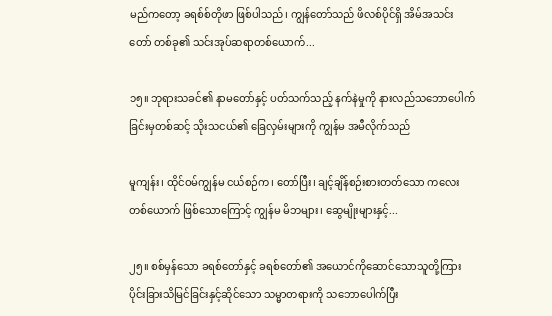မည်ကတော့ ခရစ်စ်တိုဖာ ဖြစ်ပါသည်၊ ကျွန်တော်သည် ဖိလစ်ပိုင်ရှိ အိမ်အသင်းတော် တစ်ခု၏ သင်းအုပ်ဆရာတစ်ယောက်...

၁၅။ ဘုရားသခင်၏ နာမတော်နှင့် ပတ်သက်သည့် နက်နဲမှုကို နားလည်သဘောပေါက်ခြင်းမှတစ်ဆင့် သိုးသငယ်၏ ခြေလှမ်းများကို ကျွန်မ အမီလိုက်သည်

မူကျန်း၊ ထိုင်ဝမ်ကျွန်မ ငယ်စဉ်က၊ တော်ပြီး၊ ချင့်ချိန်စဉ်းစားတတ်သော ကလေးတစ်ယောက် ဖြစ်သောကြောင့် ကျွန်မ မိဘများ၊ ဆွေမျိုးများနှင့်...

၂၅။ စစ်မှန်သော ခရစ်တော်နှင့် ခရစ်တော်၏ အယောင်ကိုဆောင်သောသူတို့ကြား ပိုင်းခြားသိမြင်ခြင်းနှင့်ဆိုင်သော သမ္မာတရားကို သဘောပေါက်ပြီး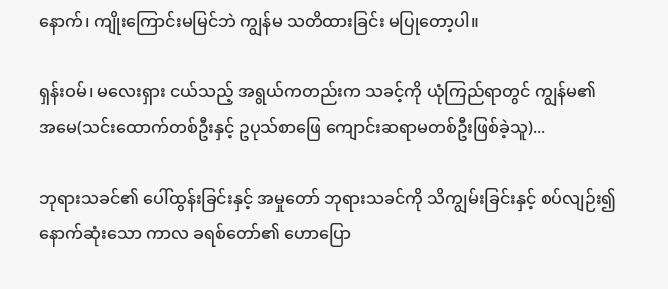နောက်၊ ကျိုးကြောင်းမမြင်ဘဲ ကျွန်မ သတိထားခြင်း မပြုတော့ပါ။

ရှန်းဝမ်၊ မလေးရှား ငယ်သည့် အရွယ်ကတည်းက သခင့်ကို ယုံကြည်ရာတွင် ကျွန်မ၏ အမေ(သင်းထောက်တစ်ဦးနှင့် ဥပုသ်စာဖြေ ကျောင်းဆရာမတစ်ဦးဖြစ်ခဲ့သူ)...

ဘုရားသခင်၏ ပေါ်ထွန်းခြင်းနှင့် အမှုတော် ဘုရားသခင်ကို သိကျွမ်းခြင်းနှင့် စပ်လျဉ်း၍ နောက်ဆုံးသော ကာလ ခရစ်တော်၏ ဟောပြော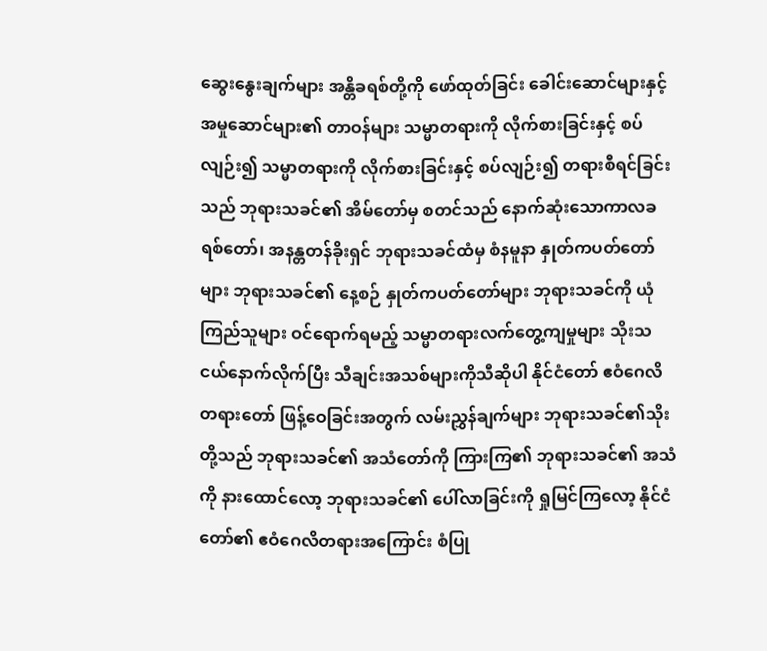ဆွေးနွေးချက်များ အန္တိခရစ်တို့ကို ဖော်ထုတ်ခြင်း ခေါင်းဆောင်များနှင့် အမှုဆောင်များ၏ တာဝန်များ သမ္မာတရားကို လိုက်စားခြင်းနှင့် စပ်လျဉ်း၍ သမ္မာတရားကို လိုက်စားခြင်းနှင့် စပ်လျဉ်း၍ တရားစီရင်ခြင်းသည် ဘုရားသခင်၏ အိမ်တော်မှ စတင်သည် နောက်ဆုံးသောကာလခရစ်တော်၊ အနန္တတန်ခိုးရှင် ဘုရားသခင်ထံမှ စံနမူနာ နှုတ်ကပတ်တော်များ ဘုရားသခင်၏ နေ့စဉ် နှုတ်ကပတ်တော်များ ဘုရားသခင်ကို ယုံကြည်သူများ ဝင်ရောက်ရမည့် သမ္မာတရားလက်တွေ့ကျမှုများ သိုးသငယ်နောက်လိုက်ပြီး သီချင်းအသစ်များကိုသီဆိုပါ နိုင်ငံတော် ဧဝံဂေလိတရားတော် ဖြန့်ဝေခြင်းအတွက် လမ်းညွှန်ချက်များ ဘုရားသခင်၏သိုးတို့သည် ဘုရားသခင်၏ အသံတော်ကို ကြားကြ၏ ဘုရားသခင်၏ အသံကို နားထောင်လော့ ဘုရားသခင်၏ ပေါ်လာခြင်းကို ရှုမြင်ကြလော့ နိုင်ငံတော်၏ ဧဝံဂေလိတရားအကြောင်း စံပြု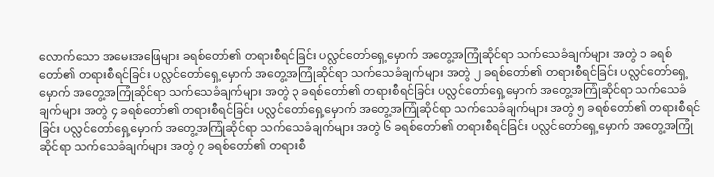လောက်သော အမေးအဖြေများ ခရစ်တော်၏ တရားစီရင်ခြင်း ပလ္လင်တော်ရှေ့မှောက် အတွေ့အကြုံဆိုင်ရာ သက်သေခံချက်များ အတွဲ ၁ ခရစ်တော်၏ တရားစီရင်ခြင်း ပလ္လင်တော်ရှေ့မှောက် အတွေ့အကြုံဆိုင်ရာ သက်သေခံချက်များ အတွဲ ၂ ခရစ်တော်၏ တရားစီရင်ခြင်း ပလ္လင်တော်ရှေ့မှောက် အတွေ့အကြုံဆိုင်ရာ သက်သေခံချက်များ အတွဲ ၃ ခရစ်တော်၏ တရားစီရင်ခြင်း ပလ္လင်တော်ရှေ့မှောက် အတွေ့အကြုံဆိုင်ရာ သက်သေခံချက်များ အတွဲ ၄ ခရစ်တော်၏ တရားစီရင်ခြင်း ပလ္လင်တော်ရှေ့မှောက် အတွေ့အကြုံဆိုင်ရာ သက်သေခံချက်များ အတွဲ ၅ ခရစ်တော်၏ တရားစီရင်ခြင်း ပလ္လင်တော်ရှေ့မှောက် အတွေ့အကြုံဆိုင်ရာ သက်သေခံချက်များ အတွဲ ၆ ခရစ်တော်၏ တရားစီရင်ခြင်း ပလ္လင်တော်ရှေ့မှောက် အတွေ့အကြုံဆိုင်ရာ သက်သေခံချက်များ အတွဲ ၇ ခရစ်တော်၏ တရားစီ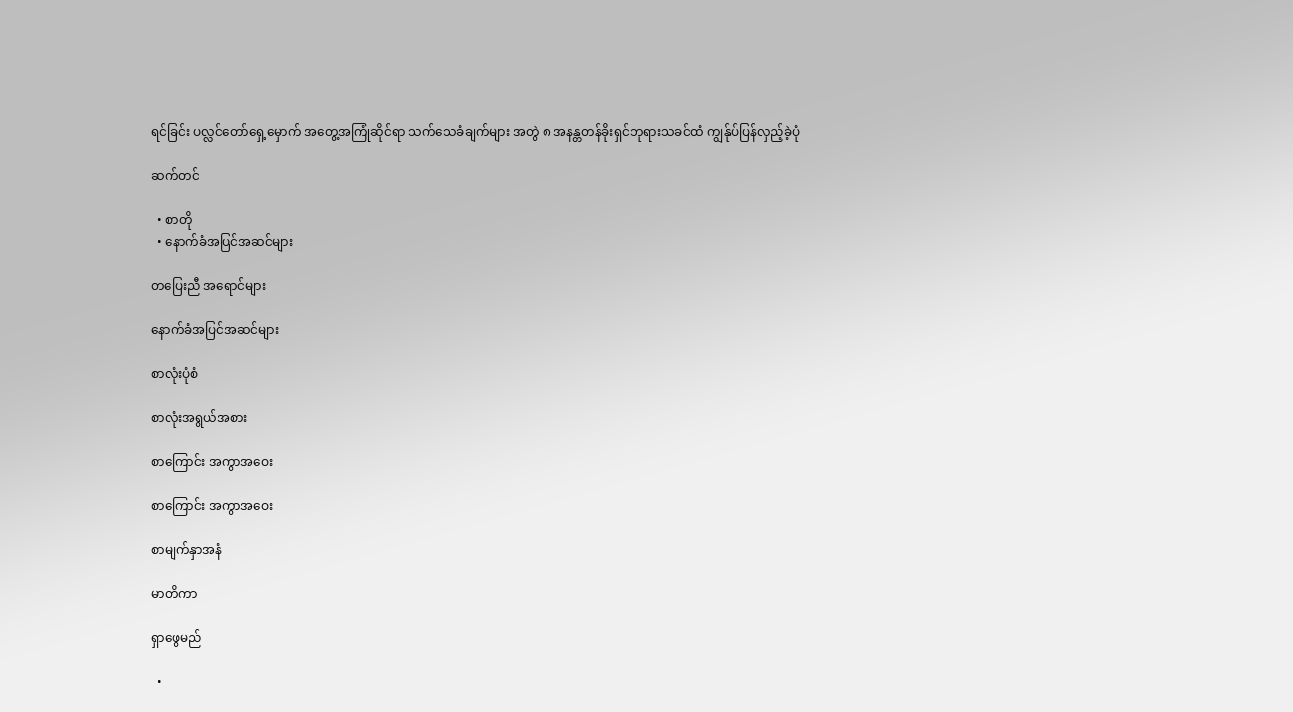ရင်ခြင်း ပလ္လင်တော်ရှေ့မှောက် အတွေ့အကြုံဆိုင်ရာ သက်သေခံချက်များ အတွဲ ၈ အနန္တတန်ခိုးရှင်ဘုရားသခင်ထံ ကျွန်ုပ်ပြန်လှည့်ခဲ့ပုံ

ဆက်တင်

  • စာတို
  • နောက်ခံအပြင်အဆင်များ

တပြေးညီ အရောင်များ

နောက်ခံအပြင်အဆင်များ

စာလုံးပုံစံ

စာလုံးအရွယ်အစား

စာကြောင်း အကွာအဝေး

စာကြောင်း အကွာအဝေး

စာမျက်နှာအနံ

မာတိကာ

ရှာဖွေမည်

  •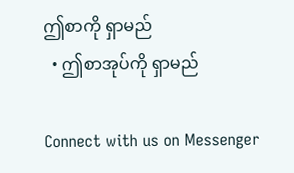ဤစာကို ရှာမည်
  • ဤစာအုပ်ကို ရှာမည်

Connect with us on Messenger